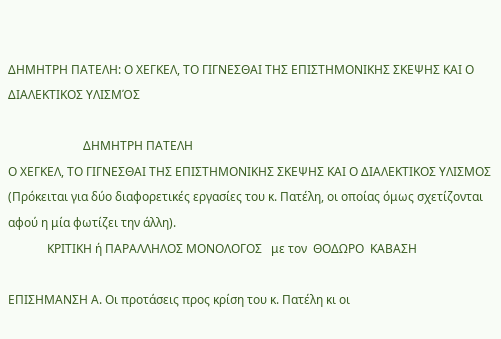ΔΗΜΗΤΡΗ ΠΑΤΕΛΗ: Ο ΧΕΓΚΕΛ, ΤΟ ΓΙΓΝΕΣΘΑΙ ΤΗΣ ΕΠΙΣΤΗΜΟΝΙΚΗΣ ΣΚΕΨΗΣ ΚΑΙ Ο ΔΙΑΛΕΚΤΙΚΟΣ ΥΛΙΣΜΌΣ

                         ΔΗΜΗΤΡΗ ΠΑΤΕΛΗ
Ο ΧΕΓΚΕΛ, ΤΟ ΓΙΓΝΕΣΘΑΙ ΤΗΣ ΕΠΙΣΤΗΜΟΝΙΚΗΣ ΣΚΕΨΗΣ ΚΑΙ Ο ΔΙΑΛΕΚΤΙΚΟΣ ΥΛΙΣΜΟΣ
(Πρόκειται για δύο διαφορετικές εργασίες του κ. Πατέλη, οι οποίας όμως σχετίζονται αφού η μία φωτίζει την άλλη).
             ΚΡΙΤΙΚΗ ή ΠΑΡΑΛΛΗΛΟΣ ΜΟΝΟΛΟΓΟΣ   με τον  ΘΟΔΩΡΟ  ΚΑΒΑΣΗ

ΕΠΙΣΗΜΑΝΣΗ Α. Οι προτάσεις προς κρίση του κ. Πατέλη κι οι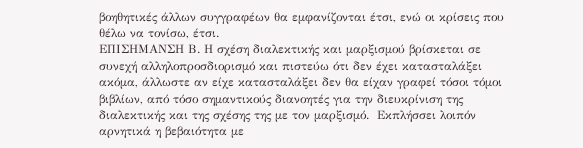βοηθητικές άλλων συγγραφέων θα εμφανίζονται έτσι, ενώ οι κρίσεις που θέλω να τονίσω, έτσι.
ΕΠΙΣΗΜΑΝΣΗ Β. Η σχέση διαλεκτικής και μαρξισμού βρίσκεται σε συνεχή αλληλοπροσδιορισμό και πιστεύω ότι δεν έχει κατασταλάξει ακόμα, άλλωστε αν είχε κατασταλάξει δεν θα είχαν γραφεί τόσοι τόμοι βιβλίων, από τόσο σημαντικούς διανοητές για την διευκρίνιση της διαλεκτικής και της σχέσης της με τον μαρξισμό.  Εκπλήσσει λοιπόν αρνητικά η βεβαιότητα με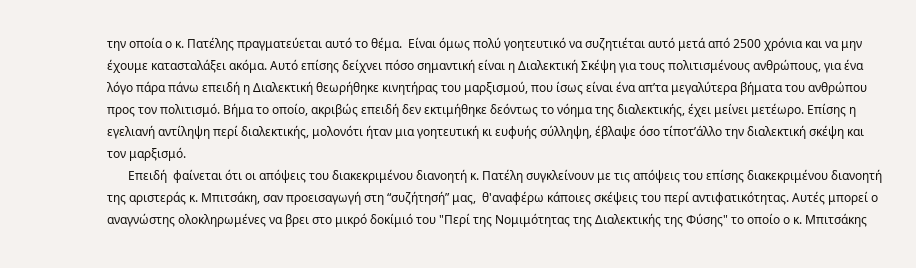την οποία ο κ. Πατέλης πραγματεύεται αυτό το θέμα.  Είναι όμως πολύ γοητευτικό να συζητιέται αυτό μετά από 2500 χρόνια και να μην έχουμε κατασταλάξει ακόμα. Αυτό επίσης δείχνει πόσο σημαντική είναι η Διαλεκτική Σκέψη για τους πολιτισμένους ανθρώπους, για ένα λόγο πάρα πάνω επειδή η Διαλεκτική θεωρήθηκε κινητήρας του μαρξισμού, που ίσως είναι ένα απ’τα μεγαλύτερα βήματα του ανθρώπου προς τον πολιτισμό. Βήμα το οποίο, ακριβώς επειδή δεν εκτιμήθηκε δεόντως το νόημα της διαλεκτικής, έχει μείνει μετέωρο. Επίσης η εγελιανή αντίληψη περί διαλεκτικής, μολονότι ήταν μια γοητευτική κι ευφυής σύλληψη, έβλαψε όσο τίποτ’άλλο την διαλεκτική σκέψη και τον μαρξισμό.
       Επειδή  φαίνεται ότι οι απόψεις του διακεκριμένου διανοητή κ. Πατέλη συγκλείνουν με τις απόψεις του επίσης διακεκριμένου διανοητή της αριστεράς κ. Μπιτσάκη, σαν προεισαγωγή στη “συζήτησή” μας,  θ'αναφέρω κάποιες σκέψεις του περί αντιφατικότητας. Αυτές μπορεί ο αναγνώστης ολοκληρωμένες να βρει στο μικρό δοκίμιό του "Περί της Νομιμότητας της Διαλεκτικής της Φύσης" το οποίο ο κ. Μπιτσάκης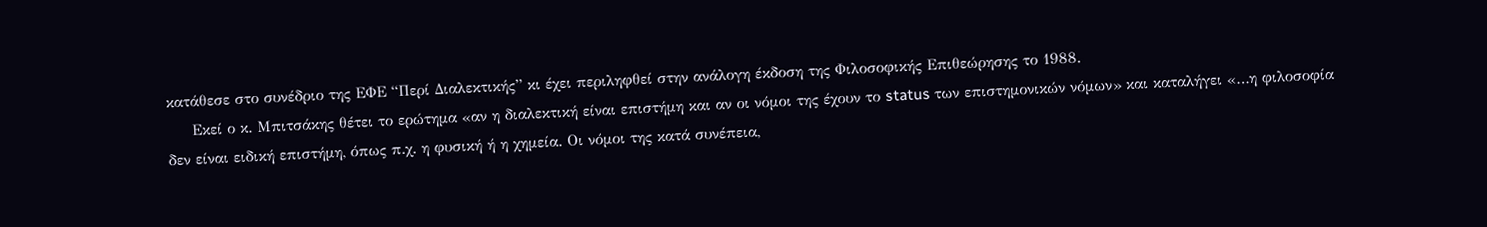κατάθεσε στο συνέδριο της ΕΦΕ “Περί Διαλεκτικής” κι έχει περιληφθεί στην ανάλογη έκδοση της Φιλοσοφικής Επιθεώρησης το 1988.
     Εκεί ο κ. Μπιτσάκης θέτει το ερώτημα «αν η διαλεκτική είναι επιστήμη και αν οι νόμοι της έχουν το status των επιστημονικών νόμων» και καταλήγει «…η φιλοσοφία δεν είναι ειδική επιστήμη, όπως π.χ. η φυσική ή η χημεία. Οι νόμοι της κατά συνέπεια,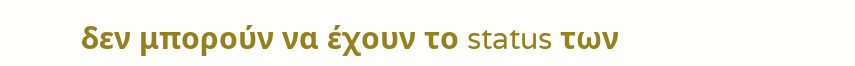δεν μπορούν να έχουν το status των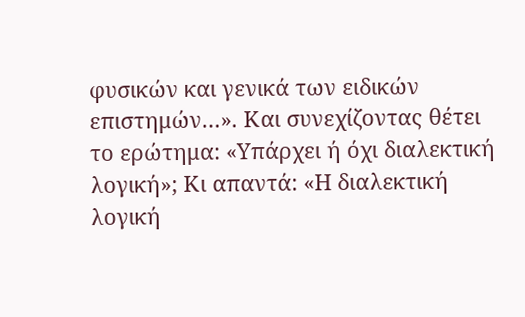φυσικών και γενικά των ειδικών επιστημών…». Και συνεχίζοντας θέτει το ερώτημα: «Υπάρχει ή όχι διαλεκτική λογική»; Κι απαντά: «Η διαλεκτική λογική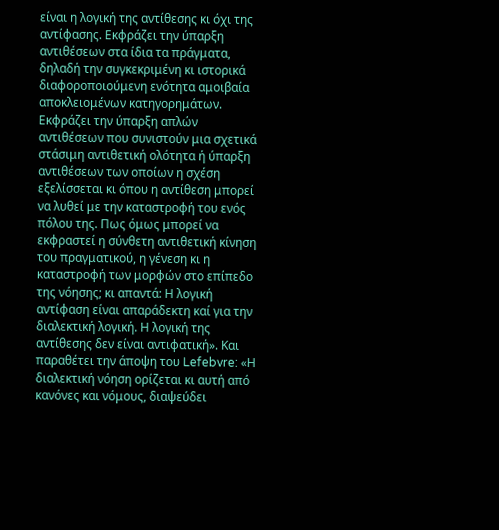είναι η λογική της αντίθεσης κι όχι της αντίφασης. Εκφράζει την ύπαρξη αντιθέσεων στα ίδια τα πράγματα, δηλαδή την συγκεκριμένη κι ιστορικά διαφοροποιούμενη ενότητα αμοιβαία αποκλειομένων κατηγορημάτων. Εκφράζει την ύπαρξη απλών αντιθέσεων που συνιστούν μια σχετικά στάσιμη αντιθετική ολότητα ή ύπαρξη αντιθέσεων των οποίων η σχέση εξελίσσεται κι όπου η αντίθεση μπορεί να λυθεί με την καταστροφή του ενός πόλου της. Πως όμως μπορεί να εκφραστεί η σύνθετη αντιθετική κίνηση του πραγματικού, η γένεση κι η καταστροφή των μορφών στο επίπεδο της νόησης; κι απαντά: Η λογική αντίφαση είναι απαράδεκτη καί για την διαλεκτική λογική. Η λογική της αντίθεσης δεν είναι αντιφατική». Και παραθέτει την άποψη του Lefebvre: «Η διαλεκτική νόηση ορίζεται κι αυτή από κανόνες και νόμους, διαψεύδει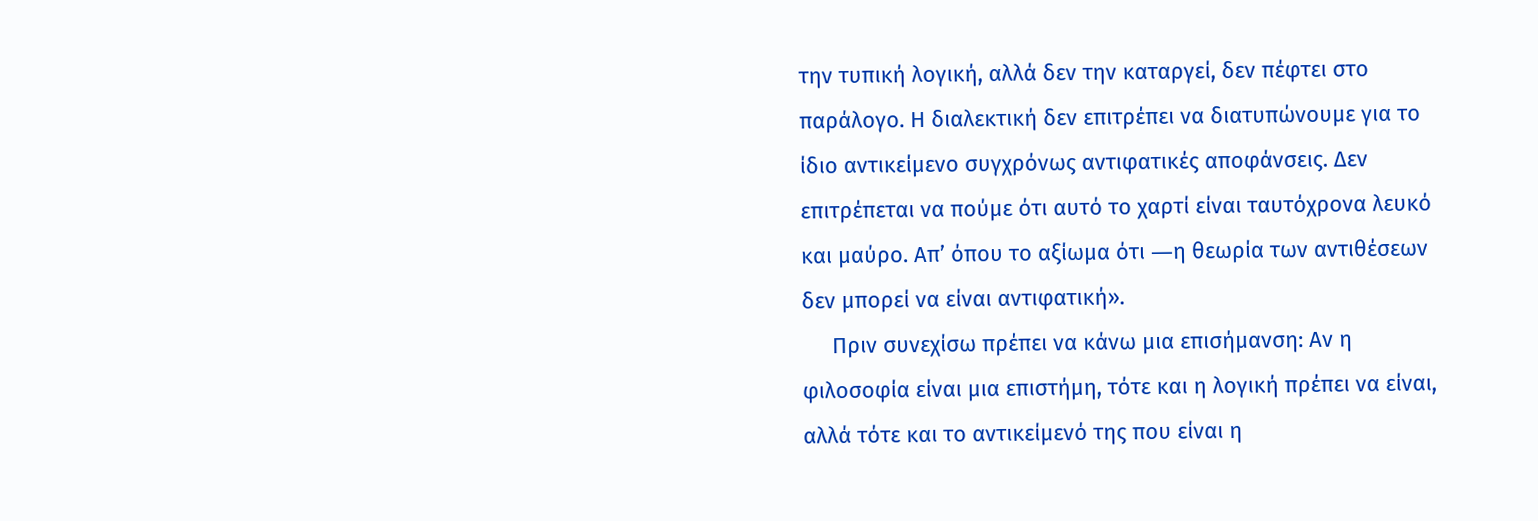την τυπική λογική, αλλά δεν την καταργεί, δεν πέφτει στο παράλογο. Η διαλεκτική δεν επιτρέπει να διατυπώνουμε για το ίδιο αντικείμενο συγχρόνως αντιφατικές αποφάνσεις. Δεν επιτρέπεται να πούμε ότι αυτό το χαρτί είναι ταυτόχρονα λευκό και μαύρο. Απ’ όπου το αξίωμα ότι ―η θεωρία των αντιθέσεων δεν μπορεί να είναι αντιφατική».
     Πριν συνεχίσω πρέπει να κάνω μια επισήμανση: Αν η φιλοσοφία είναι μια επιστήμη, τότε και η λογική πρέπει να είναι, αλλά τότε και το αντικείμενό της που είναι η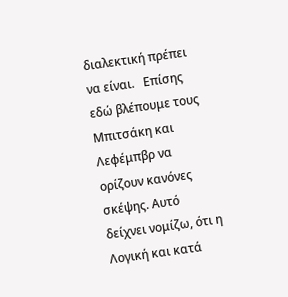διαλεκτική πρέπει να είναι.   Επίσης εδώ βλέπουμε τους Μπιτσάκη και Λεφέμπβρ να ορίζουν κανόνες σκέψης. Αυτό δείχνει νομίζω, ότι η Λογική και κατά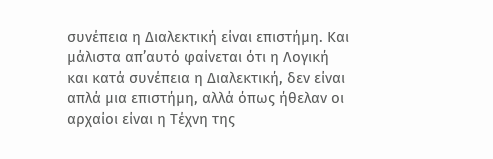συνέπεια η Διαλεκτική είναι επιστήμη. Και μάλιστα απ’αυτό φαίνεται ότι η Λογική και κατά συνέπεια η Διαλεκτική, δεν είναι απλά μια επιστήμη, αλλά όπως ήθελαν οι αρχαίοι είναι η Τέχνη της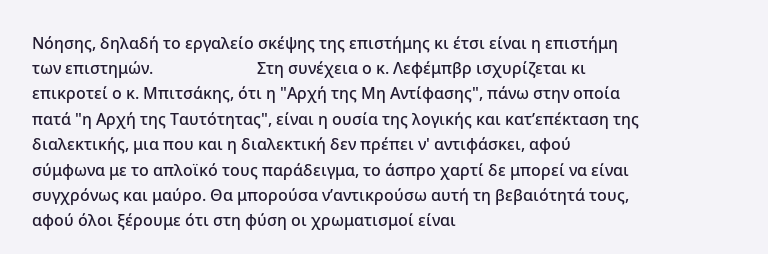Νόησης, δηλαδή το εργαλείο σκέψης της επιστήμης κι έτσι είναι η επιστήμη των επιστημών.                          Στη συνέχεια ο κ. Λεφέμπβρ ισχυρίζεται κι επικροτεί ο κ. Μπιτσάκης, ότι η "Αρχή της Μη Αντίφασης", πάνω στην οποία πατά "η Αρχή της Ταυτότητας", είναι η ουσία της λογικής και κατ’επέκταση της διαλεκτικής, μια που και η διαλεκτική δεν πρέπει ν' αντιφάσκει, αφού σύμφωνα με το απλοϊκό τους παράδειγμα, το άσπρο χαρτί δε μπορεί να είναι συγχρόνως και μαύρο. Θα μπορούσα ν’αντικρούσω αυτή τη βεβαιότητά τους, αφού όλοι ξέρουμε ότι στη φύση οι χρωματισμοί είναι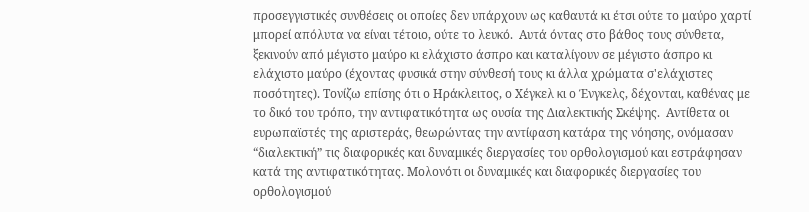προσεγγιστικές συνθέσεις οι οποίες δεν υπάρχουν ως καθαυτά κι έτσι ούτε το μαύρο χαρτί μπορεί απόλυτα να είναι τέτοιο, ούτε το λευκό.  Αυτά όντας στο βάθος τους σύνθετα, ξεκινούν από μέγιστο μαύρο κι ελάχιστο άσπρο και καταλίγουν σε μέγιστο άσπρο κι ελάχιστο μαύρο (έχοντας φυσικά στην σύνθεσή τους κι άλλα χρώματα σ'ελάχιστες ποσότητες). Τονίζω επίσης ότι ο Ηράκλειτος, ο Χέγκελ κι ο Ένγκελς, δέχονται, καθένας με το δικό του τρόπο, την αντιφατικότητα ως ουσία της Διαλεκτικής Σκέψης.  Αντίθετα οι ευρωπαϊστές της αριστεράς, θεωρώντας την αντίφαση κατάρα της νόησης, ονόμασαν “διαλεκτική” τις διαφορικές και δυναμικές διεργασίες του ορθολογισμού και εστράφησαν κατά της αντιφατικότητας. Μολονότι οι δυναμικές και διαφορικές διεργασίες του ορθολογισμού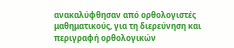ανακαλύφθησαν από ορθολογιστές μαθηματικούς, για τη διερεύνηση και περιγραφή ορθολογικών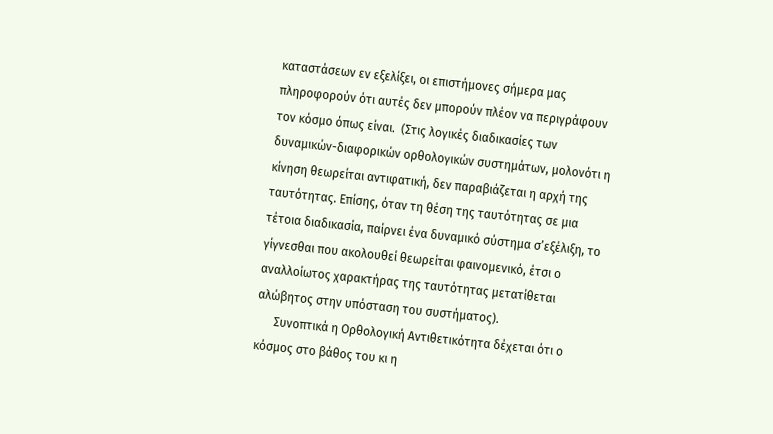καταστάσεων εν εξελίξει, οι επιστήμονες σήμερα μας πληροφορούν ότι αυτές δεν μπορούν πλέον να περιγράφουν τον κόσμο όπως είναι.  (Στις λογικές διαδικασίες των δυναμικών-διαφορικών ορθολογικών συστημάτων, μολονότι η κίνηση θεωρείται αντιφατική, δεν παραβιάζεται η αρχή της ταυτότητας. Επίσης, όταν τη θέση της ταυτότητας σε μια τέτοια διαδικασία, παίρνει ένα δυναμικό σύστημα σ’εξέλιξη, το γίγνεσθαι που ακολουθεί θεωρείται φαινομενικό, έτσι ο αναλλοίωτος χαρακτήρας της ταυτότητας μετατίθεται αλώβητος στην υπόσταση του συστήματος).
      Συνοπτικά η Ορθολογική Αντιθετικότητα δέχεται ότι ο κόσμος στο βάθος του κι η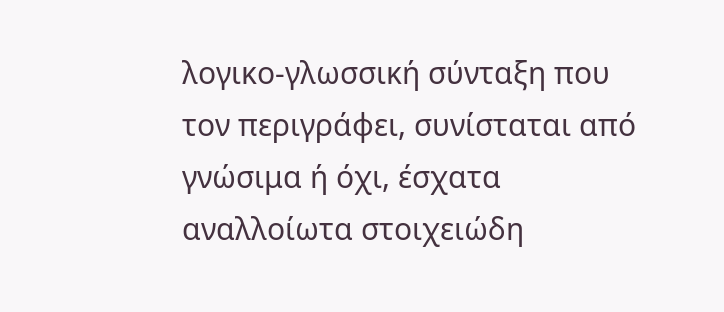λογικο-γλωσσική σύνταξη που τον περιγράφει, συνίσταται από γνώσιμα ή όχι, έσχατα αναλλοίωτα στοιχειώδη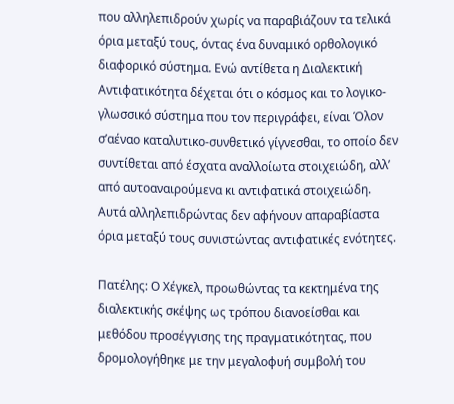που αλληλεπιδρούν χωρίς να παραβιάζουν τα τελικά όρια μεταξύ τους, όντας ένα δυναμικό ορθολογικό διαφορικό σύστημα. Ενώ αντίθετα η Διαλεκτική Αντιφατικότητα δέχεται ότι ο κόσμος και το λογικο-γλωσσικό σύστημα που τον περιγράφει, είναι Όλον σ’αέναο καταλυτικο-συνθετικό γίγνεσθαι, το οποίο δεν συντίθεται από έσχατα αναλλοίωτα στοιχειώδη, αλλ’ από αυτοαναιρούμενα κι αντιφατικά στοιχειώδη. Αυτά αλληλεπιδρώντας δεν αφήνουν απαραβίαστα όρια μεταξύ τους συνιστώντας αντιφατικές ενότητες.

Πατέλης: Ο Χέγκελ, προωθώντας τα κεκτημένα της διαλεκτικής σκέψης ως τρόπου διανοείσθαι και μεθόδου προσέγγισης της πραγματικότητας, που δρομολογήθηκε με την μεγαλοφυή συμβολή του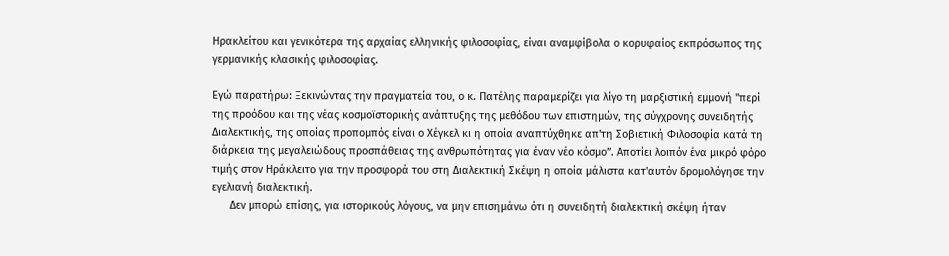Ηρακλείτου και γενικότερα της αρχαίας ελληνικής φιλοσοφίας, είναι αναμφίβολα ο κορυφαίος εκπρόσωπος της γερμανικής κλασικής φιλοσοφίας.

Εγώ παρατήρω: Ξεκινώντας την πραγματεία του, ο κ. Πατέλης παραμερίζει για λίγο τη μαρξιστική εμμονή "περί της προόδου και της νέας κοσμοϊστορικής ανάπτυξης της μεθόδου των επιστημών, της σύγχρονης συνειδητής Διαλεκτικής, της οποίας προπομπός είναι ο Χέγκελ κι η οποία αναπτύχθηκε απ'τη Σοβιετική Φιλοσοφία κατά τη διάρκεια της μεγαλειώδους προσπάθειας της ανθρωπότητας για έναν νέο κόσμο”. Αποτίει λοιπόν ένα μικρό φόρο τιμής στον Ηράκλειτο για την προσφορά του στη Διαλεκτική Σκέψη η οποία μάλιστα κατ'αυτόν δρομολόγησε την εγελιανή διαλεκτική.
      Δεν μπορώ επίσης, για ιστορικούς λόγους, να μην επισημάνω ότι η συνειδητή διαλεκτική σκέψη ήταν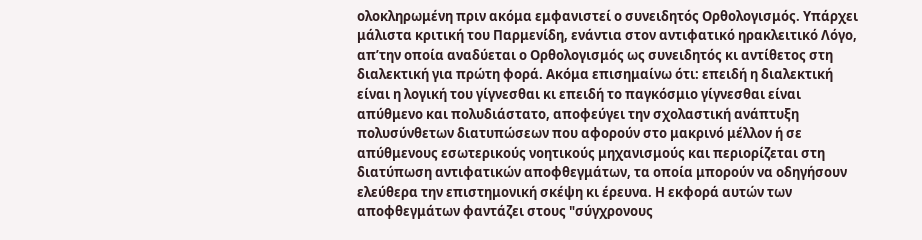ολοκληρωμένη πριν ακόμα εμφανιστεί ο συνειδητός Ορθολογισμός. Υπάρχει μάλιστα κριτική του Παρμενίδη, ενάντια στον αντιφατικό ηρακλειτικό Λόγο, απ’την οποία αναδύεται ο Ορθολογισμός ως συνειδητός κι αντίθετος στη διαλεκτική για πρώτη φορά. Ακόμα επισημαίνω ότι: επειδή η διαλεκτική είναι η λογική του γίγνεσθαι κι επειδή το παγκόσμιο γίγνεσθαι είναι απύθμενο και πολυδιάστατο, αποφεύγει την σχολαστική ανάπτυξη πολυσύνθετων διατυπώσεων που αφορούν στο μακρινό μέλλον ή σε απύθμενους εσωτερικούς νοητικούς μηχανισμούς και περιορίζεται στη διατύπωση αντιφατικών αποφθεγμάτων, τα οποία μπορούν να οδηγήσουν ελεύθερα την επιστημονική σκέψη κι έρευνα. Η εκφορά αυτών των αποφθεγμάτων φαντάζει στους "σύγχρονους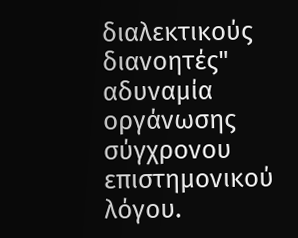διαλεκτικούς διανοητές" αδυναμία οργάνωσης σύγχρονου επιστημονικού λόγου.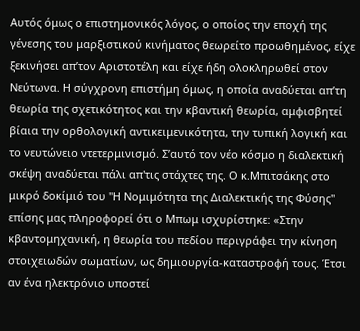Αυτός όμως ο επιστημονικός λόγος, ο οποίος την εποχή της γένεσης του μαρξιστικού κινήματος θεωρείτο προωθημένος, είχε ξεκινήσει απ’τον Αριστοτέλη και είχε ήδη ολοκληρωθεί στον Νεύτωνα. Η σύγχρονη επιστήμη όμως, η οποία αναδύεται απ’τη θεωρία της σχετικότητος και την κβαντική θεωρία, αμφισβητεί βίαια την ορθολογική αντικειμενικότητα, την τυπική λογική και το νευτώνειο ντετερμινισμό. Σ’αυτό τον νέο κόσμο η διαλεκτική σκέψη αναδύεται πάλι απ'τις στάχτες της. Ο κ.Μπιτσάκης στο μικρό δοκίμιό του "Η Νομιμότητα της Διαλεκτικής της Φύσης" επίσης μας πληροφορεί ότι ο Μπωμ ισχυρίστηκε: «Στην κβαντομηχανική, η θεωρία του πεδίου περιγράφει την κίνηση στοιχειωδών σωματίων, ως δημιουργία-καταστροφή τους. Έτσι αν ένα ηλεκτρόνιο υποστεί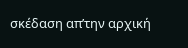σκέδαση απ’την αρχική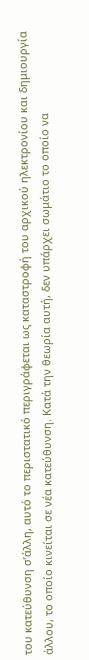του κατεύθυνση σ’άλλη, αυτό το περιστατικό περιγράφεται ως καταστροφή του αρχικού ηλεκτρονίου και δημιουργία άλλου, το οποίο κινείται σε νέα κατεύθυνση. Κατά την θεωρία αυτή, δεν υπάρχει σωμάτιο το οποίο να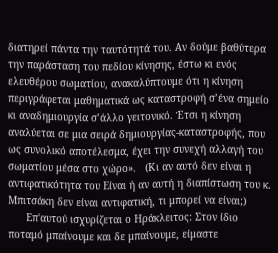διατηρεί πάντα την ταυτότητά του. Αν δούμε βαθύτερα την παράσταση του πεδίου κίνησης, έστω κι ενός ελευθέρου σωματίου, ανακαλύπτουμε ότι η κίνηση περιγράφεται μαθηματικά ως καταστροφή σ’ένα σημείο κι αναδημιουργία σ’άλλο γειτονικό. Έτσι η κίνηση αναλύεται σε μια σειρά δημιουργίας-καταστροφής, που ως συνολικό αποτέλεσμα, έχει την συνεχή αλλαγή του σωματίου μέσα στο χώρο».   (Κι αν αυτό δεν είναι η αντιφατικότητα του Είναι ή αν αυτή η διαπίστωση του κ. Μπιτσάκη δεν είναι αντιφατική, τι μπορεί να είναι;)
      Επ'αυτού ισχυρίζεται ο Ηράκλειτος: Στον ίδιο ποταμό μπαίνουμε και δε μπαίνουμε, είμαστε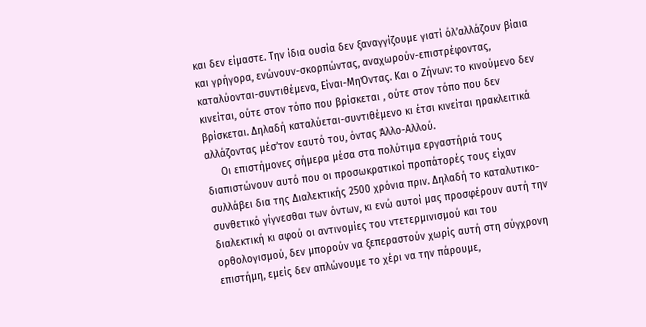και δεν είμαστε. Την ίδια ουσία δεν ξαναγγίζουμε γιατί όλ’αλλάζουν βίαια και γρήγορα, ενώνουν-σκορπώντας, αναχωρούν-επιστρέφοντας, καταλύονται-συντιθέμενα, Είναι-ΜηΌντας. Και ο Ζήνων: το κινούμενο δεν κινείται, ούτε στον τόπο που βρίσκεται , ούτε στον τόπο που δεν βρίσκεται. Δηλαδή καταλύεται-συντιθέμενο κι έτσι κινείται ηρακλειτικά αλλάζοντας μέσ’τον εαυτό του, όντας Άλλο-Αλλού.
     Οι επιστήμονες σήμερα μέσα στα πολύτιμα εργαστήριά τους διαπιστώνουν αυτό που οι προσωκρατικοί προπάτορές τους είχαν συλλάβει δια της Διαλεκτικής 2500 χρόνια πριν. Δηλαδή το καταλυτικο-συνθετικό γίγνεσθαι των όντων, κι ενώ αυτοί μας προσφέρουν αυτή την διαλεκτική κι αφού οι αντινομίες του ντετερμινισμού και του ορθολογισμού, δεν μπορούν να ξεπεραστούν χωρίς αυτή στη σύγχρονη επιστήμη, εμείς δεν απλώνουμε το χέρι να την πάρουμε,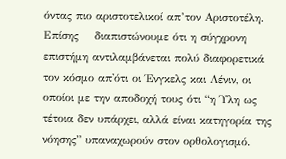όντας πιο αριστοτελικοί απ’τον Αριστοτέλη.  Επίσης    διαπιστώνουμε ότι η σύγχρονη επιστήμη αντιλαμβάνεται πολύ διαφορετικά τον κόσμο απ'ότι οι Ένγκελς και Λένιν, οι οποίοι με την αποδοχή τους ότι “η Ύλη ως τέτοια δεν υπάρχει, αλλά είναι κατηγορία της νόησης” υπαναχωρούν στον ορθολογισμό.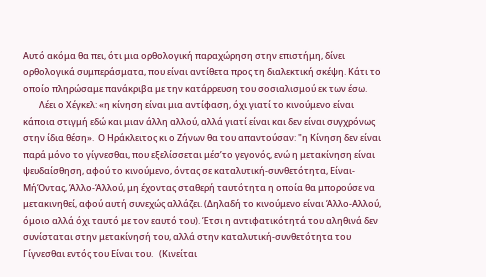Αυτό ακόμα θα πει, ότι μια ορθολογική παραχώρηση στην επιστήμη, δίνει ορθολογικά συμπεράσματα, που είναι αντίθετα προς τη διαλεκτική σκέψη. Κάτι το οποίο πληρώσαμε πανάκριβα με την κατάρρευση του σοσιαλισμού εκ των έσω.
        Λέει ο Χέγκελ: «η κίνηση είναι μια αντίφαση, όχι γιατί το κινούμενο είναι κάποια στιγμή εδώ και μιαν άλλη αλλού, αλλά γιατί είναι και δεν είναι συγχρόνως στην ίδια θέση».  Ο Ηράκλειτος κι ο Ζήνων θα του απαντούσαν: "η Κίνηση δεν είναι παρά μόνο το γίγνεσθαι, που εξελίσσεται μέσ’το γεγονός, ενώ η μετακίνηση είναι ψευδαίσθηση, αφού το κινούμενο, όντας σε καταλυτική-συνθετότητα, Είναι-ΜήΌντας, Άλλο-Άλλού, μη έχοντας σταθερή ταυτότητα η οποία θα μπορούσε να μετακινηθεί, αφού αυτή συνεχώς αλλάζει. (Δηλαδή το κινούμενο είναι Άλλο-Αλλού, όμοιο αλλά όχι ταυτό με τον εαυτό του). Έτσι η αντιφατικότητά του αληθινά δεν συνίσταται στην μετακίνησή του, αλλά στην καταλυτική-συνθετότητα του Γίγνεσθαι εντός του Είναι του.   (Κινείται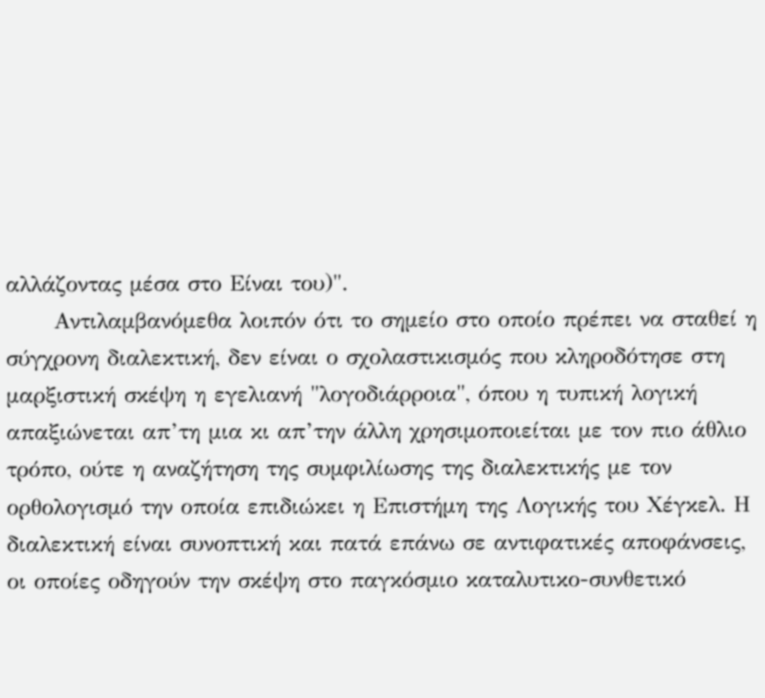αλλάζοντας μέσα στο Είναι του)".
      Αντιλαμβανόμεθα λοιπόν ότι το σημείο στο οποίο πρέπει να σταθεί η σύγχρονη διαλεκτική, δεν είναι ο σχολαστικισμός που κληροδότησε στη μαρξιστική σκέψη η εγελιανή "λογοδιάρροια", όπου η τυπική λογική απαξιώνεται απ’τη μια κι απ’την άλλη χρησιμοποιείται με τον πιο άθλιο τρόπο, ούτε η αναζήτηση της συμφιλίωσης της διαλεκτικής με τον ορθολογισμό την οποία επιδιώκει η Επιστήμη της Λογικής του Χέγκελ. Η διαλεκτική είναι συνοπτική και πατά επάνω σε αντιφατικές αποφάνσεις, οι οποίες οδηγούν την σκέψη στο παγκόσμιο καταλυτικο-συνθετικό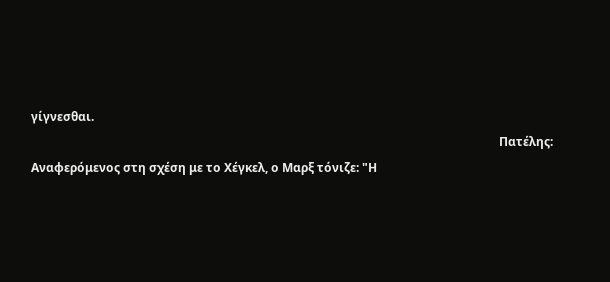γίγνεσθαι.
                                                                                                                                                            Πατέλης: Αναφερόμενος στη σχέση με το Χέγκελ, ο Μαρξ τόνιζε: "Η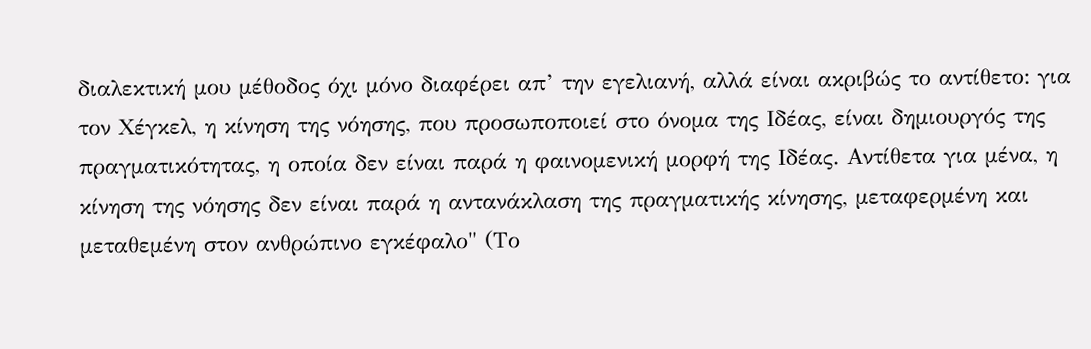διαλεκτική μου μέθοδος όχι μόνο διαφέρει απ’ την εγελιανή, αλλά είναι ακριβώς το αντίθετο: για τον Χέγκελ, η κίνηση της νόησης, που προσωποποιεί στο όνομα της Ιδέας, είναι δημιουργός της πραγματικότητας, η οποία δεν είναι παρά η φαινομενική μορφή της Ιδέας. Αντίθετα για μένα, η κίνηση της νόησης δεν είναι παρά η αντανάκλαση της πραγματικής κίνησης, μεταφερμένη και μεταθεμένη στον ανθρώπινο εγκέφαλο" (Το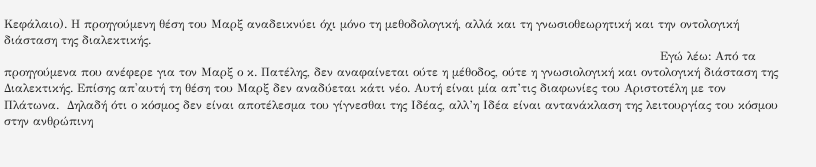Κεφάλαιο). Η προηγούμενη θέση του Μαρξ αναδεικνύει όχι μόνο τη μεθοδολογική, αλλά και τη γνωσιοθεωρητική και την οντολογική διάσταση της διαλεκτικής.
                                                                                                                                                                    Εγώ λέω: Από τα προηγούμενα που ανέφερε για τον Μαρξ ο κ. Πατέλης, δεν αναφαίνεται ούτε η μέθοδος, ούτε η γνωσιολογική και οντολογική διάσταση της Διαλεκτικής. Επίσης απ'αυτή τη θέση του Μαρξ δεν αναδύεται κάτι νέο. Αυτή είναι μία απ’τις διαφωνίες του Αριστοτέλη με τον Πλάτωνα.  Δηλαδή ότι ο κόσμος δεν είναι αποτέλεσμα του γίγνεσθαι της Ιδέας, αλλ’η Ιδέα είναι αντανάκλαση της λειτουργίας του κόσμου στην ανθρώπινη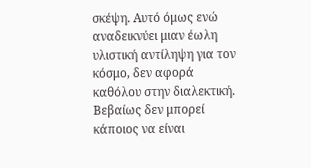σκέψη. Αυτό όμως ενώ αναδεικνύει μιαν έωλη υλιστική αντίληψη για τον κόσμο, δεν αφορά καθόλου στην διαλεκτική. Βεβαίως δεν μπορεί κάποιος να είναι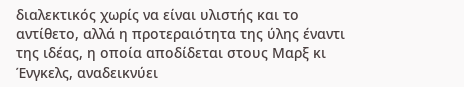διαλεκτικός χωρίς να είναι υλιστής και το αντίθετο, αλλά η προτεραιότητα της ύλης έναντι της ιδέας, η οποία αποδίδεται στους Μαρξ κι Ένγκελς, αναδεικνύει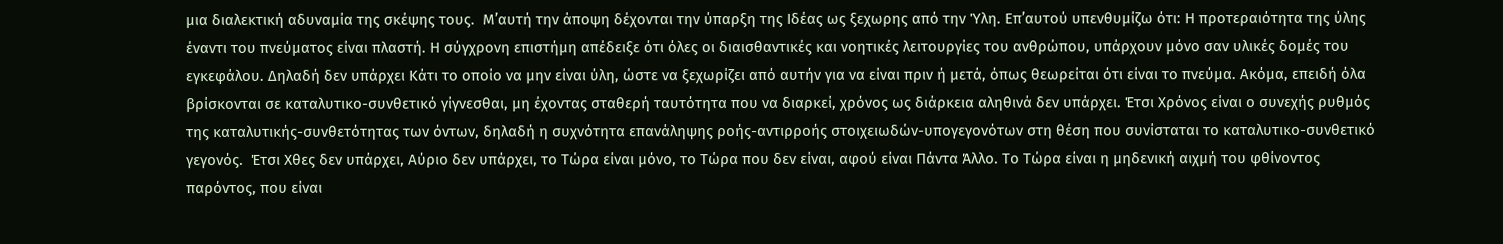μια διαλεκτική αδυναμία της σκέψης τους.  Μ’αυτή την άποψη δέχονται την ύπαρξη της Ιδέας ως ξεχωρης από την Ύλη. Επ’αυτού υπενθυμίζω ότι: Η προτεραιότητα της ύλης έναντι του πνεύματος είναι πλαστή. Η σύγχρονη επιστήμη απέδειξε ότι όλες οι διαισθαντικές και νοητικές λειτουργίες του ανθρώπου, υπάρχουν μόνο σαν υλικές δομές του εγκεφάλου. Δηλαδή δεν υπάρχει Κάτι το οποίο να μην είναι ύλη, ώστε να ξεχωρίζει από αυτήν για να είναι πριν ή μετά, όπως θεωρείται ότι είναι το πνεύμα. Ακόμα, επειδή όλα βρίσκονται σε καταλυτικο-συνθετικό γίγνεσθαι, μη έχοντας σταθερή ταυτότητα που να διαρκεί, χρόνος ως διάρκεια αληθινά δεν υπάρχει. Έτσι Χρόνος είναι ο συνεχής ρυθμός της καταλυτικής-συνθετότητας των όντων, δηλαδή η συχνότητα επανάληψης ροής-αντιρροής στοιχειωδών-υπογεγονότων στη θέση που συνίσταται το καταλυτικο-συνθετικό γεγονός.  Έτσι Χθες δεν υπάρχει, Αύριο δεν υπάρχει, το Τώρα είναι μόνο, το Τώρα που δεν είναι, αφού είναι Πάντα Άλλο. Το Τώρα είναι η μηδενική αιχμή του φθίνοντος παρόντος, που είναι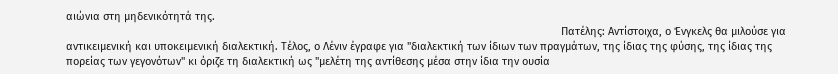αιώνια στη μηδενικότητά της.
                                                                                                                                                                     Πατέλης: Αντίστοιχα, ο Ένγκελς θα μιλούσε για αντικειμενική και υποκειμενική διαλεκτική. Τέλος, ο Λένιν έγραφε για "διαλεκτική των ίδιων των πραγμάτων, της ίδιας της φύσης, της ίδιας της πορείας των γεγονότων" κι όριζε τη διαλεκτική ως "μελέτη της αντίθεσης μέσα στην ίδια την ουσία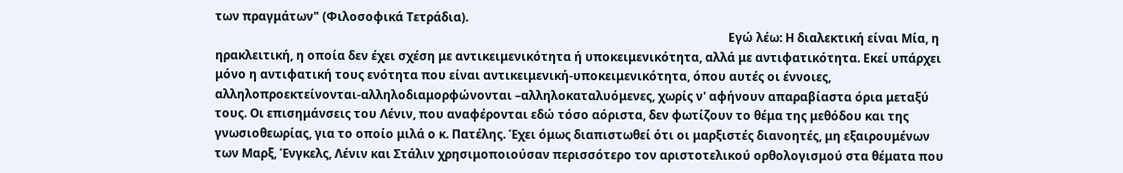των πραγμάτων" (Φιλοσοφικά Τετράδια).
                                                                                                                                                                           Εγώ λέω: Η διαλεκτική είναι Μία, η ηρακλειτική, η οποία δεν έχει σχέση με αντικειμενικότητα ή υποκειμενικότητα, αλλά με αντιφατικότητα. Εκεί υπάρχει μόνο η αντιφατική τους ενότητα που είναι αντικειμενική-υποκειμενικότητα, όπου αυτές οι έννοιες, αλληλοπροεκτείνονται-αλληλοδιαμορφώνονται –αλληλοκαταλυόμενες, χωρίς ν' αφήνουν απαραβίαστα όρια μεταξύ τους. Οι επισημάνσεις του Λένιν, που αναφέρονται εδώ τόσο αόριστα, δεν φωτίζουν το θέμα της μεθόδου και της γνωσιοθεωρίας, για το οποίο μιλά ο κ. Πατέλης. Έχει όμως διαπιστωθεί ότι οι μαρξιστές διανοητές, μη εξαιρουμένων των Μαρξ, Ένγκελς, Λένιν και Στάλιν χρησιμοποιούσαν περισσότερο τον αριστοτελικού ορθολογισμού στα θέματα που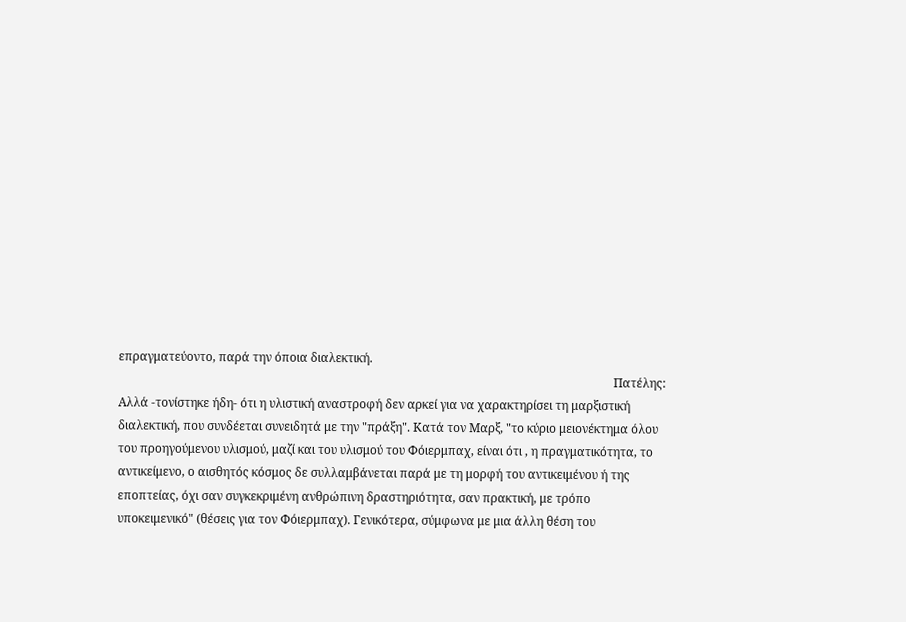επραγματεύοντο, παρά την όποια διαλεκτική.
                                                                                                                                                                     Πατέλης: Αλλά -τονίστηκε ήδη- ότι η υλιστική αναστροφή δεν αρκεί για να χαρακτηρίσει τη μαρξιστική διαλεκτική, που συνδέεται συνειδητά με την "πράξη". Κατά τον Μαρξ, "το κύριο μειονέκτημα όλου του προηγούμενου υλισμού, μαζί και του υλισμού του Φόιερμπαχ, είναι ότι , η πραγματικότητα, το αντικείμενο, ο αισθητός κόσμος δε συλλαμβάνεται παρά με τη μορφή του αντικειμένου ή της εποπτείας, όχι σαν συγκεκριμένη ανθρώπινη δραστηριότητα, σαν πρακτική, με τρόπο υποκειμενικό" (θέσεις για τον Φόιερμπαχ). Γενικότερα, σύμφωνα με μια άλλη θέση του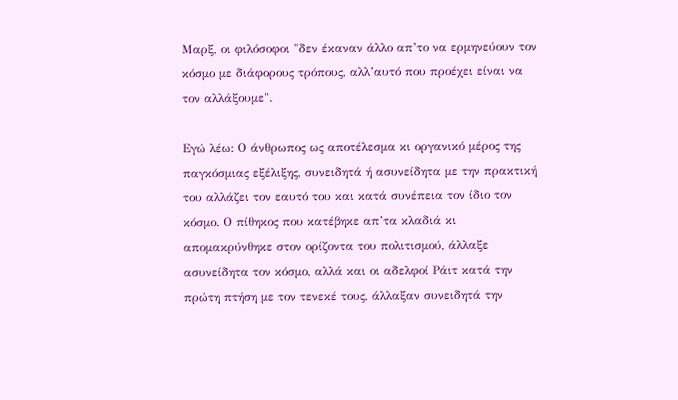Μαρξ, οι φιλόσοφοι "δεν έκαναν άλλο απ’το να ερμηνεύουν τον κόσμο με διάφορους τρόπους, αλλ’αυτό που προέχει είναι να τον αλλάξουμε".

Εγώ λέω: Ο άνθρωπος ως αποτέλεσμα κι οργανικό μέρος της παγκόσμιας εξέλιξης, συνειδητά ή ασυνείδητα με την πρακτική του αλλάζει τον εαυτό του και κατά συνέπεια τον ίδιο τον κόσμο. Ο πίθηκος που κατέβηκε απ’τα κλαδιά κι απομακρύνθηκε στον ορίζοντα του πολιτισμού, άλλαξε ασυνείδητα τον κόσμο, αλλά και οι αδελφοί Ράιτ κατά την πρώτη πτήση με τον τενεκέ τους, άλλαξαν συνειδητά την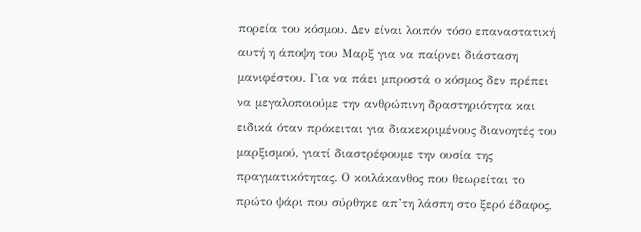πορεία του κόσμου. Δεν είναι λοιπόν τόσο επαναστατική αυτή η άποψη του Μαρξ για να παίρνει διάσταση μανιφέστου. Για να πάει μπροστά ο κόσμος δεν πρέπει να μεγαλοποιούμε την ανθρώπινη δραστηριότητα και ειδικά όταν πρόκειται για διακεκριμένους διανοητές του μαρξισμού, γιατί διαστρέφουμε την ουσία της πραγματικότητας. Ο κοιλάκανθος που θεωρείται το πρώτο ψάρι που σύρθηκε απ’τη λάσπη στο ξερό έδαφος,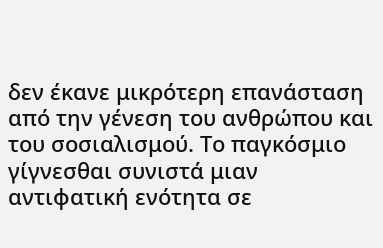δεν έκανε μικρότερη επανάσταση από την γένεση του ανθρώπου και του σοσιαλισμού. Το παγκόσμιο γίγνεσθαι συνιστά μιαν αντιφατική ενότητα σε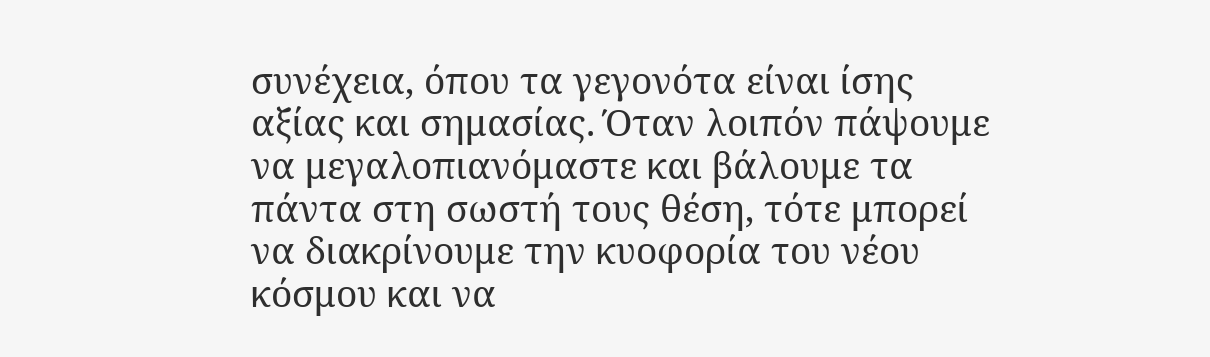συνέχεια, όπου τα γεγονότα είναι ίσης αξίας και σημασίας. Όταν λοιπόν πάψουμε να μεγαλοπιανόμαστε και βάλουμε τα πάντα στη σωστή τους θέση, τότε μπορεί να διακρίνουμε την κυοφορία του νέου κόσμου και να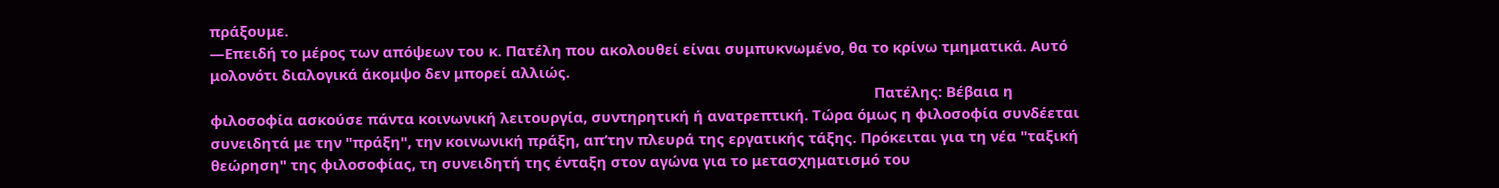πράξουμε.
―Επειδή το μέρος των απόψεων του κ. Πατέλη που ακολουθεί είναι συμπυκνωμένο, θα το κρίνω τμηματικά. Αυτό μολονότι διαλογικά άκομψο δεν μπορεί αλλιώς.
                                                                                                                                                                      Πατέλης: Βέβαια η φιλοσοφία ασκούσε πάντα κοινωνική λειτουργία, συντηρητική ή ανατρεπτική. Τώρα όμως η φιλοσοφία συνδέεται συνειδητά με την "πράξη", την κοινωνική πράξη, απ’την πλευρά της εργατικής τάξης. Πρόκειται για τη νέα "ταξική θεώρηση" της φιλοσοφίας, τη συνειδητή της ένταξη στον αγώνα για το μετασχηματισμό του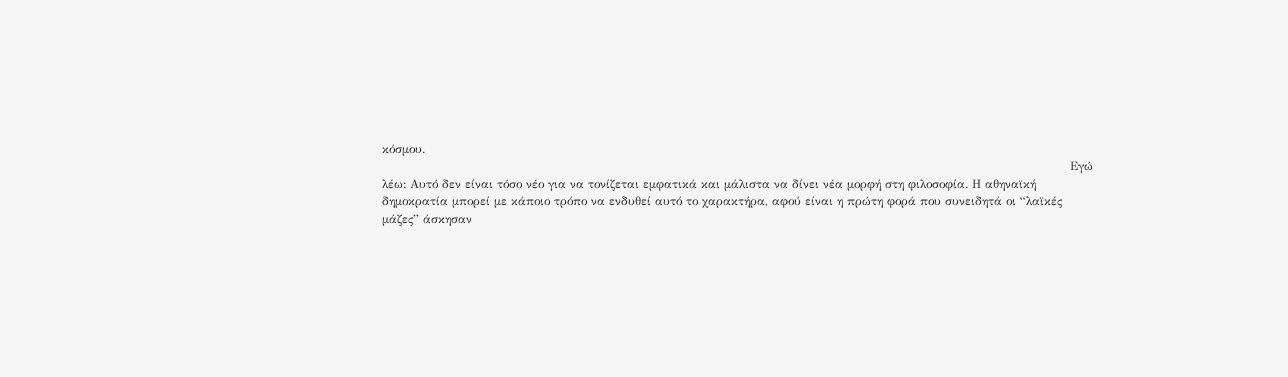κόσμου.
                                                                                                                                                                            Εγώ λέω: Αυτό δεν είναι τόσο νέο για να τονίζεται εμφατικά και μάλιστα να δίνει νέα μορφή στη φιλοσοφία. Η αθηναϊκή δημοκρατία μπορεί με κάποιο τρόπο να ενδυθεί αυτό το χαρακτήρα, αφού είναι η πρώτη φορά που συνειδητά οι “λαϊκές μάζες” άσκησαν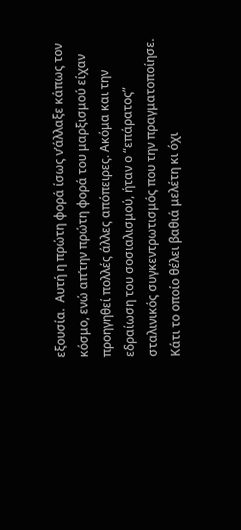εξουσία.  Αυτή η πρώτη φορά ίσως ν’άλλαξε κάπως τον κόσμο, ενώ απ’την πρώτη φορά του μαρξισμού είχαν προηγηθεί πολλές άλλες απόπειρες. Ακόμα και την εδραίωση του σοσιαλισμού, ήταν ο “επάρατος” σταλινικός συγκεντρωτισμός που την πραγματοποίησε. Κάτι το οποίο θέλει βαθιά μελέτη κι όχι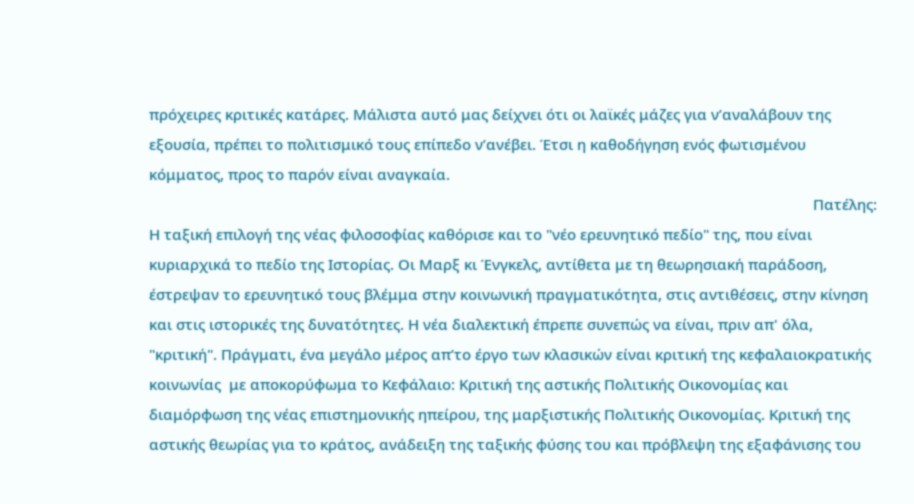πρόχειρες κριτικές κατάρες. Μάλιστα αυτό μας δείχνει ότι οι λαϊκές μάζες για ν’αναλάβουν της εξουσία, πρέπει το πολιτισμικό τους επίπεδο ν’ανέβει. Έτσι η καθοδήγηση ενός φωτισμένου κόμματος, προς το παρόν είναι αναγκαία.
                                                                                                                                                                      Πατέλης: Η ταξική επιλογή της νέας φιλοσοφίας καθόρισε και το "νέο ερευνητικό πεδίο" της, που είναι κυριαρχικά το πεδίο της Ιστορίας. Οι Μαρξ κι Ένγκελς, αντίθετα με τη θεωρησιακή παράδοση, έστρεψαν το ερευνητικό τους βλέμμα στην κοινωνική πραγματικότητα, στις αντιθέσεις, στην κίνηση και στις ιστορικές της δυνατότητες. Η νέα διαλεκτική έπρεπε συνεπώς να είναι, πριν απ' όλα, "κριτική". Πράγματι, ένα μεγάλο μέρος απ’το έργο των κλασικών είναι κριτική της κεφαλαιοκρατικής κοινωνίας  με αποκορύφωμα το Κεφάλαιο: Κριτική της αστικής Πολιτικής Οικονομίας και διαμόρφωση της νέας επιστημονικής ηπείρου, της μαρξιστικής Πολιτικής Οικονομίας. Κριτική της αστικής θεωρίας για το κράτος, ανάδειξη της ταξικής φύσης του και πρόβλεψη της εξαφάνισης του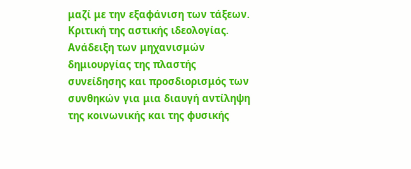μαζί με την εξαφάνιση των τάξεων. Κριτική της αστικής ιδεολογίας. Ανάδειξη των μηχανισμών δημιουργίας της πλαστής συνείδησης και προσδιορισμός των συνθηκών για μια διαυγή αντίληψη της κοινωνικής και της φυσικής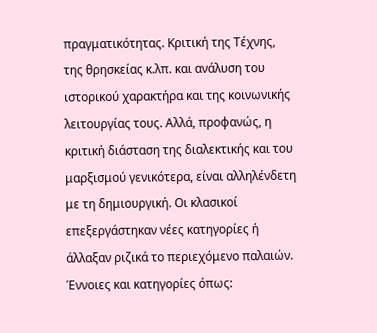πραγματικότητας. Κριτική της Τέχνης, της θρησκείας κ.λπ. και ανάλυση του ιστορικού χαρακτήρα και της κοινωνικής λειτουργίας τους. Αλλά, προφανώς, η κριτική διάσταση της διαλεκτικής και του μαρξισμού γενικότερα, είναι αλληλένδετη με τη δημιουργική. Οι κλασικοί επεξεργάστηκαν νέες κατηγορίες ή άλλαξαν ριζικά το περιεχόμενο παλαιών. Έννοιες και κατηγορίες όπως: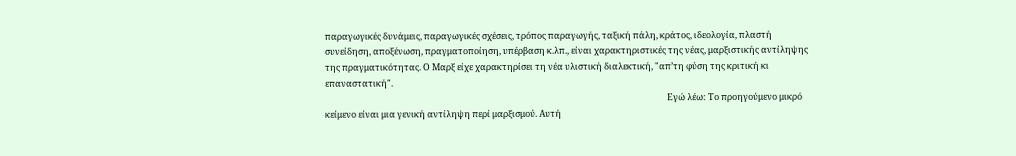παραγωγικές δυνάμεις, παραγωγικές σχέσεις, τρόπος παραγωγής, ταξική πάλη, κράτος, ιδεολογία, πλαστή συνείδηση, αποξένωση, πραγματοποίηση, υπέρβαση κ.λπ., είναι χαρακτηριστικές της νέας, μαρξιστικής αντίληψης της πραγματικότητας. Ο Μαρξ είχε χαρακτηρίσει τη νέα υλιστική διαλεκτική, "απ’τη φύση της κριτική κι επαναστατική".
                                                                                                                                                                           Εγώ λέω: Το προηγούμενο μικρό κείμενο είναι μια γενική αντίληψη περί μαρξισμού. Αυτή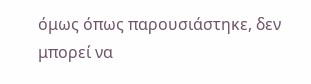όμως όπως παρουσιάστηκε, δεν μπορεί να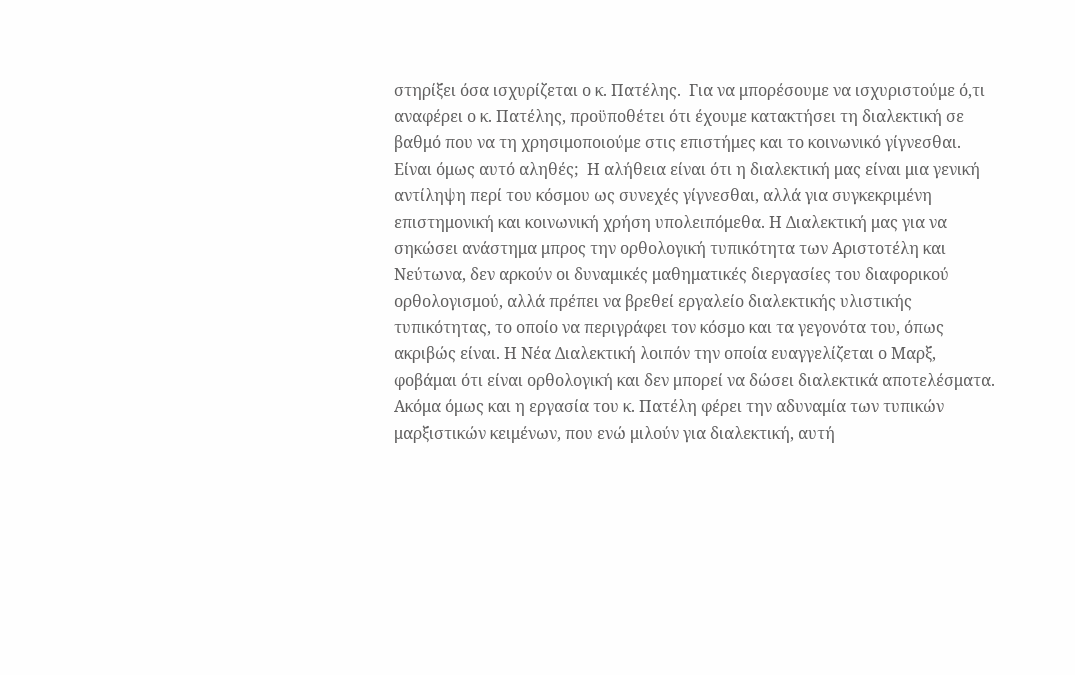στηρίξει όσα ισχυρίζεται ο κ. Πατέλης.  Για να μπορέσουμε να ισχυριστούμε ό,τι αναφέρει ο κ. Πατέλης, προϋποθέτει ότι έχουμε κατακτήσει τη διαλεκτική σε βαθμό που να τη χρησιμοποιούμε στις επιστήμες και το κοινωνικό γίγνεσθαι. Είναι όμως αυτό αληθές;  Η αλήθεια είναι ότι η διαλεκτική μας είναι μια γενική αντίληψη περί του κόσμου ως συνεχές γίγνεσθαι, αλλά για συγκεκριμένη επιστημονική και κοινωνική χρήση υπολειπόμεθα. Η Διαλεκτική μας για να σηκώσει ανάστημα μπρος την ορθολογική τυπικότητα των Αριστοτέλη και Νεύτωνα, δεν αρκούν οι δυναμικές μαθηματικές διεργασίες του διαφορικού ορθολογισμού, αλλά πρέπει να βρεθεί εργαλείο διαλεκτικής υλιστικής τυπικότητας, το οποίο να περιγράφει τον κόσμο και τα γεγονότα του, όπως ακριβώς είναι. Η Νέα Διαλεκτική λοιπόν την οποία ευαγγελίζεται ο Μαρξ, φοβάμαι ότι είναι ορθολογική και δεν μπορεί να δώσει διαλεκτικά αποτελέσματα.  Ακόμα όμως και η εργασία του κ. Πατέλη φέρει την αδυναμία των τυπικών μαρξιστικών κειμένων, που ενώ μιλούν για διαλεκτική, αυτή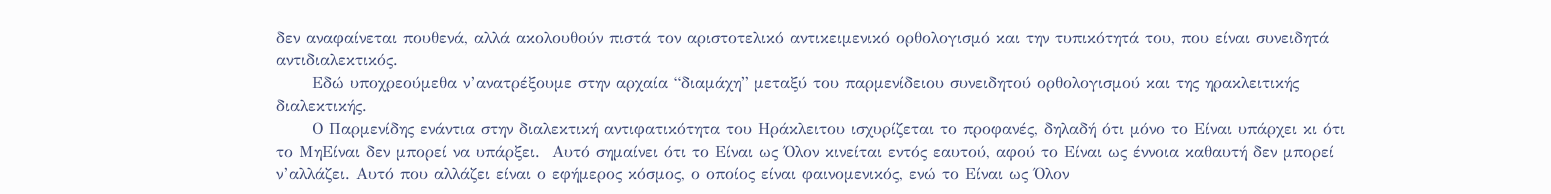δεν αναφαίνεται πουθενά, αλλά ακολουθούν πιστά τον αριστοτελικό αντικειμενικό ορθολογισμό και την τυπικότητά του, που είναι συνειδητά αντιδιαλεκτικός.
      Εδώ υποχρεούμεθα ν’ανατρέξουμε στην αρχαία “διαμάχη” μεταξύ του παρμενίδειου συνειδητού ορθολογισμού και της ηρακλειτικής διαλεκτικής.
      Ο Παρμενίδης ενάντια στην διαλεκτική αντιφατικότητα του Ηράκλειτου ισχυρίζεται το προφανές, δηλαδή ότι μόνο το Είναι υπάρχει κι ότι το ΜηΕίναι δεν μπορεί να υπάρξει.  Αυτό σημαίνει ότι το Είναι ως Όλον κινείται εντός εαυτού, αφού το Είναι ως έννοια καθαυτή δεν μπορεί ν’αλλάζει. Αυτό που αλλάζει είναι ο εφήμερος κόσμος, ο οποίος είναι φαινομενικός, ενώ το Είναι ως Όλον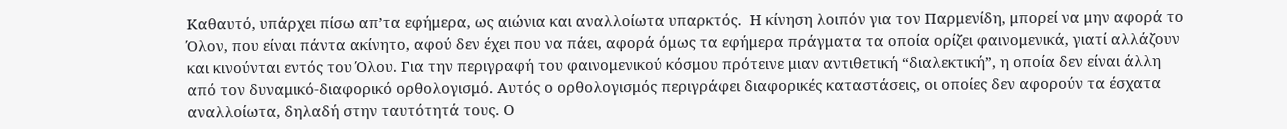Καθαυτό, υπάρχει πίσω απ’τα εφήμερα, ως αιώνια και αναλλοίωτα υπαρκτός.  Η κίνηση λοιπόν για τον Παρμενίδη, μπορεί να μην αφορά το Όλον, που είναι πάντα ακίνητο, αφού δεν έχει που να πάει, αφορά όμως τα εφήμερα πράγματα τα οποία ορίζει φαινομενικά, γιατί αλλάζουν και κινούνται εντός του Όλου. Για την περιγραφή του φαινομενικού κόσμου πρότεινε μιαν αντιθετική “διαλεκτική”, η οποία δεν είναι άλλη από τον δυναμικό-διαφορικό ορθολογισμό. Αυτός ο ορθολογισμός περιγράφει διαφορικές καταστάσεις, οι οποίες δεν αφορούν τα έσχατα αναλλοίωτα, δηλαδή στην ταυτότητά τους. Ο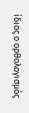ίδιος ο ορθολογισμός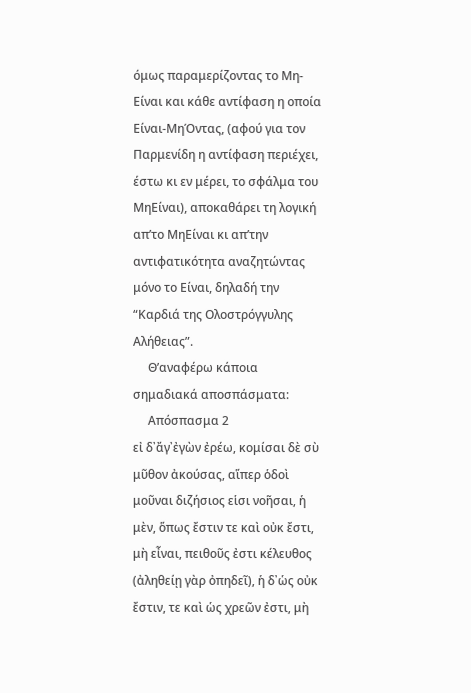όμως παραμερίζοντας το Μη-Είναι και κάθε αντίφαση η οποία Είναι-ΜηΌντας, (αφού για τον Παρμενίδη η αντίφαση περιέχει, έστω κι εν μέρει, το σφάλμα του ΜηΕίναι), αποκαθάρει τη λογική απ’το ΜηΕίναι κι απ’την αντιφατικότητα αναζητώντας μόνο το Είναι, δηλαδή την “Καρδιά της Ολοστρόγγυλης Αλήθειας”.
     Θ’αναφέρω κάποια σημαδιακά αποσπάσματα:
     Απόσπασμα 2
εἰ δ᾽ἄγ᾽ἐγὼν ἐρέω, κομίσαι δὲ σὺ μῦθον ἀκούσας, αἵπερ ὁδοὶ μοῦναι διζήσιος εἱσι νοῆσαι, ἡ μὲν, ὅπως ἔστιν τε καὶ οὐκ ἔστι, μὴ εἶναι, πειθοῦς ἐστι κέλευθος (ἀληθείῃ γὰρ ὀπηδεῖ), ἡ δ᾽ὡς οὐκ ἔστιν, τε καὶ ὡς χρεῶν ἐστι, μὴ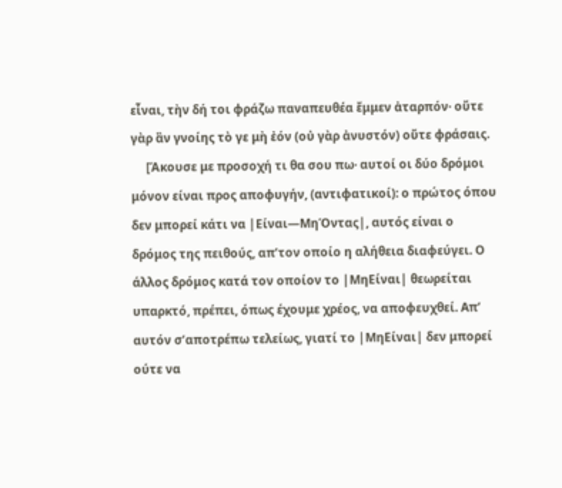εἶναι, τὴν δή τοι φράζω παναπευθέα ἔμμεν ἀταρπόν· οὔτε γὰρ ἂν γνοίης τὸ γε μὴ ἐόν (οὐ γὰρ ἀνυστόν) οὔτε φράσαις.
     [Άκουσε με προσοχή τι θα σου πω· αυτοί οι δύο δρόμοι μόνον είναι προς αποφυγήν, (αντιφατικοί): ο πρώτος όπου δεν μπορεί κάτι να |Είναι―ΜηΌντας|, αυτός είναι ο δρόμος της πειθούς, απ’τον οποίο η αλήθεια διαφεύγει. Ο άλλος δρόμος κατά τον οποίον το |ΜηΕίναι| θεωρείται υπαρκτό, πρέπει, όπως έχουμε χρέος, να αποφευχθεί. Απ’ αυτόν σ’αποτρέπω τελείως, γιατί το |ΜηΕίναι| δεν μπορεί ούτε να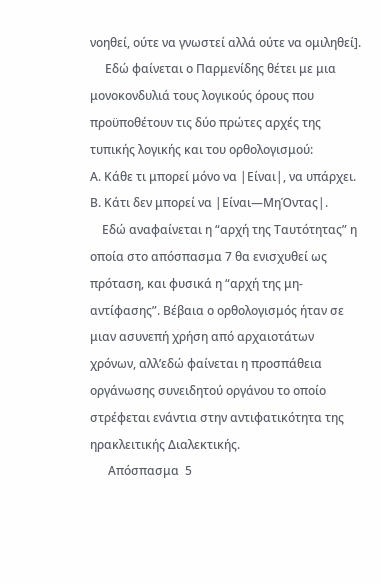νοηθεί, ούτε να γνωστεί αλλά ούτε να ομιληθεί].
     Εδώ φαίνεται ο Παρμενίδης θέτει με μια μονοκονδυλιά τους λογικούς όρους που προϋποθέτουν τις δύο πρώτες αρχές της τυπικής λογικής και του ορθολογισμού:
Α. Κάθε τι μπορεί μόνο να |Είναι|, να υπάρχει. Β. Κάτι δεν μπορεί να |Είναι―ΜηΌντας|.
    Εδώ αναφαίνεται η “αρχή της Ταυτότητας” η οποία στο απόσπασμα 7 θα ενισχυθεί ως πρόταση, και φυσικά η “αρχή της μη-αντίφασης”. Βέβαια ο ορθολογισμός ήταν σε μιαν ασυνεπή χρήση από αρχαιοτάτων χρόνων, αλλ’εδώ φαίνεται η προσπάθεια οργάνωσης συνειδητού οργάνου το οποίο στρέφεται ενάντια στην αντιφατικότητα της ηρακλειτικής Διαλεκτικής.
      Απόσπασμα  5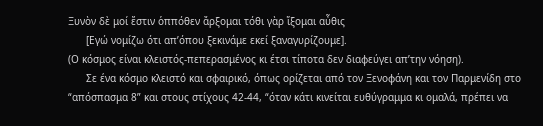Ξυνὸν δὲ μοί ἔστιν ὁππόθεν ἄρξομαι τόθι γὰρ ἵξομαι αὖθις
      [Εγώ νομίζω ότι απ’όπου ξεκινάμε εκεί ξαναγυρίζουμε].
(Ο κόσμος είναι κλειστός-πεπερασμένος κι έτσι τίποτα δεν διαφεύγει απ’την νόηση).
      Σε ένα κόσμο κλειστό και σφαιρικό, όπως ορίζεται από τον Ξενοφάνη και τον Παρμενίδη στο “απόσπασμα 8” και στους στίχους 42-44, “όταν κάτι κινείται ευθύγραμμα κι ομαλά, πρέπει να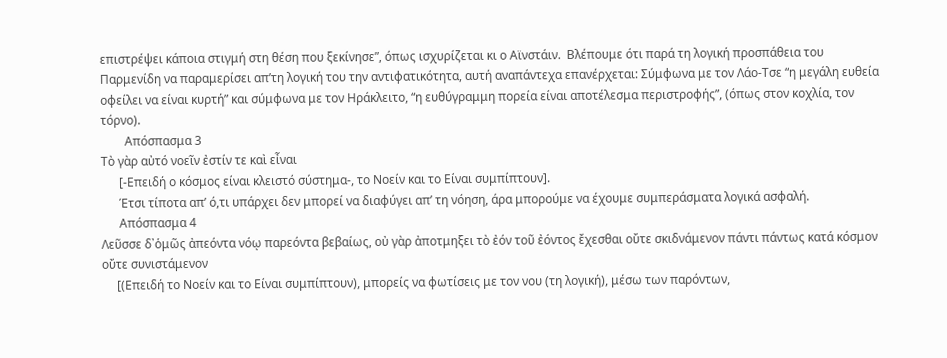επιστρέψει κάποια στιγμή στη θέση που ξεκίνησε”, όπως ισχυρίζεται κι ο Αϊνστάιν.  Βλέπουμε ότι παρά τη λογική προσπάθεια του Παρμενίδη να παραμερίσει απ’τη λογική του την αντιφατικότητα, αυτή αναπάντεχα επανέρχεται: Σύμφωνα με τον Λάο-Τσε “η μεγάλη ευθεία οφείλει να είναι κυρτή” και σύμφωνα με τον Ηράκλειτο, “η ευθύγραμμη πορεία είναι αποτέλεσμα περιστροφής”, (όπως στον κοχλία, τον τόρνο).
        Απόσπασμα 3
Τὸ γὰρ αὐτό νοεῖν ἐστίν τε καὶ εἶναι
      [-Επειδή ο κόσμος είναι κλειστό σύστημα-, το Νοείν και το Είναι συμπίπτουν].
      Έτσι τίποτα απ’ ό,τι υπάρχει δεν μπορεί να διαφύγει απ’ τη νόηση, άρα μπορούμε να έχουμε συμπεράσματα λογικά ασφαλή.
      Απόσπασμα 4
Λεῦσσε δ᾽ὁμῶς ἀπεόντα νόῳ παρεόντα βεβαίως, οὐ γὰρ ἀποτμηξει τὸ ἐόν τοῦ ἐόντος ἔχεσθαι οὔτε σκιδνάμενον πάντι πάντως κατά κόσμον οὔτε συνιστάμενον
     [(Επειδή το Νοείν και το Είναι συμπίπτουν), μπορείς να φωτίσεις με τον νου (τη λογική), μέσω των παρόντων,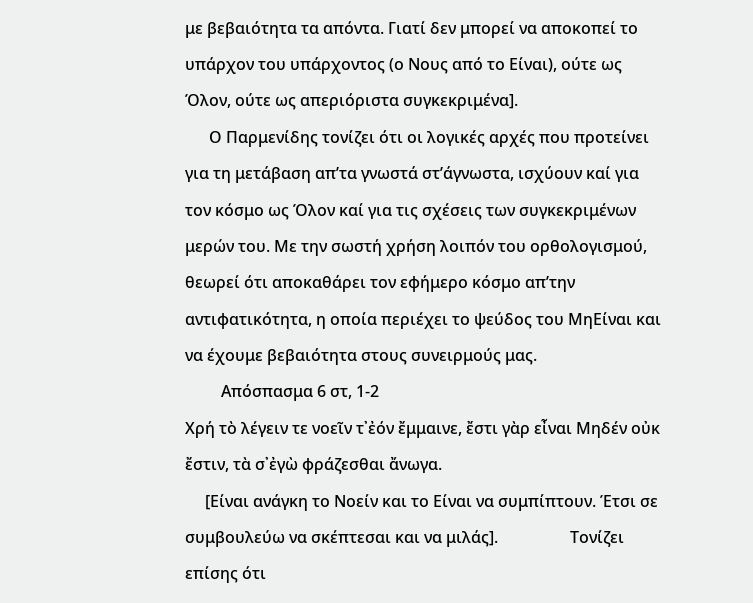με βεβαιότητα τα απόντα. Γιατί δεν μπορεί να αποκοπεί το υπάρχον του υπάρχοντος (ο Νους από το Είναι), ούτε ως Όλον, ούτε ως απεριόριστα συγκεκριμένα].
      Ο Παρμενίδης τονίζει ότι οι λογικές αρχές που προτείνει για τη μετάβαση απ’τα γνωστά στ’άγνωστα, ισχύουν καί για τον κόσμο ως Όλον καί για τις σχέσεις των συγκεκριμένων μερών του. Με την σωστή χρήση λοιπόν του ορθολογισμού, θεωρεί ότι αποκαθάρει τον εφήμερο κόσμο απ’την αντιφατικότητα, η οποία περιέχει το ψεύδος του ΜηΕίναι και να έχουμε βεβαιότητα στους συνειρμούς μας.
         Απόσπασμα 6 στ, 1-2
Χρή τὸ λέγειν τε νοεῖν τ᾽ἐόν ἔμμαινε, ἔστι γὰρ εἶναι Μηδέν οὐκ ἔστιν, τὰ σ᾽ἐγὼ φράζεσθαι ἄνωγα.
     [Είναι ανάγκη το Νοείν και το Είναι να συμπίπτουν. Έτσι σε συμβουλεύω να σκέπτεσαι και να μιλάς].                  Τονίζει επίσης ότι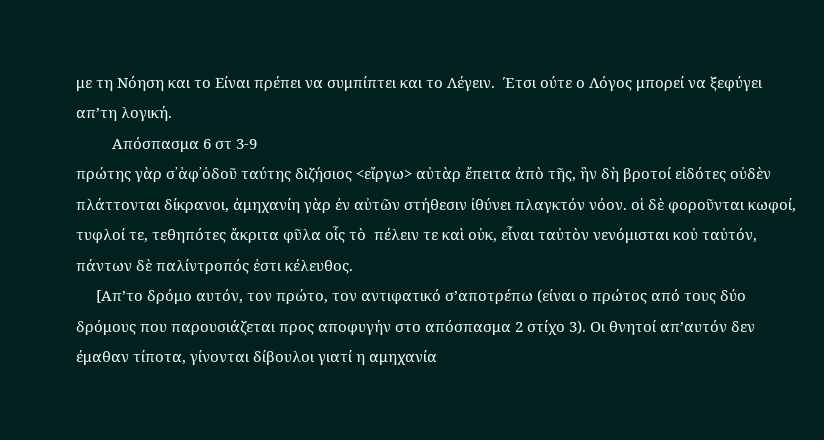με τη Νόηση και το Είναι πρέπει να συμπίπτει και το Λέγειν.  Έτσι ούτε ο Λόγος μπορεί να ξεφύγει απ’τη λογική.
         Απόσπασμα 6 στ 3-9
πρώτης γὰρ σ᾽ἀφ᾽ὁδοῦ ταύτης διζήσιος <εἴργω> αὐτὰρ ἔπειτα ἀπὸ τῆς, ἣν δὴ βροτοί εἰδότες οὐδὲν πλάττονται δίκρανοι, ἀμηχανίη γὰρ ἐν αὐτῶν στήθεσιν ἰθύνει πλαγκτόν νόον. οἱ δὲ φοροῦνται κωφοί, τυφλοί τε, τεθηπότες ἄκριτα φῦλα οἷς τὸ  πέλειν τε καὶ οὐκ, εἶναι ταὐτὸν νενόμισται κοὐ ταὐτόν, πάντων δὲ παλίντροπός ἐστι κέλευθος.
     [Απ’το δρόμο αυτόν, τον πρώτο, τον αντιφατικό σ’αποτρέπω (είναι ο πρώτος από τους δύο δρόμους που παρουσιάζεται προς αποφυγήν στο απόσπασμα 2 στίχο 3). Οι θνητοί απ’αυτόν δεν έμαθαν τίποτα, γίνονται δίβουλοι γιατί η αμηχανία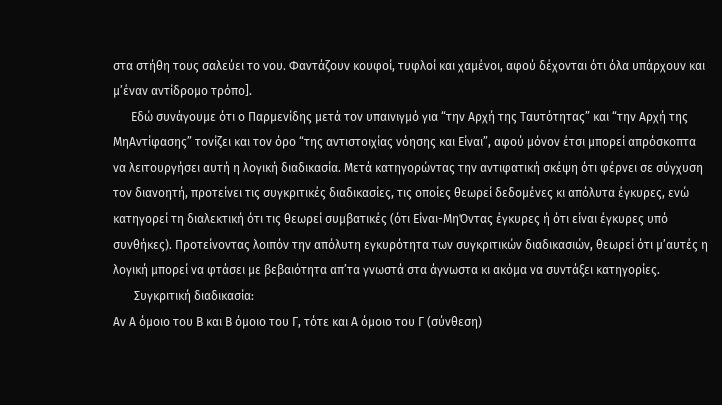στα στήθη τους σαλεύει το νου. Φαντάζουν κουφοί, τυφλοί και χαμένοι, αφού δέχονται ότι όλα υπάρχουν και μ’έναν αντίδρομο τρόπο].
      Εδώ συνάγουμε ότι ο Παρμενίδης μετά τον υπαινιγμό για “την Αρχή της Ταυτότητας” και “την Αρχή της ΜηΑντίφασης” τονίζει και τον όρο “της αντιστοιχίας νόησης και Είναι”, αφού μόνον έτσι μπορεί απρόσκοπτα να λειτουργήσει αυτή η λογική διαδικασία. Μετά κατηγορώντας την αντιφατική σκέψη ότι φέρνει σε σύγχυση τον διανοητή, προτείνει τις συγκριτικές διαδικασίες, τις οποίες θεωρεί δεδομένες κι απόλυτα έγκυρες, ενώ κατηγορεί τη διαλεκτική ότι τις θεωρεί συμβατικές (ότι Είναι-ΜηΌντας έγκυρες ή ότι είναι έγκυρες υπό συνθήκες). Προτείνοντας λοιπόν την απόλυτη εγκυρότητα των συγκριτικών διαδικασιών, θεωρεί ότι μ’αυτές η λογική μπορεί να φτάσει με βεβαιότητα απ’τα γνωστά στα άγνωστα κι ακόμα να συντάξει κατηγορίες.
       Συγκριτική διαδικασία:
Αν Α όμοιο του Β και Β όμοιο του Γ, τότε και Α όμοιο του Γ (σύνθεση)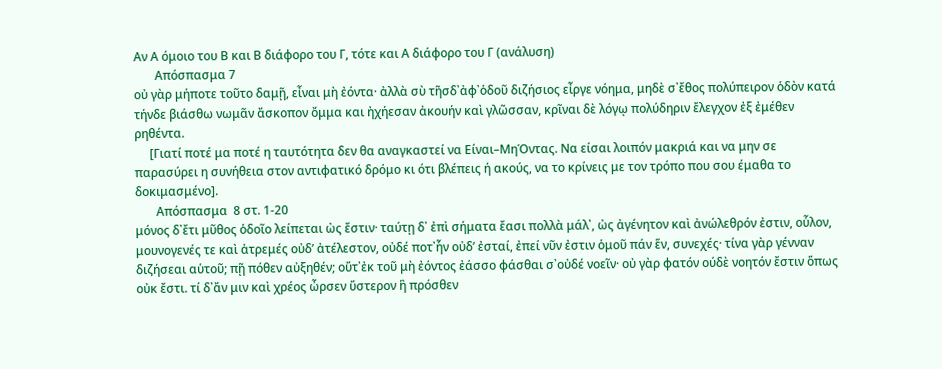Αν Α όμοιο του Β και Β διάφορο του Γ, τότε και Α διάφορο του Γ (ανάλυση)
       Απόσπασμα 7
οὐ γὰρ μήποτε τοῦτο δαμῇ, εἶναι μὴ ἐόντα· ἀλλὰ σὺ τῆσδ᾽ἀφ᾽ὁδοῦ διζήσιος εἶργε νόημα, μηδὲ σ᾽ἔθος πολύπειρον ὁδὸν κατά τήνδε βιάσθω νωμᾶν ἄσκοπον ὄμμα και ἠχήεσαν ἀκουήν καὶ γλῶσσαν, κρῖναι δὲ λόγῳ πολύδηριν ἔλεγχον ἐξ ἐμέθεν ρηθέντα.
     [Γιατί ποτέ μα ποτέ η ταυτότητα δεν θα αναγκαστεί να Είναι–ΜηΌντας. Να είσαι λοιπόν μακριά και να μην σε παρασύρει η συνήθεια στον αντιφατικό δρόμο κι ότι βλέπεις ή ακούς, να το κρίνεις με τον τρόπο που σου έμαθα το δοκιμασμένο].
       Απόσπασμα  8 στ. 1-20
μόνος δ᾽ἔτι μῦθος ὁδοῖο λείπεται ὠς ἔστιν· ταύτῃ δ᾽ ἐπὶ σήματα ἔασι πολλὰ μάλ᾽, ὠς ἀγένητον καὶ ἀνώλεθρόν ἐστιν, οὗλον, μουνογενές τε καὶ ἀτρεμές οὐδ’ ἀτέλεστον, οὐδέ ποτ᾽ἧν οὐδ’ ἐσταί, ἐπεί νῦν ἐστιν ὁμοῦ πάν ἕν, συνεχές· τίνα γὰρ γένναν διζήσεαι αὑτοῦ; πῇ πόθεν αὐξηθέν; οὕτ᾽ἐκ τοῦ μὴ ἐόντος ἐάσσο φάσθαι σ᾽οὐδέ νοεῖν· οὐ γὰρ φατόν ούδὲ νοητόν ἔστιν ὅπως οὐκ ἔστι. τί δ᾽ἄν μιν καὶ χρέος ὦρσεν ὕστερον ἣ πρόσθεν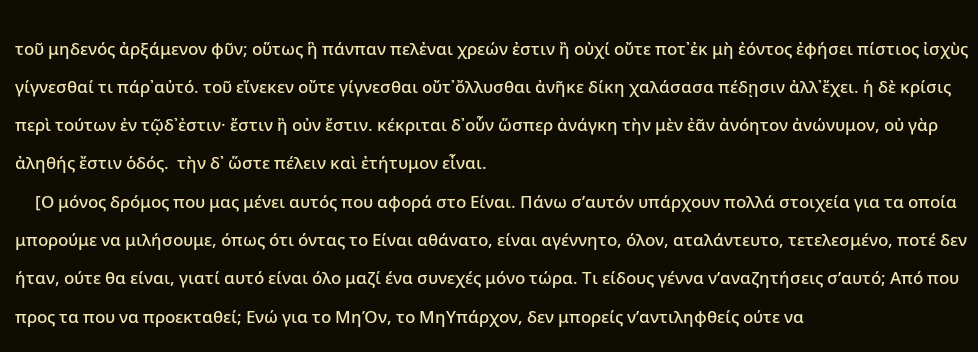τοῦ μηδενός ἀρξάμενον φῦν; οὕτως ἣ πάνπαν πελἐναι χρεών ἐστιν ἢ οὐχί οὔτε ποτ᾽ἐκ μὴ ἐόντος ἐφήσει πίστιος ἰσχὺς γίγνεσθαί τι πάρ᾽αὐτό. τοῦ εἴνεκεν οὔτε γίγνεσθαι οὔτ᾽ὄλλυσθαι ἀνῆκε δίκη χαλάσασα πέδῃσιν ἀλλ᾽ἔχει. ἡ δὲ κρίσις περὶ τούτων ἐν τῷδ᾽ἐστιν· ἔστιν ἢ οὐν ἔστιν. κέκριται δ᾽οὗν ὥσπερ ἀνάγκη τὴν μὲν ἐᾶν ἀνόητον ἀνώνυμον, οὐ γὰρ ἀληθής ἔστιν ὁδός.  τὴν δ᾽ ὥστε πέλειν καὶ ἐτήτυμον εἶναι.
     [Ο μόνος δρόμος που μας μένει αυτός που αφορά στο Είναι. Πάνω σ’αυτόν υπάρχουν πολλά στοιχεία για τα οποία μπορούμε να μιλήσουμε, όπως ότι όντας το Είναι αθάνατο, είναι αγέννητο, όλον, αταλάντευτο, τετελεσμένο, ποτέ δεν ήταν, ούτε θα είναι, γιατί αυτό είναι όλο μαζί ένα συνεχές μόνο τώρα. Τι είδους γέννα ν’αναζητήσεις σ’αυτό; Από που προς τα που να προεκταθεί; Ενώ για το ΜηΌν, το ΜηΥπάρχον, δεν μπορείς ν’αντιληφθείς ούτε να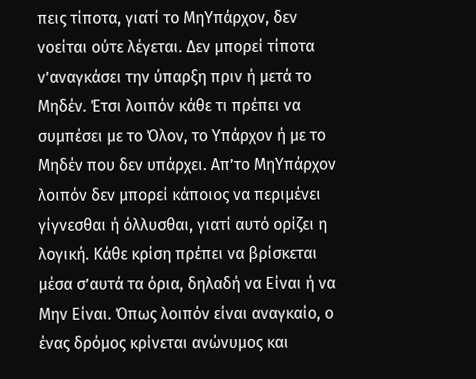πεις τίποτα, γιατί το ΜηΥπάρχον, δεν νοείται ούτε λέγεται. Δεν μπορεί τίποτα ν’αναγκάσει την ύπαρξη πριν ή μετά το Μηδέν. Έτσι λοιπόν κάθε τι πρέπει να συμπέσει με το Όλον, το Υπάρχον ή με το Μηδέν που δεν υπάρχει. Απ’το ΜηΥπάρχον λοιπόν δεν μπορεί κάποιος να περιμένει γίγνεσθαι ή όλλυσθαι, γιατί αυτό ορίζει η λογική. Κάθε κρίση πρέπει να βρίσκεται μέσα σ’αυτά τα όρια, δηλαδή να Είναι ή να Μην Είναι. Όπως λοιπόν είναι αναγκαίο, ο ένας δρόμος κρίνεται ανώνυμος και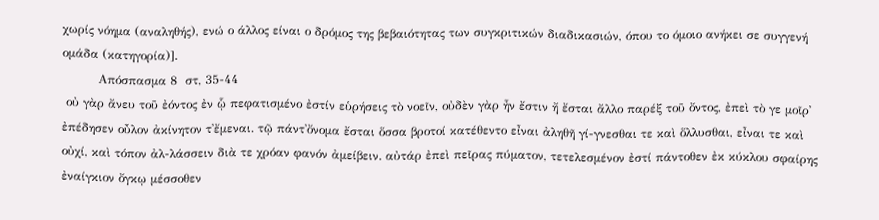χωρίς νόημα (αναληθής), ενώ ο άλλος είναι ο δρόμος της βεβαιότητας των συγκριτικών διαδικασιών, όπου το όμοιο ανήκει σε συγγενή ομάδα (κατηγορία)].
         Απόσπασμα 8  στ, 35-44
 οὐ γὰρ ἄνευ τοῦ ἐόντος ἐν ᾧ πεφατισμένο ἐστίν εὑρήσεις τὸ νοεῖν, οὐδὲν γὰρ ἦν ἔστιν ἤ ἔσται ἄλλο παρέξ τοῦ ὄντος, ἐπεὶ τὸ γε μοῖρ᾽ ἐπέδησεν οὖλον ἀκίνητον τ᾽ἔμεναι. τῷ πάντ᾽ὄνομα ἔσται ὅσσα βροτοί κατέθεντο εἶναι ἀληθῆ γί-γνεσθαι τε καὶ ὅλλυσθαι, εἶναι τε καὶ οὐχί, καὶ τόπον ἀλ-λάσσειν διὰ τε χρόαν φανόν ἀμείβειν. αὐτάρ ἐπεὶ πεῖρας πύματον, τετελεσμένον ἐστί πάντοθεν ἐκ κύκλου σφαίρης ἐναίγκιον ὄγκῳ μέσσοθεν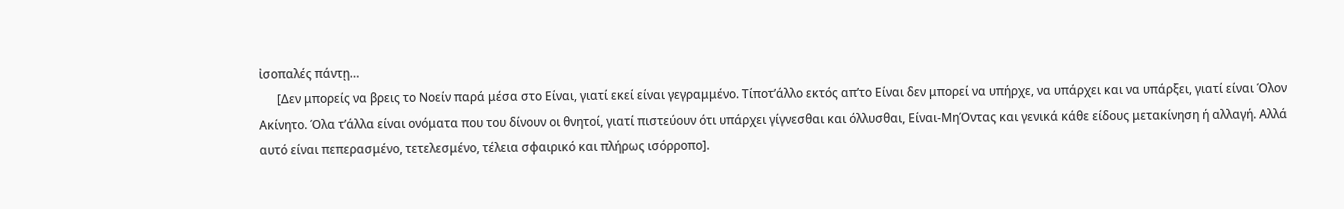ἰσοπαλές πάντῃ…
      [Δεν μπορείς να βρεις το Νοείν παρά μέσα στο Είναι, γιατί εκεί είναι γεγραμμένο. Τίποτ’άλλο εκτός απ’το Είναι δεν μπορεί να υπήρχε, να υπάρχει και να υπάρξει, γιατί είναι Όλον Ακίνητο. Όλα τ’άλλα είναι ονόματα που του δίνουν οι θνητοί, γιατί πιστεύουν ότι υπάρχει γίγνεσθαι και όλλυσθαι, Είναι-ΜηΌντας και γενικά κάθε είδους μετακίνηση ή αλλαγή. Αλλά αυτό είναι πεπερασμένο, τετελεσμένο, τέλεια σφαιρικό και πλήρως ισόρροπο].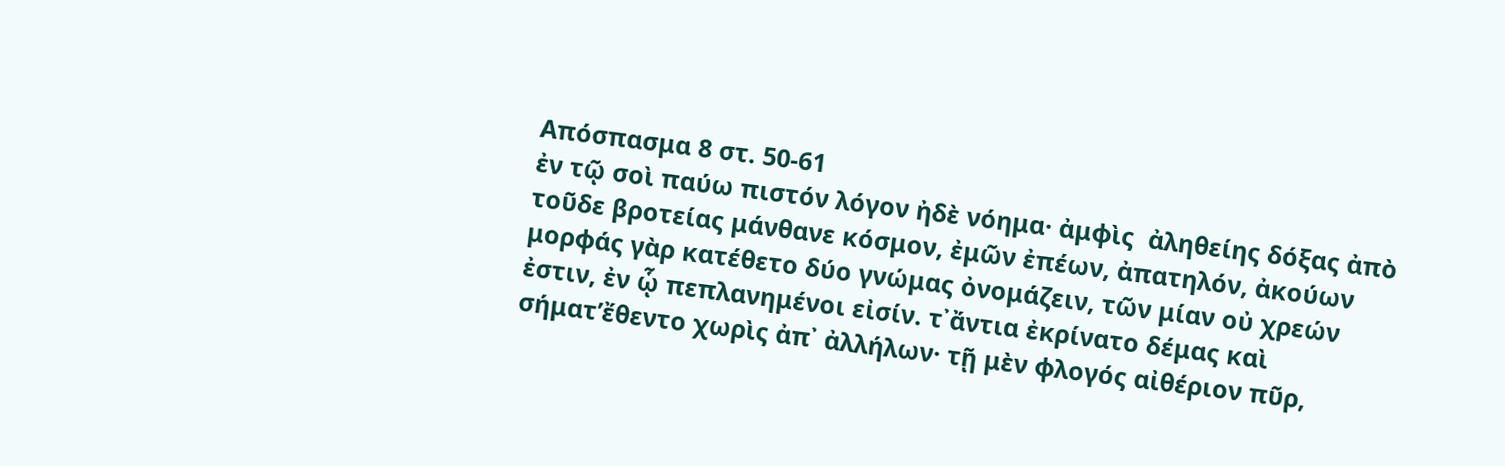Απόσπασμα 8 στ. 50-61
ἐν τῷ σοὶ παύω πιστόν λόγον ἠδὲ νόημα· ἀμφὶς  ἀληθείης δόξας ἀπὸ τοῦδε βροτείας μάνθανε κόσμον, ἐμῶν ἐπέων, ἀπατηλόν, ἀκούων μορφάς γὰρ κατέθετο δύο γνώμας ὀνομάζειν, τῶν μίαν οὐ χρεών ἐστιν, ἐν ᾧ πεπλανημένοι εἰσίν. τ᾽ἄντια ἐκρίνατο δέμας καὶ σήματ’ἔθεντο χωρὶς ἀπ᾽ ἀλλήλων· τῇ μὲν φλογός αἰθέριον πῦρ,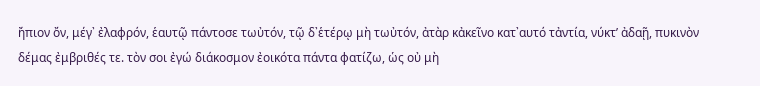ἤπιον ὄν, μέγ᾽ ἐλαφρόν, ἑαυτῷ πάντοσε τωὐτόν, τῷ δ᾽ἑτέρῳ μὴ τωὐτόν, ἀτὰρ κἀκεῖνο κατ᾽αυτό τἀντία, νύκτ’ ἀδαῇ, πυκινὸν δέμας ἐμβριθές τε. τὸν σοι ἐγώ διάκοσμον ἐοικότα πάντα φατίζω, ὡς οὐ μὴ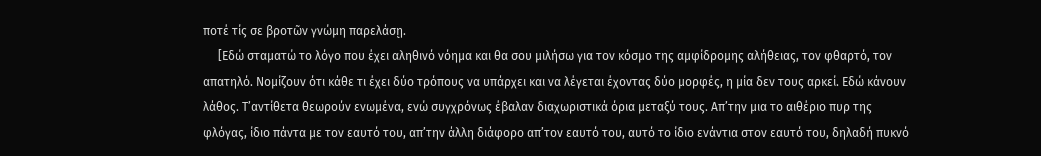ποτέ τίς σε βροτῶν γνώμη παρελάσῃ.
     [Εδώ σταματώ το λόγο που έχει αληθινό νόημα και θα σου μιλήσω για τον κόσμο της αμφίδρομης αλήθειας, τον φθαρτό, τον απατηλό. Νομίζουν ότι κάθε τι έχει δύο τρόπους να υπάρχει και να λέγεται έχοντας δύο μορφές, η μία δεν τους αρκεί. Εδώ κάνουν λάθος. Τ’αντίθετα θεωρούν ενωμένα, ενώ συγχρόνως έβαλαν διαχωριστικά όρια μεταξύ τους. Απ’την μια το αιθέριο πυρ της φλόγας, ίδιο πάντα με τον εαυτό του, απ’την άλλη διάφορο απ’τον εαυτό του, αυτό το ίδιο ενάντια στον εαυτό του, δηλαδή πυκνό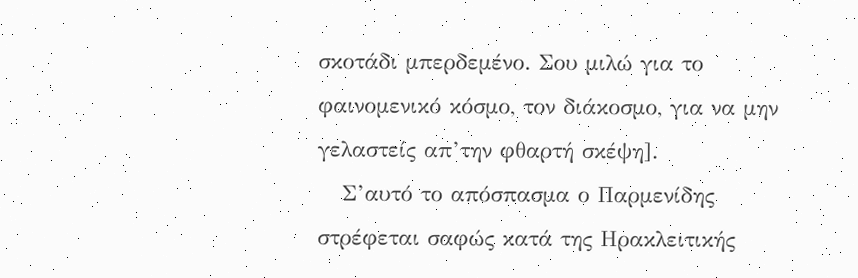σκοτάδι μπερδεμένο. Σου μιλώ για το φαινομενικό κόσμο, τον διάκοσμο, για να μην γελαστείς απ’την φθαρτή σκέψη].
   Σ’αυτό το απόσπασμα ο Παρμενίδης στρέφεται σαφώς κατά της Ηρακλειτικής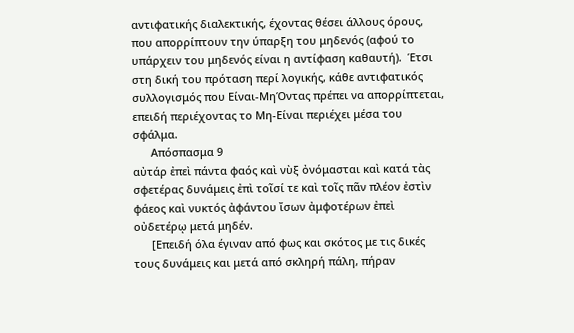αντιφατικής διαλεκτικής, έχοντας θέσει άλλους όρους, που απορρίπτουν την ύπαρξη του μηδενός (αφού το υπάρχειν του μηδενός είναι η αντίφαση καθαυτή).  Έτσι στη δική του πρόταση περί λογικής, κάθε αντιφατικός συλλογισμός που Είναι-ΜηΌντας πρέπει να απορρίπτεται, επειδή περιέχοντας το Μη-Είναι περιέχει μέσα του σφάλμα.
      Απόσπασμα 9
αὐτάρ ἐπεὶ πάντα φαός καὶ νὺξ ὀνόμασται καὶ κατά τὰς σφετέρας δυνάμεις ἐπὶ τοῖσί τε καὶ τοῖς πᾶν πλέον ἐστὶν φάεος καὶ νυκτός ἀφάντου ἴσων ἀμφοτέρων ἐπεὶ οὐδετέρῳ μετά μηδέν.
      [Επειδή όλα έγιναν από φως και σκότος με τις δικές τους δυνάμεις και μετά από σκληρή πάλη, πήραν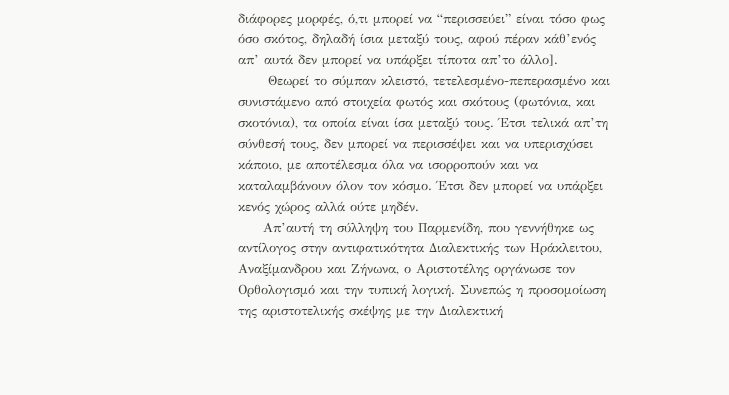διάφορες μορφές, ό,τι μπορεί να “περισσεύει” είναι τόσο φως όσο σκότος, δηλαδή ίσια μεταξύ τους, αφού πέραν κάθ’ενός απ’ αυτά δεν μπορεί να υπάρξει τίποτα απ’το άλλο].
      Θεωρεί το σύμπαν κλειστό, τετελεσμένο-πεπερασμένο και συνιστάμενο από στοιχεία φωτός και σκότους (φωτόνια, και σκοτόνια), τα οποία είναι ίσα μεταξύ τους. Έτσι τελικά απ’τη σύνθεσή τους, δεν μπορεί να περισσέψει και να υπερισχύσει κάποιο, με αποτέλεσμα όλα να ισορροπούν και να καταλαμβάνουν όλον τον κόσμο. Έτσι δεν μπορεί να υπάρξει κενός χώρος αλλά ούτε μηδέν.
     Απ’αυτή τη σύλληψη του Παρμενίδη, που γεννήθηκε ως αντίλογος στην αντιφατικότητα Διαλεκτικής των Ηράκλειτου, Αναξίμανδρου και Ζήνωνα, ο Αριστοτέλης οργάνωσε τον Ορθολογισμό και την τυπική λογική. Συνεπώς η προσομοίωση της αριστοτελικής σκέψης με την Διαλεκτική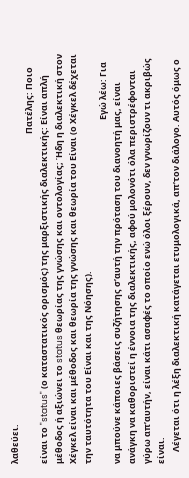λαθεύει.
                                                                                                                                                                     Πατέλης: Ποιο είναι το "status" (ο καταστατικός ορισμός) της μαρξιστικής διαλεκτικής: Είναι απλή μέθοδος ή αξιώνει το status θεωρίας της γνώσης και οντολογίας; Ήδη η διαλεκτική στον Χέγκελ είναι και μέθοδος και θεωρία της γνώσης και θεωρία του Είναι (ο Χέγκελ δέχεται την ταυτότητα του Είναι και της Νόησης).
                                                                                                                                                                            Εγώ λέω: Για να μπούνε κάποιες βάσεις συζήτησης σ’αυτή την πρόταση του διανοητή μας, είναι ανάγκη να καθοριστεί η έννοια της διαλεκτικής, αφού μολονότι όλα περιστρέφονται γύρω απ’αυτήν, είναι κάτι ασαφές το οποίο ενώ όλοι ξέρουν, δεν γνωρίζουν τι ακριβώς είναι.
      Λέγεται ότι η λέξη διαλεκτική κατάγεται ετυμολογικά, απ’τον διάλογο. Αυτός όμως ο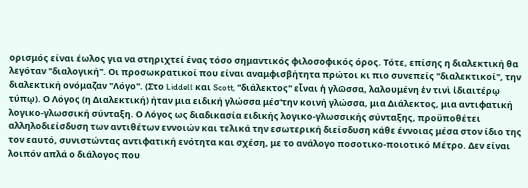ορισμός είναι έωλος για να στηριχτεί ένας τόσο σημαντικός φιλοσοφικός όρος. Τότε, επίσης η διαλεκτική θα λεγόταν "διαλογική". Οι προσωκρατικοί που είναι αναμφισβήτητα πρώτοι κι πιο συνεπείς "διαλεκτικοί", την διαλεκτική ονόμαζαν "Λόγο". (Στο Liddell και Scott, "διάλεκτος" εἶναι ἡ γλῶσσα, λαλουμένη ἐν τινὶ ἰδιαιτέρῳ τύπῳ). Ο Λόγος (η Διαλεκτική) ήταν μια ειδική γλώσσα μέσ'την κοινή γλώσσα, μια Διάλεκτος, μια αντιφατική λογικο-γλωσσική σύνταξη. Ο Λόγος ως διαδικασία ειδικής λογικο-γλωσσικής σύνταξης, προϋποθέτει αλληλοδιείσδυση των αντιθέτων εννοιών και τελικά την εσωτερική διείσδυση κάθε έννοιας μέσα στον ίδιο της τον εαυτό, συνιστώντας αντιφατική ενότητα και σχέση, με το ανάλογο ποσοτικο-ποιοτικό Μέτρο. Δεν είναι λοιπόν απλά ο διάλογος που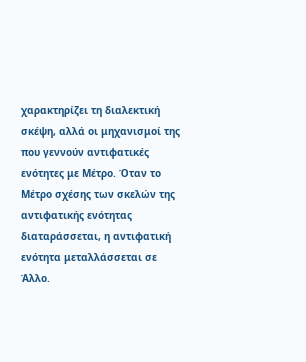χαρακτηρίζει τη διαλεκτική σκέψη, αλλά οι μηχανισμοί της που γεννούν αντιφατικές ενότητες με Μέτρο. Όταν το Μέτρο σχέσης των σκελών της αντιφατικής ενότητας διαταράσσεται, η αντιφατική ενότητα μεταλλάσσεται σε Άλλο.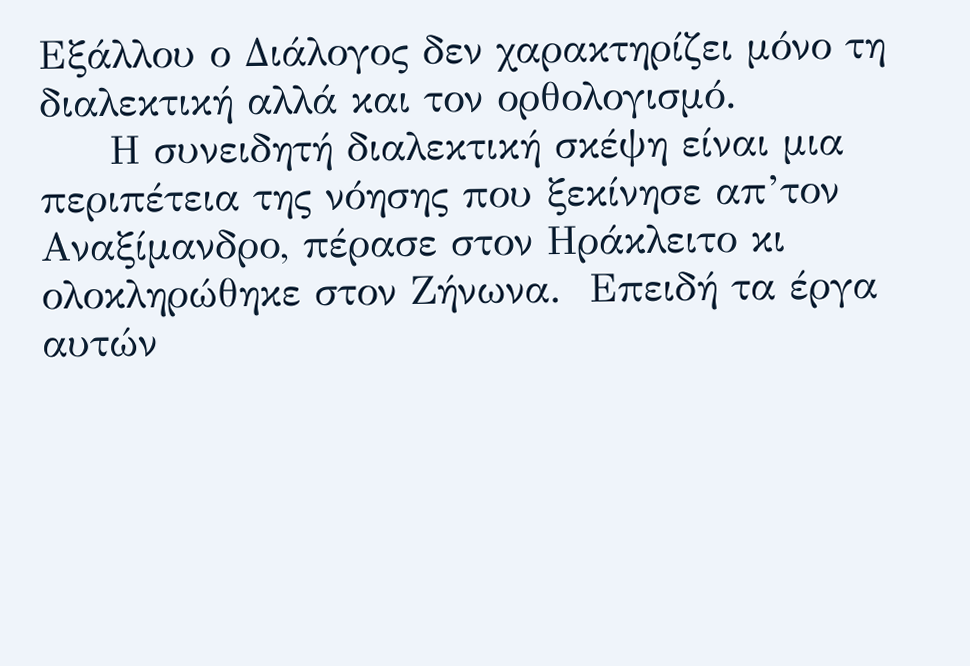Εξάλλου ο Διάλογος δεν χαρακτηρίζει μόνο τη διαλεκτική αλλά και τον ορθολογισμό.
     Η συνειδητή διαλεκτική σκέψη είναι μια περιπέτεια της νόησης που ξεκίνησε απ’τον Αναξίμανδρο, πέρασε στον Ηράκλειτο κι ολοκληρώθηκε στον Ζήνωνα.  Επειδή τα έργα αυτών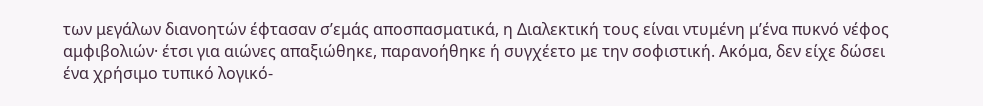των μεγάλων διανοητών έφτασαν σ’εμάς αποσπασματικά, η Διαλεκτική τους είναι ντυμένη μ’ένα πυκνό νέφος αμφιβολιών· έτσι για αιώνες απαξιώθηκε, παρανοήθηκε ή συγχέετο με την σοφιστική. Ακόμα, δεν είχε δώσει ένα χρήσιμο τυπικό λογικό-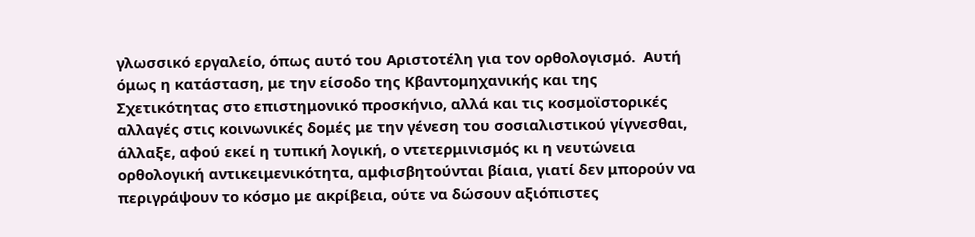γλωσσικό εργαλείο, όπως αυτό του Αριστοτέλη για τον ορθολογισμό.  Αυτή όμως η κατάσταση, με την είσοδο της Κβαντομηχανικής και της Σχετικότητας στο επιστημονικό προσκήνιο, αλλά και τις κοσμοϊστορικές αλλαγές στις κοινωνικές δομές με την γένεση του σοσιαλιστικού γίγνεσθαι, άλλαξε, αφού εκεί η τυπική λογική, ο ντετερμινισμός κι η νευτώνεια ορθολογική αντικειμενικότητα, αμφισβητούνται βίαια, γιατί δεν μπορούν να περιγράψουν το κόσμο με ακρίβεια, ούτε να δώσουν αξιόπιστες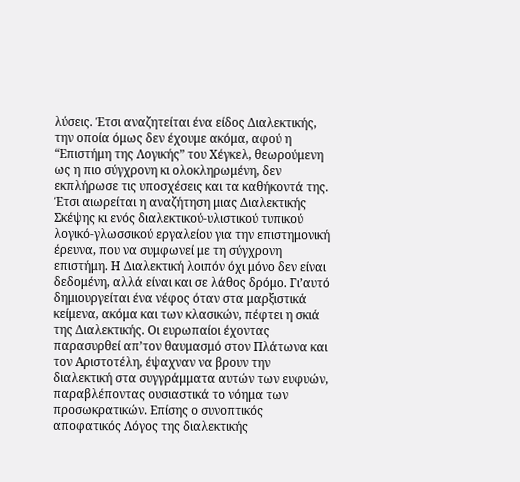λύσεις. Έτσι αναζητείται ένα είδος Διαλεκτικής, την οποία όμως δεν έχουμε ακόμα, αφού η “Επιστήμη της Λογικής” του Χέγκελ, θεωρούμενη ως η πιο σύγχρονη κι ολοκληρωμένη, δεν εκπλήρωσε τις υποσχέσεις και τα καθήκοντά της. Έτσι αιωρείται η αναζήτηση μιας Διαλεκτικής Σκέψης κι ενός διαλεκτικού-υλιστικού τυπικού λογικό-γλωσσικού εργαλείου για την επιστημονική έρευνα, που να συμφωνεί με τη σύγχρονη επιστήμη. Η Διαλεκτική λοιπόν όχι μόνο δεν είναι δεδομένη, αλλά είναι και σε λάθος δρόμο. Γι’αυτό δημιουργείται ένα νέφος όταν στα μαρξιστικά κείμενα, ακόμα και των κλασικών, πέφτει η σκιά της Διαλεκτικής. Οι ευρωπαίοι έχοντας παρασυρθεί απ’τον θαυμασμό στον Πλάτωνα και τον Αριστοτέλη, έψαχναν να βρουν την διαλεκτική στα συγγράμματα αυτών των ευφυών, παραβλέποντας ουσιαστικά το νόημα των προσωκρατικών. Επίσης ο συνοπτικός αποφατικός Λόγος της διαλεκτικής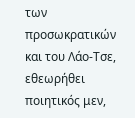των προσωκρατικών και του Λάο-Τσε, εθεωρήθει ποιητικός μεν,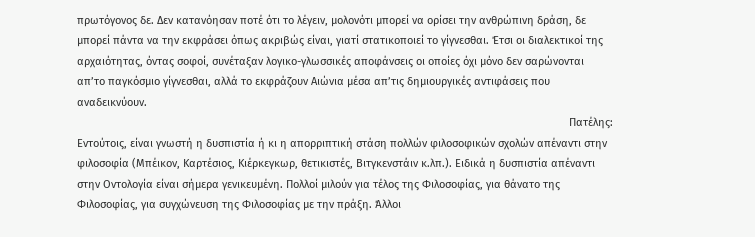πρωτόγονος δε. Δεν κατανόησαν ποτέ ότι το λέγειν, μολονότι μπορεί να ορίσει την ανθρώπινη δράση, δε μπορεί πάντα να την εκφράσει όπως ακριβώς είναι, γιατί στατικοποιεί το γίγνεσθαι. Έτσι οι διαλεκτικοί της αρχαιότητας, όντας σοφοί, συνέταξαν λογικο-γλωσσικές αποφάνσεις οι οποίες όχι μόνο δεν σαρώνονται απ’το παγκόσμιο γίγνεσθαι, αλλά το εκφράζουν Αιώνια μέσα απ’τις δημιουργικές αντιφάσεις που αναδεικνύουν.
                                                                                                                                                                    Πατέλης: Εντούτοις, είναι γνωστή η δυσπιστία ή κι η απορριπτική στάση πολλών φιλοσοφικών σχολών απέναντι στην φιλοσοφία (Μπέικον, Καρτέσιος, Κιέρκεγκωρ, θετικιστές, Βιτγκενστάιν κ.λπ.). Ειδικά η δυσπιστία απέναντι στην Οντολογία είναι σήμερα γενικευμένη. Πολλοί μιλούν για τέλος της Φιλοσοφίας, για θάνατο της Φιλοσοφίας, για συγχώνευση της Φιλοσοφίας με την πράξη. Άλλοι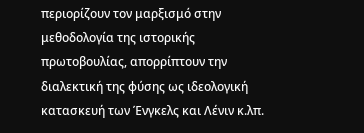περιορίζουν τον μαρξισμό στην μεθοδολογία της ιστορικής πρωτοβουλίας, απορρίπτουν την διαλεκτική της φύσης ως ιδεολογική κατασκευή των Ένγκελς και Λένιν κ.λπ.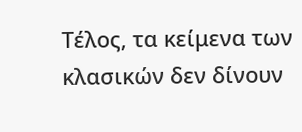Τέλος, τα κείμενα των κλασικών δεν δίνουν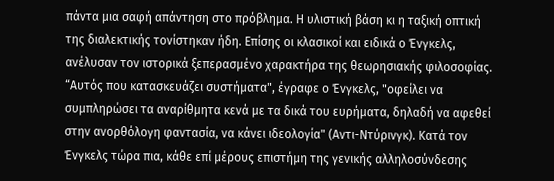πάντα μια σαφή απάντηση στο πρόβλημα. Η υλιστική βάση κι η ταξική οπτική της διαλεκτικής τονίστηκαν ήδη. Επίσης οι κλασικοί και ειδικά ο Ένγκελς, ανέλυσαν τον ιστορικά ξεπερασμένο χαρακτήρα της θεωρησιακής φιλοσοφίας. “Αυτός που κατασκευάζει συστήματα", έγραφε ο Ένγκελς, "οφείλει να συμπληρώσει τα αναρίθμητα κενά με τα δικά του ευρήματα, δηλαδή να αφεθεί στην ανορθόλογη φαντασία, να κάνει ιδεολογία" (Αντι-Ντύρινγκ). Κατά τον Ένγκελς τώρα πια, κάθε επί μέρους επιστήμη της γενικής αλληλοσύνδεσης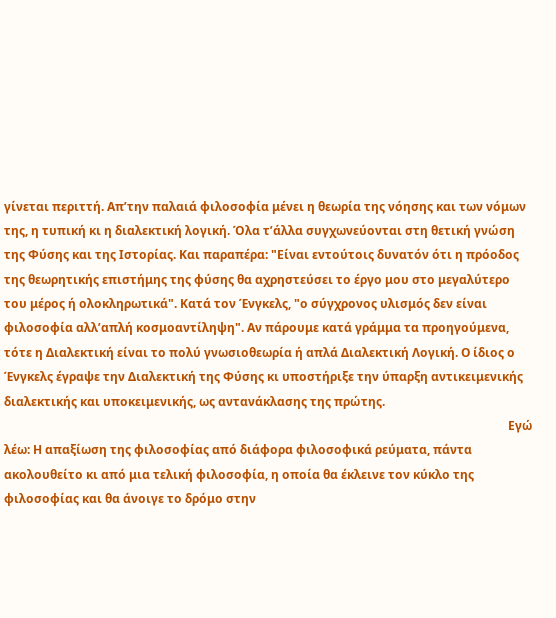γίνεται περιττή. Απ’την παλαιά φιλοσοφία μένει η θεωρία της νόησης και των νόμων της, η τυπική κι η διαλεκτική λογική. Όλα τ’άλλα συγχωνεύονται στη θετική γνώση της Φύσης και της Ιστορίας. Και παραπέρα: "Είναι εντούτοις δυνατόν ότι η πρόοδος της θεωρητικής επιστήμης της φύσης θα αχρηστεύσει το έργο μου στο μεγαλύτερο του μέρος ή ολοκληρωτικά". Κατά τον Ένγκελς, "ο σύγχρονος υλισμός δεν είναι φιλοσοφία αλλ’απλή κοσμοαντίληψη". Αν πάρουμε κατά γράμμα τα προηγούμενα, τότε η Διαλεκτική είναι το πολύ γνωσιοθεωρία ή απλά Διαλεκτική Λογική. Ο ίδιος ο Ένγκελς έγραψε την Διαλεκτική της Φύσης κι υποστήριξε την ύπαρξη αντικειμενικής διαλεκτικής και υποκειμενικής, ως αντανάκλασης της πρώτης.
                                                                                                                                                                        Εγώ λέω: Η απαξίωση της φιλοσοφίας από διάφορα φιλοσοφικά ρεύματα, πάντα ακολουθείτο κι από μια τελική φιλοσοφία, η οποία θα έκλεινε τον κύκλο της φιλοσοφίας και θα άνοιγε το δρόμο στην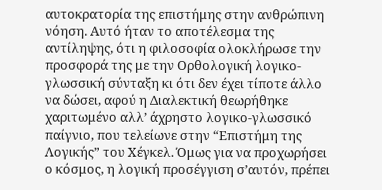αυτοκρατορία της επιστήμης στην ανθρώπινη νόηση. Αυτό ήταν το αποτέλεσμα της αντίληψης, ότι η φιλοσοφία ολοκλήρωσε την προσφορά της με την Ορθολογική λογικο-γλωσσική σύνταξη κι ότι δεν έχει τίποτε άλλο να δώσει, αφού η Διαλεκτική θεωρήθηκε χαριτωμένο αλλ’ άχρηστο λογικο-γλωσσικό παίγνιο, που τελείωνε στην “Επιστήμη της Λογικής” του Χέγκελ. Όμως για να προχωρήσει ο κόσμος, η λογική προσέγγιση σ’αυτόν, πρέπει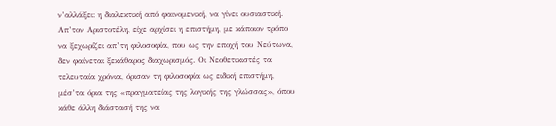ν’αλλάξει: η διαλεκτική από φαινομενική, να γίνει ουσιαστική.
Απ’τον Αριστοτέλη, είχε αρχίσει η επιστήμη, με κάποιον τρόπο να ξεχωρίζει απ’τη φιλοσοφία, που ως την εποχή του Νεύτωνα, δεν φαίνεται ξεκάθαρος διαχωρισμός. Οι Νεοθετικιστές τα τελευταία χρόνια, όρισαν τη φιλοσοφία ως ειδική επιστήμη, μέσ’τα όρια της «πραγματείας της λογικής της γλώσσας», όπου κάθε άλλη διάστασή της να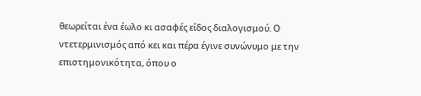θεωρείται ένα έωλο κι ασαφές είδος διαλογισμού. Ο ντετερμινισμός από κει και πέρα έγινε συνώνυμο με την επιστημονικότητα, όπου ο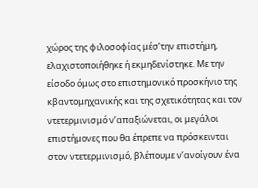χώρος της φιλοσοφίας μέσ’την επιστήμη, ελαχιστοποιήθηκε ή εκμηδενίστηκε. Με την είσοδο όμως στο επιστημονικό προσκήνιο της κβαντομηχανικής και της σχετικότητας και τον ντετερμινισμό ν’απαξιώνεται, οι μεγάλοι επιστήμονες που θα έπρεπε να πρόσκεινται στον ντετερμινισμό, βλέπουμε ν’ανοίγουν ένα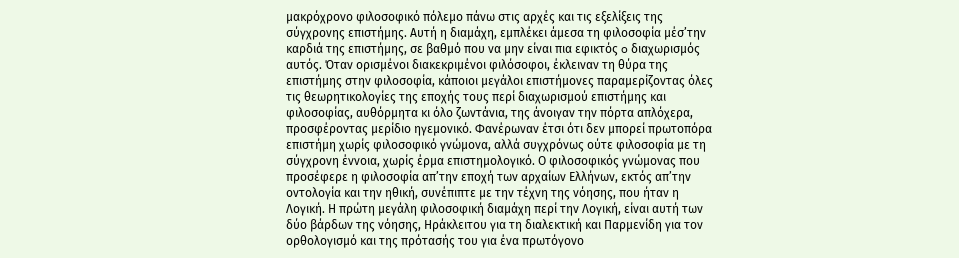μακρόχρονο φιλοσοφικό πόλεμο πάνω στις αρχές και τις εξελίξεις της σύγχρονης επιστήμης. Αυτή η διαμάχη, εμπλέκει άμεσα τη φιλοσοφία μέσ’την καρδιά της επιστήμης, σε βαθμό που να μην είναι πια εφικτός o διαχωρισμός αυτός. Όταν ορισμένοι διακεκριμένοι φιλόσοφοι, έκλειναν τη θύρα της επιστήμης στην φιλοσοφία, κάποιοι μεγάλοι επιστήμονες παραμερίζοντας όλες τις θεωρητικολογίες της εποχής τους περί διαχωρισμού επιστήμης και φιλοσοφίας, αυθόρμητα κι όλο ζωντάνια, της άνοιγαν την πόρτα απλόχερα, προσφέροντας μερίδιο ηγεμονικό. Φανέρωναν έτσι ότι δεν μπορεί πρωτοπόρα επιστήμη χωρίς φιλοσοφικό γνώμονα, αλλά συγχρόνως ούτε φιλοσοφία με τη σύγχρονη έννοια, χωρίς έρμα επιστημολογικό. Ο φιλοσοφικός γνώμονας που προσέφερε η φιλοσοφία απ’την εποχή των αρχαίων Ελλήνων, εκτός απ’την οντολογία και την ηθική, συνέπιπτε με την τέχνη της νόησης, που ήταν η Λογική. Η πρώτη μεγάλη φιλοσοφική διαμάχη περί την Λογική, είναι αυτή των δύο βάρδων της νόησης, Ηράκλειτου για τη διαλεκτική και Παρμενίδη για τον ορθολογισμό και της πρότασής του για ένα πρωτόγονο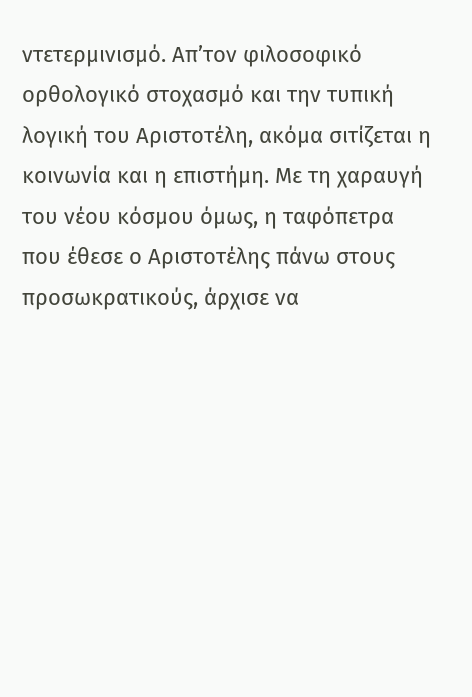ντετερμινισμό. Απ’τον φιλοσοφικό ορθολογικό στοχασμό και την τυπική λογική του Αριστοτέλη, ακόμα σιτίζεται η κοινωνία και η επιστήμη. Με τη χαραυγή του νέου κόσμου όμως, η ταφόπετρα που έθεσε ο Αριστοτέλης πάνω στους προσωκρατικούς, άρχισε να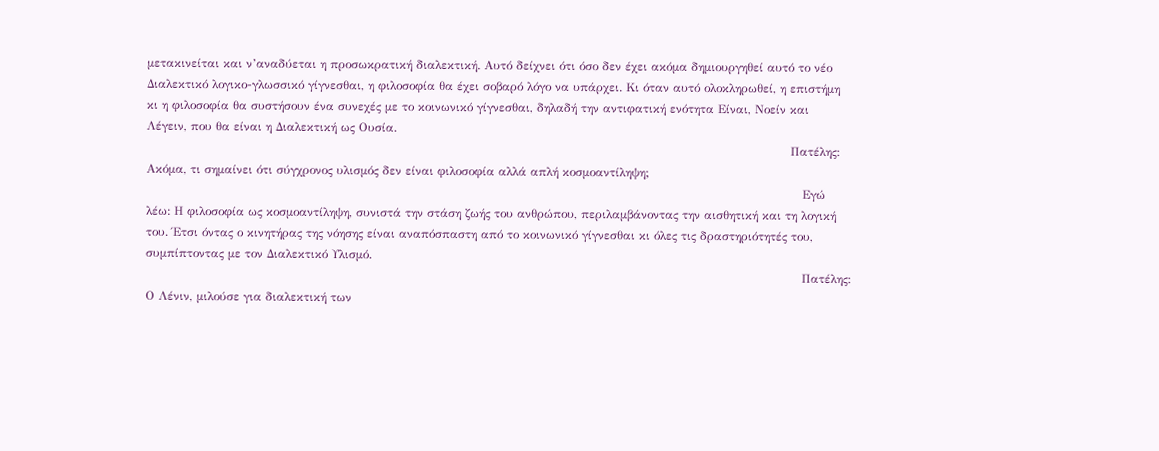μετακινείται και ν’αναδύεται η προσωκρατική διαλεκτική. Αυτό δείχνει ότι όσο δεν έχει ακόμα δημιουργηθεί αυτό το νέο Διαλεκτικό λογικο-γλωσσικό γίγνεσθαι, η φιλοσοφία θα έχει σοβαρό λόγο να υπάρχει. Κι όταν αυτό ολοκληρωθεί, η επιστήμη κι η φιλοσοφία θα συστήσουν ένα συνεχές με το κοινωνικό γίγνεσθαι, δηλαδή την αντιφατική ενότητα Είναι, Νοείν και Λέγειν, που θα είναι η Διαλεκτική ως Ουσία.
                                                                                                                                                                 Πατέλης: Ακόμα, τι σημαίνει ότι σύγχρονος υλισμός δεν είναι φιλοσοφία αλλά απλή κοσμοαντίληψη;
                                                                                                                                                                    Εγώ λέω: Η φιλοσοφία ως κοσμοαντίληψη, συνιστά την στάση ζωής του ανθρώπου, περιλαμβάνοντας την αισθητική και τη λογική του. Έτσι όντας ο κινητήρας της νόησης είναι αναπόσπαστη από το κοινωνικό γίγνεσθαι κι όλες τις δραστηριότητές του, συμπίπτοντας με τον Διαλεκτικό Υλισμό.
                                                                                                                                                                    Πατέλης: Ο Λένιν, μιλούσε για διαλεκτική των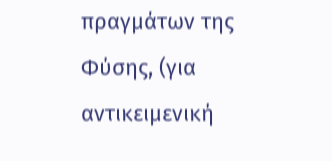πραγμάτων της Φύσης, (για αντικειμενική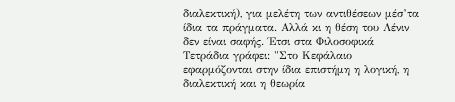διαλεκτική), για μελέτη των αντιθέσεων μέσ’τα ίδια τα πράγματα. Αλλά κι η θέση του Λένιν δεν είναι σαφής. Έτσι στα Φιλοσοφικά Τετράδια γράφει: "Στο Κεφάλαιο εφαρμόζονται στην ίδια επιστήμη η λογική, η διαλεκτική και η θεωρία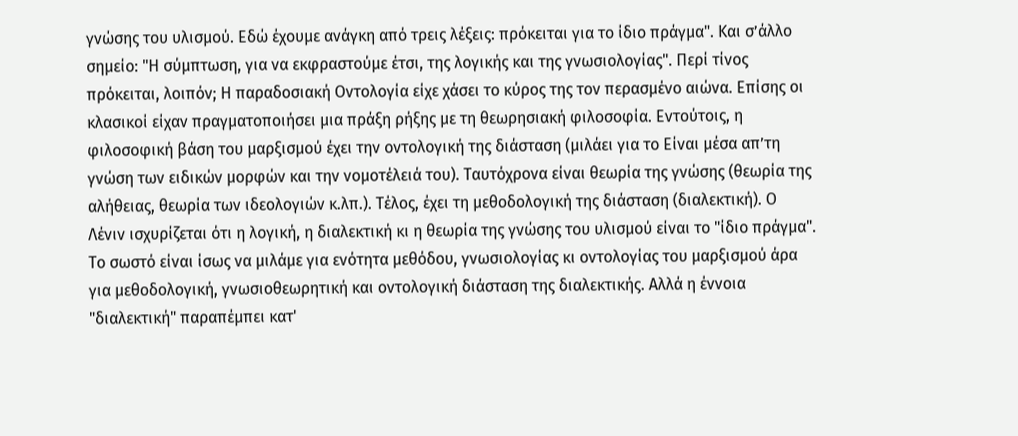γνώσης του υλισμού. Εδώ έχουμε ανάγκη από τρεις λέξεις: πρόκειται για το ίδιο πράγμα". Kαι σ’άλλο σημείο: "Η σύμπτωση, για να εκφραστούμε έτσι, της λογικής και της γνωσιολογίας". Περί τίνος πρόκειται, λοιπόν; Η παραδοσιακή Οντολογία είχε χάσει το κύρος της τον περασμένο αιώνα. Επίσης οι κλασικοί είχαν πραγματοποιήσει μια πράξη ρήξης με τη θεωρησιακή φιλοσοφία. Εντούτοις, η φιλοσοφική βάση του μαρξισμού έχει την οντολογική της διάσταση (μιλάει για το Είναι μέσα απ’τη γνώση των ειδικών μορφών και την νομοτέλειά του). Ταυτόχρονα είναι θεωρία της γνώσης (θεωρία της αλήθειας, θεωρία των ιδεολογιών κ.λπ.). Τέλος, έχει τη μεθοδολογική της διάσταση (διαλεκτική). Ο Λένιν ισχυρίζεται ότι η λογική, η διαλεκτική κι η θεωρία της γνώσης του υλισμού είναι το "ίδιο πράγμα". Το σωστό είναι ίσως να μιλάμε για ενότητα μεθόδου, γνωσιολογίας κι οντολογίας του μαρξισμού άρα για μεθοδολογική, γνωσιοθεωρητική και οντολογική διάσταση της διαλεκτικής. Αλλά η έννοια "διαλεκτική" παραπέμπει κατ'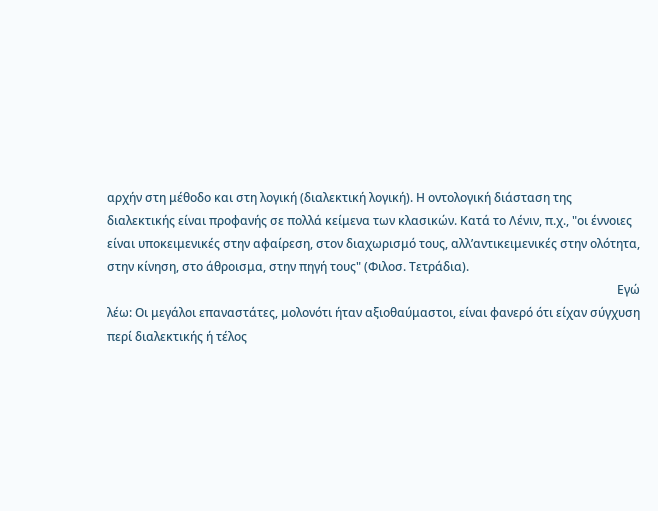αρχήν στη μέθοδο και στη λογική (διαλεκτική λογική). Η οντολογική διάσταση της διαλεκτικής είναι προφανής σε πολλά κείμενα των κλασικών. Κατά το Λένιν, π.χ., "οι έννοιες είναι υποκειμενικές στην αφαίρεση, στον διαχωρισμό τους, αλλ’αντικειμενικές στην ολότητα, στην κίνηση, στο άθροισμα, στην πηγή τους" (Φιλοσ. Τετράδια).
                                                                                                                                                                          Εγώ λέω: Οι μεγάλοι επαναστάτες, μολονότι ήταν αξιοθαύμαστοι, είναι φανερό ότι είχαν σύγχυση περί διαλεκτικής ή τέλος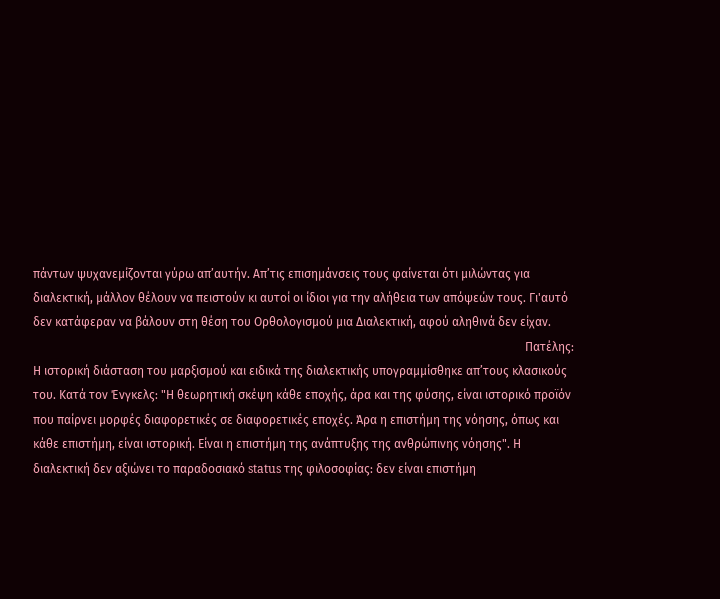πάντων ψυχανεμίζονται γύρω απ’αυτήν. Απ’τις επισημάνσεις τους φαίνεται ότι μιλώντας για διαλεκτική, μάλλον θέλουν να πειστούν κι αυτοί οι ίδιοι για την αλήθεια των απόψεών τους. Γι'αυτό δεν κατάφεραν να βάλουν στη θέση του Ορθολογισμού μια Διαλεκτική, αφού αληθινά δεν είχαν.
                                                                                                                                                                    Πατέλης: Η ιστορική διάσταση του μαρξισμού και ειδικά της διαλεκτικής υπογραμμίσθηκε απ’τους κλασικούς του. Κατά τον Ένγκελς: "Η θεωρητική σκέψη κάθε εποχής, άρα και της φύσης, είναι ιστορικό προϊόν που παίρνει μορφές διαφορετικές σε διαφορετικές εποχές. Άρα η επιστήμη της νόησης, όπως και κάθε επιστήμη, είναι ιστορική. Είναι η επιστήμη της ανάπτυξης της ανθρώπινης νόησης". Η διαλεκτική δεν αξιώνει το παραδοσιακό status της φιλοσοφίας: δεν είναι επιστήμη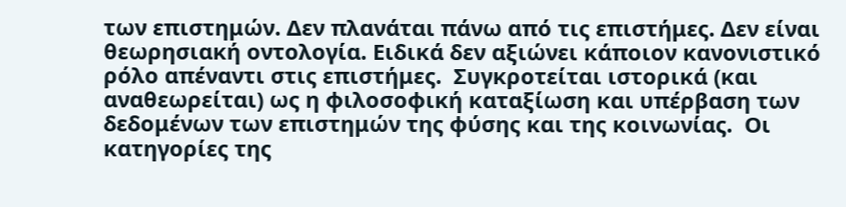των επιστημών. Δεν πλανάται πάνω από τις επιστήμες. Δεν είναι θεωρησιακή οντολογία. Ειδικά δεν αξιώνει κάποιον κανονιστικό ρόλο απέναντι στις επιστήμες.  Συγκροτείται ιστορικά (και αναθεωρείται) ως η φιλοσοφική καταξίωση και υπέρβαση των δεδομένων των επιστημών της φύσης και της κοινωνίας.  Οι κατηγορίες της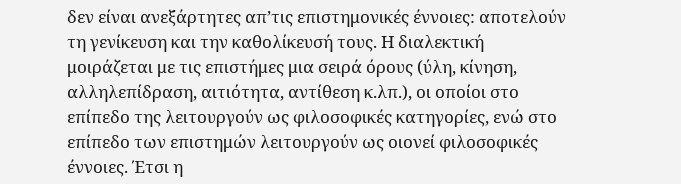δεν είναι ανεξάρτητες απ’τις επιστημονικές έννοιες: αποτελούν τη γενίκευση και την καθολίκευσή τους. Η διαλεκτική μοιράζεται με τις επιστήμες μια σειρά όρους (ύλη, κίνηση, αλληλεπίδραση, αιτιότητα, αντίθεση κ.λπ.), οι οποίοι στο επίπεδο της λειτουργούν ως φιλοσοφικές κατηγορίες, ενώ στο επίπεδο των επιστημών λειτουργούν ως οιονεί φιλοσοφικές έννοιες. Έτσι η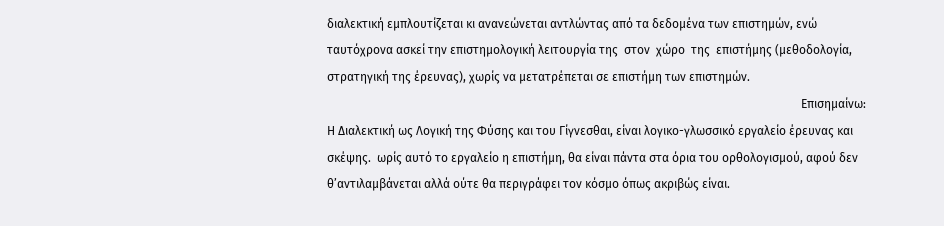διαλεκτική εμπλουτίζεται κι ανανεώνεται αντλώντας από τα δεδομένα των επιστημών, ενώ ταυτόχρονα ασκεί την επιστημολογική λειτουργία της  στον  χώρο  της  επιστήμης (μεθοδολογία, στρατηγική της έρευνας), χωρίς να μετατρέπεται σε επιστήμη των επιστημών.
                                                                                                                                                              Επισημαίνω: Η Διαλεκτική ως Λογική της Φύσης και του Γίγνεσθαι, είναι λογικο-γλωσσικό εργαλείο έρευνας και σκέψης.  ωρίς αυτό το εργαλείο η επιστήμη, θα είναι πάντα στα όρια του ορθολογισμού, αφού δεν θ’αντιλαμβάνεται αλλά ούτε θα περιγράφει τον κόσμο όπως ακριβώς είναι.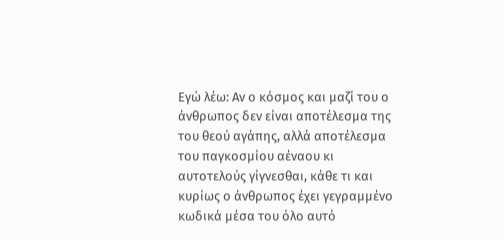Εγώ λέω: Αν ο κόσμος και μαζί του ο άνθρωπος δεν είναι αποτέλεσμα της του θεού αγάπης, αλλά αποτέλεσμα του παγκοσμίου αέναου κι αυτοτελούς γίγνεσθαι, κάθε τι και κυρίως ο άνθρωπος έχει γεγραμμένο κωδικά μέσα του όλο αυτό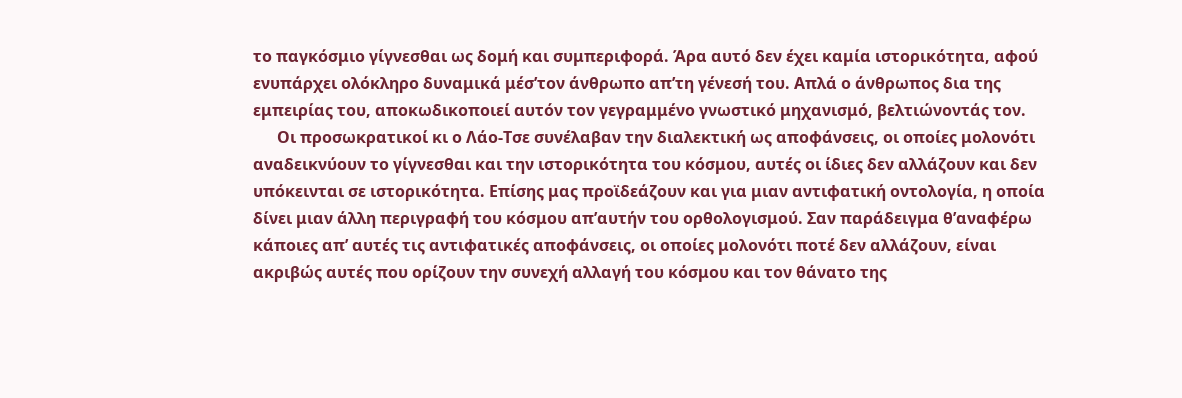το παγκόσμιο γίγνεσθαι ως δομή και συμπεριφορά. Άρα αυτό δεν έχει καμία ιστορικότητα, αφού ενυπάρχει ολόκληρο δυναμικά μέσ’τον άνθρωπο απ’τη γένεσή του. Απλά ο άνθρωπος δια της εμπειρίας του, αποκωδικοποιεί αυτόν τον γεγραμμένο γνωστικό μηχανισμό, βελτιώνοντάς τον.
      Οι προσωκρατικοί κι ο Λάο-Τσε συνέλαβαν την διαλεκτική ως αποφάνσεις, οι οποίες μολονότι αναδεικνύουν το γίγνεσθαι και την ιστορικότητα του κόσμου, αυτές οι ίδιες δεν αλλάζουν και δεν υπόκεινται σε ιστορικότητα. Επίσης μας προϊδεάζουν και για μιαν αντιφατική οντολογία, η οποία δίνει μιαν άλλη περιγραφή του κόσμου απ’αυτήν του ορθολογισμού. Σαν παράδειγμα θ’αναφέρω κάποιες απ’ αυτές τις αντιφατικές αποφάνσεις, οι οποίες μολονότι ποτέ δεν αλλάζουν, είναι ακριβώς αυτές που ορίζουν την συνεχή αλλαγή του κόσμου και τον θάνατο της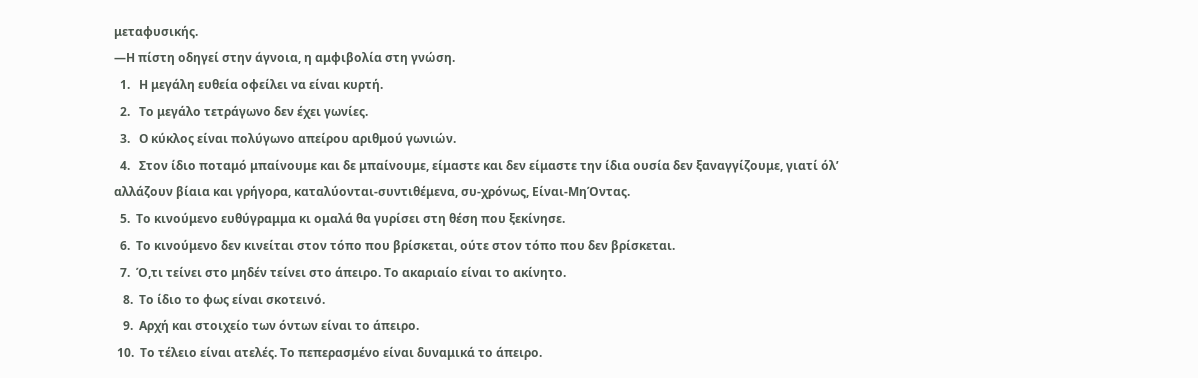μεταφυσικής.
―Η πίστη οδηγεί στην άγνοια, η αμφιβολία στη γνώση.
  1.   Η μεγάλη ευθεία οφείλει να είναι κυρτή.
  2.   Το μεγάλο τετράγωνο δεν έχει γωνίες.
  3.   Ο κύκλος είναι πολύγωνο απείρου αριθμού γωνιών.
  4.   Στον ίδιο ποταμό μπαίνουμε και δε μπαίνουμε, είμαστε και δεν είμαστε την ίδια ουσία δεν ξαναγγίζουμε, γιατί όλ’ αλλάζουν βίαια και γρήγορα, καταλύονται-συντιθέμενα, συ-χρόνως, Είναι-ΜηΌντας.
  5.  Το κινούμενο ευθύγραμμα κι ομαλά θα γυρίσει στη θέση που ξεκίνησε.
  6.  Το κινούμενο δεν κινείται στον τόπο που βρίσκεται, ούτε στον τόπο που δεν βρίσκεται.
  7.  Ό,τι τείνει στο μηδέν τείνει στο άπειρο. Το ακαριαίο είναι το ακίνητο.
   8.  Το ίδιο το φως είναι σκοτεινό.
   9.  Αρχή και στοιχείο των όντων είναι το άπειρο.
 10.  Το τέλειο είναι ατελές. Το πεπερασμένο είναι δυναμικά το άπειρο.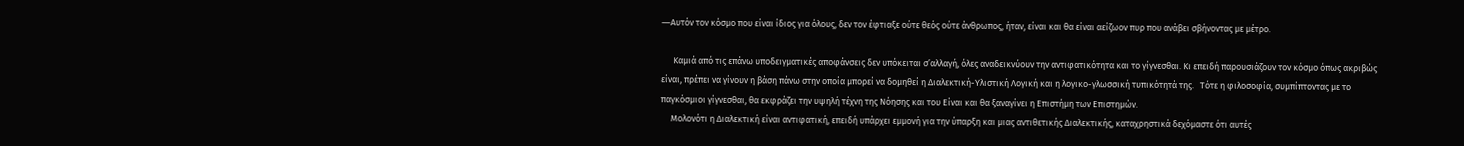―Αυτόν τον κόσμο που είναι ίδιος για όλους, δεν τον έφτιαξε ούτε θεός ούτε άνθρωπος, ήταν, είναι και θα είναι αείζωον πυρ που ανάβει σβήνοντας με μέτρο.

      Καμιά από τις επάνω υποδειγματικές αποφάνσεις δεν υπόκειται σ’αλλαγή, όλες αναδεικνύουν την αντιφατικότητα και το γίγνεσθαι. Κι επειδή παρουσιάζουν τον κόσμο όπως ακριβώς είναι, πρέπει να γίνουν η βάση πάνω στην οποία μπορεί να δομηθεί η Διαλεκτική-Υλιστική Λογική και η λογικο-γλωσσική τυπικότητά της.   Τότε η φιλοσοφία, συμπίπτοντας με το παγκόσμιοι γίγνεσθαι, θα εκφράζει την υψηλή τέχνη της Νόησης και του Είναι και θα ξαναγίνει η Επιστήμη των Επιστημών.
     Μολονότι η Διαλεκτική είναι αντιφατική, επειδή υπάρχει εμμονή για την ύπαρξη και μιας αντιθετικής Διαλεκτικής, καταχρηστικά δεχόμαστε ότι αυτές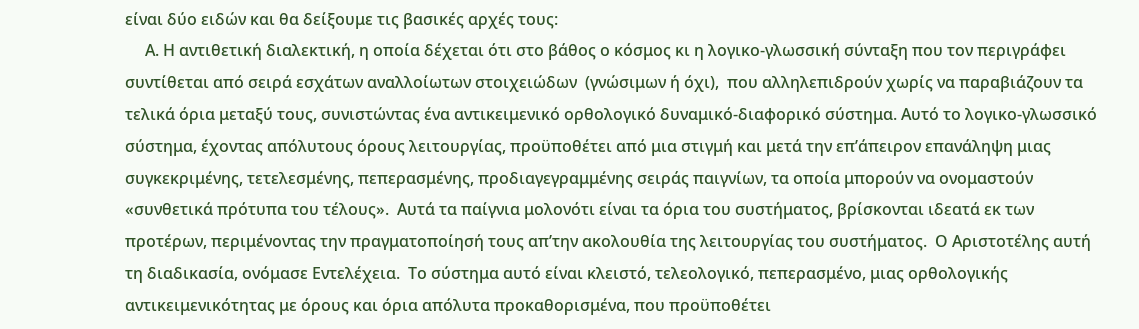είναι δύο ειδών και θα δείξουμε τις βασικές αρχές τους:
     Α. Η αντιθετική διαλεκτική, η οποία δέχεται ότι στο βάθος ο κόσμος κι η λογικο-γλωσσική σύνταξη που τον περιγράφει συντίθεται από σειρά εσχάτων αναλλοίωτων στοιχειώδων  (γνώσιμων ή όχι),  που αλληλεπιδρούν χωρίς να παραβιάζουν τα τελικά όρια μεταξύ τους, συνιστώντας ένα αντικειμενικό ορθολογικό δυναμικό-διαφορικό σύστημα. Αυτό το λογικο-γλωσσικό σύστημα, έχοντας απόλυτους όρους λειτουργίας, προϋποθέτει από μια στιγμή και μετά την επ’άπειρον επανάληψη μιας συγκεκριμένης, τετελεσμένης, πεπερασμένης, προδιαγεγραμμένης σειράς παιγνίων, τα οποία μπορούν να ονομαστούν «συνθετικά πρότυπα του τέλους».  Αυτά τα παίγνια μολονότι είναι τα όρια του συστήματος, βρίσκονται ιδεατά εκ των προτέρων, περιμένοντας την πραγματοποίησή τους απ’την ακολουθία της λειτουργίας του συστήματος.  Ο Αριστοτέλης αυτή τη διαδικασία, ονόμασε Εντελέχεια.  Το σύστημα αυτό είναι κλειστό, τελεολογικό, πεπερασμένο, μιας ορθολογικής αντικειμενικότητας με όρους και όρια απόλυτα προκαθορισμένα, που προϋποθέτει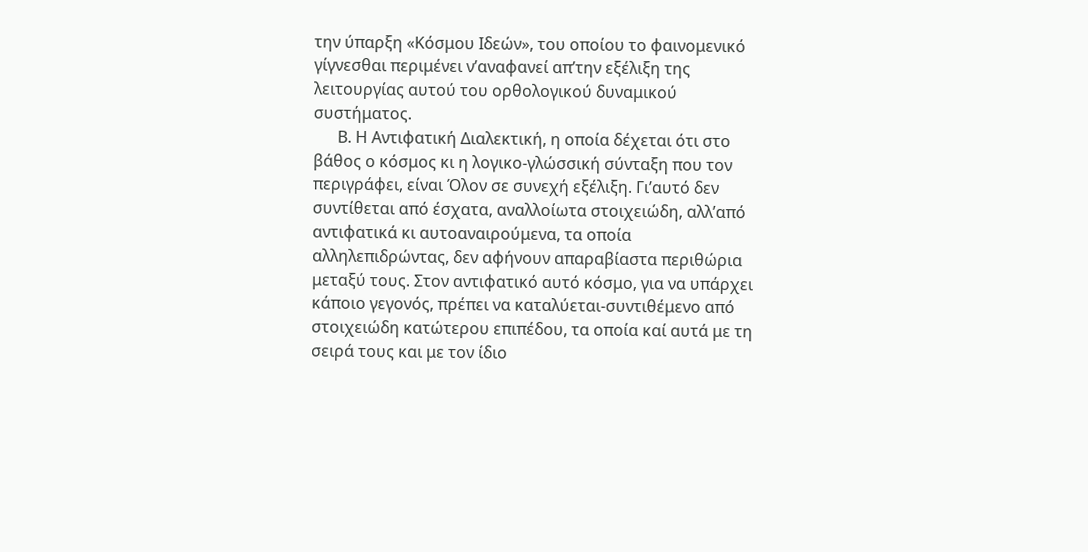την ύπαρξη «Κόσμου Ιδεών», του οποίου το φαινομενικό γίγνεσθαι περιμένει ν’αναφανεί απ’την εξέλιξη της λειτουργίας αυτού του ορθολογικού δυναμικού συστήματος.
      Β. Η Αντιφατική Διαλεκτική, η οποία δέχεται ότι στο βάθος ο κόσμος κι η λογικο-γλώσσική σύνταξη που τον περιγράφει, είναι Όλον σε συνεχή εξέλιξη. Γι’αυτό δεν συντίθεται από έσχατα, αναλλοίωτα στοιχειώδη, αλλ’από αντιφατικά κι αυτοαναιρούμενα, τα οποία αλληλεπιδρώντας, δεν αφήνουν απαραβίαστα περιθώρια μεταξύ τους. Στον αντιφατικό αυτό κόσμο, για να υπάρχει κάποιο γεγονός, πρέπει να καταλύεται-συντιθέμενο από στοιχειώδη κατώτερου επιπέδου, τα οποία καί αυτά με τη σειρά τους και με τον ίδιο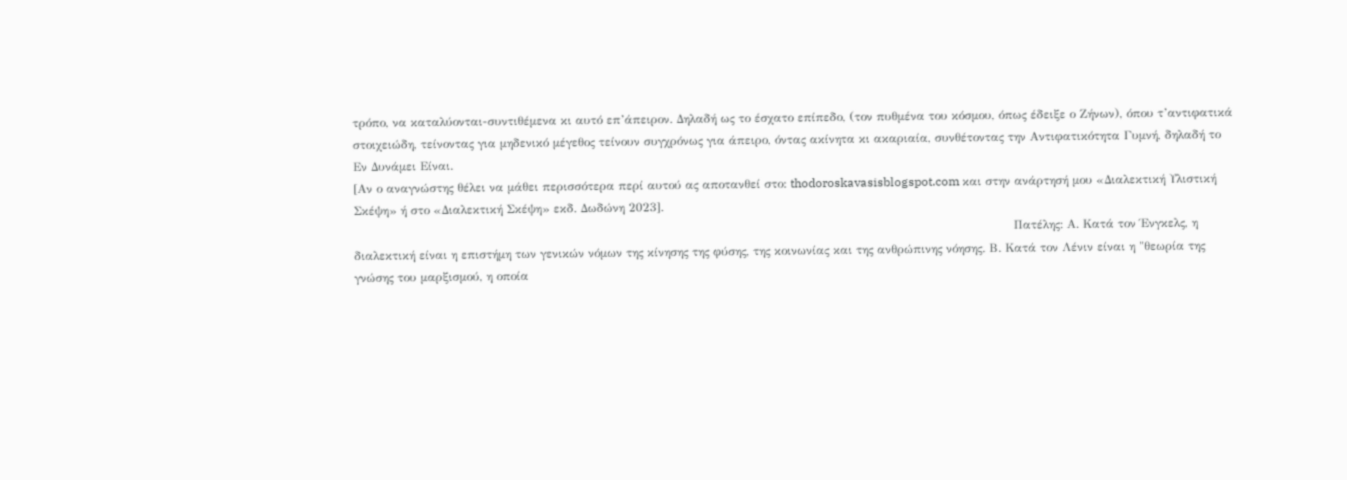τρόπο, να καταλύονται-συντιθέμενα κι αυτό επ’άπειρον. Δηλαδή ως το έσχατο επίπεδο, (τον πυθμένα του κόσμου, όπως έδειξε ο Ζήνων), όπου τ’αντιφατικά στοιχειώδη, τείνοντας για μηδενικό μέγεθος τείνουν συγχρόνως για άπειρο, όντας ακίνητα κι ακαριαία, συνθέτοντας την Αντιφατικότητα Γυμνή, δηλαδή το Εν Δυνάμει Είναι.
[Αν ο αναγνώστης θέλει να μάθει περισσότερα περί αυτού ας αποτανθεί στο: thodoroskavasisblogspot.com και στην ανάρτησή μου «Διαλεκτική Υλιστική Σκέψη» ή στο «Διαλεκτική Σκέψη» εκδ. Δωδώνη 2023].
                                                                                                                                                                     Πατέλης: Α. Κατά τον Ένγκελς, η διαλεκτική είναι η επιστήμη των γενικών νόμων της κίνησης της φύσης, της κοινωνίας και της ανθρώπινης νόησης. Β. Κατά τον Λένιν είναι η "θεωρία της γνώσης του μαρξισμού, η οποία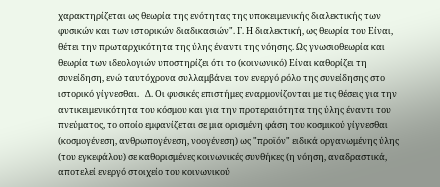χαρακτηρίζεται ως θεωρία της ενότητας της υποκειμενικής διαλεκτικής των φυσικών και των ιστορικών διαδικασιών". Γ. Η διαλεκτική, ως θεωρία του Είναι, θέτει την πρωταρχικότητα της ύλης έναντι της νόησης. Ως γνωσιοθεωρία και θεωρία των ιδεολογιών υποστηρίζει ότι το (κοινωνικό) Είναι καθορίζει τη συνείδηση, ενώ ταυτόχρονα συλλαμβάνει τον ενεργό ρόλο της συνείδησης στο ιστορικό γίγνεσθαι.   Δ. Οι φυσικές επιστήμες εναρμονίζονται με τις θέσεις για την αντικειμενικότητα του κόσμου και για την προτεραιότητα της ύλης έναντι του πνεύματος, το οποίο εμφανίζεται σε μια ορισμένη φάση του κοσμικού γίγνεσθαι (κοσμογένεση, ανθρωπογένεση, νοογένεση) ως "προϊόν" ειδικά οργανωμένης ύλης (του εγκεφάλου) σε καθορισμένες κοινωνικές συνθήκες (η νόηση, αναδραστικά, αποτελεί ενεργό στοιχείο του κοινωνικού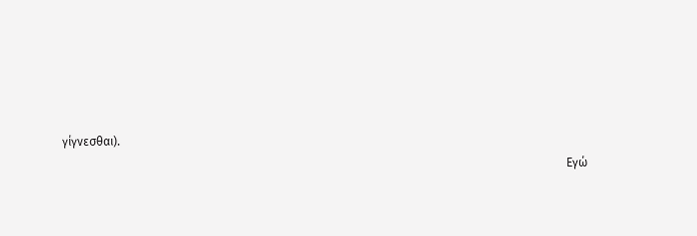γίγνεσθαι).
                                                                                                                                                                        Εγώ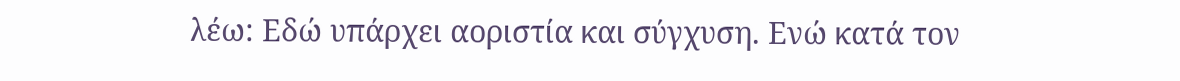λέω: Εδώ υπάρχει αοριστία και σύγχυση. Ενώ κατά τον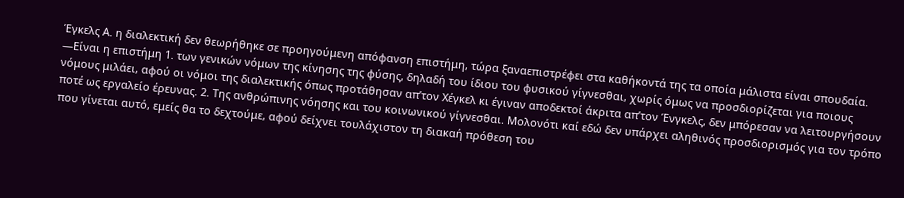Έγκελς Α. η διαλεκτική δεν θεωρήθηκε σε προηγούμενη απόφανση επιστήμη, τώρα ξαναεπιστρέφει στα καθήκοντά της τα οποία μάλιστα είναι σπουδαία. ―Είναι η επιστήμη 1. των γενικών νόμων της κίνησης της φύσης, δηλαδή του ίδιου του φυσικού γίγνεσθαι, χωρίς όμως να προσδιορίζεται για ποιους νόμους μιλάει, αφού οι νόμοι της διαλεκτικής όπως προτάθησαν απ’τον Χέγκελ κι έγιναν αποδεκτοί άκριτα απ’τον Ένγκελς, δεν μπόρεσαν να λειτουργήσουν ποτέ ως εργαλείο έρευνας. 2. Της ανθρώπινης νόησης και του κοινωνικού γίγνεσθαι. Μολονότι καί εδώ δεν υπάρχει αληθινός προσδιορισμός για τον τρόπο που γίνεται αυτό, εμείς θα το δεχτούμε, αφού δείχνει τουλάχιστον τη διακαή πρόθεση του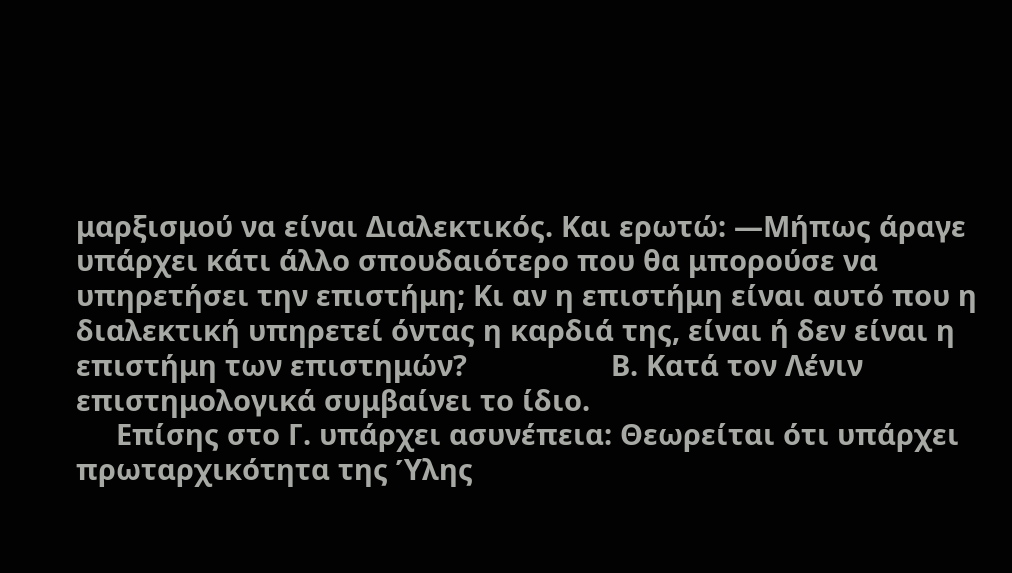μαρξισμού να είναι Διαλεκτικός. Και ερωτώ: ―Μήπως άραγε υπάρχει κάτι άλλο σπουδαιότερο που θα μπορούσε να υπηρετήσει την επιστήμη; Κι αν η επιστήμη είναι αυτό που η διαλεκτική υπηρετεί όντας η καρδιά της, είναι ή δεν είναι η επιστήμη των επιστημών?                  Β. Κατά τον Λένιν επιστημολογικά συμβαίνει το ίδιο.
     Επίσης στο Γ. υπάρχει ασυνέπεια: Θεωρείται ότι υπάρχει πρωταρχικότητα της Ύλης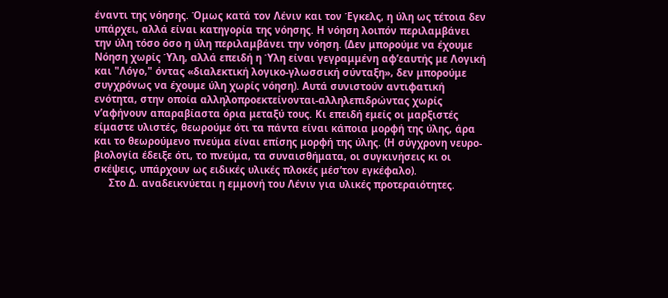έναντι της νόησης. Όμως κατά τον Λένιν και τον Έγκελς, η ύλη ως τέτοια δεν υπάρχει, αλλά είναι κατηγορία της νόησης. Η νόηση λοιπόν περιλαμβάνει την ύλη τόσο όσο η ύλη περιλαμβάνει την νόηση. (Δεν μπορούμε να έχουμε Νόηση χωρίς Ύλη, αλλά επειδή η Ύλη είναι γεγραμμένη αφ’εαυτής με Λογική και "Λόγο," όντας «διαλεκτική λογικο-γλωσσική σύνταξη», δεν μπορούμε συγχρόνως να έχουμε ύλη χωρίς νόηση). Αυτά συνιστούν αντιφατική ενότητα, στην οποία αλληλοπροεκτείνονται-αλληλεπιδρώντας χωρίς ν’αφήνουν απαραβίαστα όρια μεταξύ τους. Κι επειδή εμείς οι μαρξιστές είμαστε υλιστές, θεωρούμε ότι τα πάντα είναι κάποια μορφή της ύλης, άρα και το θεωρούμενο πνεύμα είναι επίσης μορφή της ύλης. (Η σύγχρονη νευρο-βιολογία έδειξε ότι, το πνεύμα, τα συναισθήματα, οι συγκινήσεις κι οι σκέψεις, υπάρχουν ως ειδικές υλικές πλοκές μέσ’τον εγκέφαλο).
     Στο Δ. αναδεικνύεται η εμμονή του Λένιν για υλικές προτεραιότητες.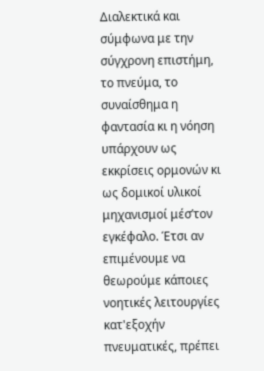Διαλεκτικά και σύμφωνα με την σύγχρονη επιστήμη, το πνεύμα, το συναίσθημα η φαντασία κι η νόηση υπάρχουν ως εκκρίσεις ορμονών κι ως δομικοί υλικοί μηχανισμοί μέσ’τον εγκέφαλο. Έτσι αν επιμένουμε να θεωρούμε κάποιες νοητικές λειτουργίες κατ'εξοχήν πνευματικές, πρέπει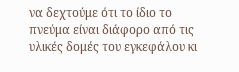να δεχτούμε ότι το ίδιο το πνεύμα είναι διάφορο από τις υλικές δομές του εγκεφάλου κι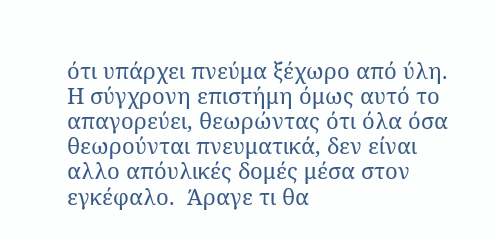ότι υπάρχει πνεύμα ξέχωρο από ύλη. Η σύγχρονη επιστήμη όμως αυτό το απαγορεύει, θεωρώντας ότι όλα όσα θεωρούνται πνευματικά, δεν είναι αλλο απόυλικές δομές μέσα στον εγκέφαλο.  Άραγε τι θα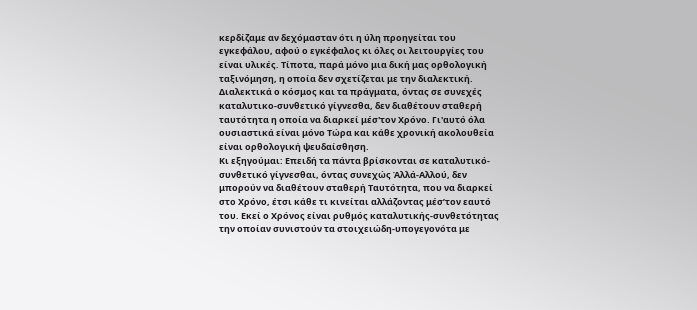κερδίζαμε αν δεχόμασταν ότι η ύλη προηγείται του εγκεφάλου, αφού ο εγκέφαλος κι όλες οι λειτουργίες του είναι υλικές. Τίποτα, παρά μόνο μια δική μας ορθολογική ταξινόμηση, η οποία δεν σχετίζεται με την διαλεκτική.  Διαλεκτικά ο κόσμος και τα πράγματα, όντας σε συνεχές καταλυτικο-συνθετικό γίγνεσθα, δεν διαθέτουν σταθερή ταυτότητα η οποία να διαρκεί μέσ'τον Χρόνο. Γι'αυτό όλα ουσιαστικά είναι μόνο Τώρα και κάθε χρονική ακολουθεία είναι ορθολογική ψευδαίσθηση.
Κι εξηγούμαι: Επειδή τα πάντα βρίσκονται σε καταλυτικό-συνθετικό γίγνεσθαι, όντας συνεχώς Άλλά-Αλλού, δεν μπορούν να διαθέτουν σταθερή Ταυτότητα, που να διαρκεί στο Χρόνο, έτσι κάθε τι κινείται αλλάζοντας μέσ’τον εαυτό του. Εκεί ο Χρόνος είναι ρυθμός καταλυτικής-συνθετότητας την οποίαν συνιστούν τα στοιχειώδη-υπογεγονότα με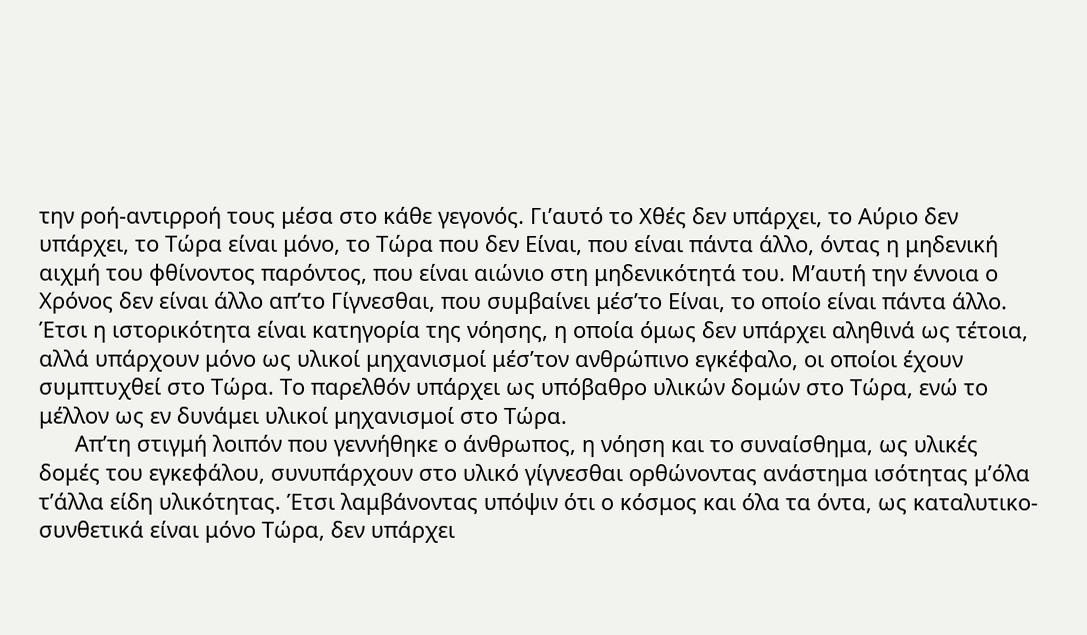την ροή-αντιρροή τους μέσα στο κάθε γεγονός. Γι’αυτό το Χθές δεν υπάρχει, το Αύριο δεν υπάρχει, το Τώρα είναι μόνο, το Τώρα που δεν Είναι, που είναι πάντα άλλο, όντας η μηδενική αιχμή του φθίνοντος παρόντος, που είναι αιώνιο στη μηδενικότητά του. Μ’αυτή την έννοια ο Χρόνος δεν είναι άλλο απ’το Γίγνεσθαι, που συμβαίνει μέσ’το Είναι, το οποίο είναι πάντα άλλο. Έτσι η ιστορικότητα είναι κατηγορία της νόησης, η οποία όμως δεν υπάρχει αληθινά ως τέτοια, αλλά υπάρχουν μόνο ως υλικοί μηχανισμοί μέσ’τον ανθρώπινο εγκέφαλο, οι οποίοι έχουν συμπτυχθεί στο Τώρα. Το παρελθόν υπάρχει ως υπόβαθρο υλικών δομών στο Τώρα, ενώ το μέλλον ως εν δυνάμει υλικοί μηχανισμοί στο Τώρα.
      Απ’τη στιγμή λοιπόν που γεννήθηκε ο άνθρωπος, η νόηση και το συναίσθημα, ως υλικές δομές του εγκεφάλου, συνυπάρχουν στο υλικό γίγνεσθαι ορθώνοντας ανάστημα ισότητας μ’όλα τ’άλλα είδη υλικότητας. Έτσι λαμβάνοντας υπόψιν ότι ο κόσμος και όλα τα όντα, ως καταλυτικο-συνθετικά είναι μόνο Τώρα, δεν υπάρχει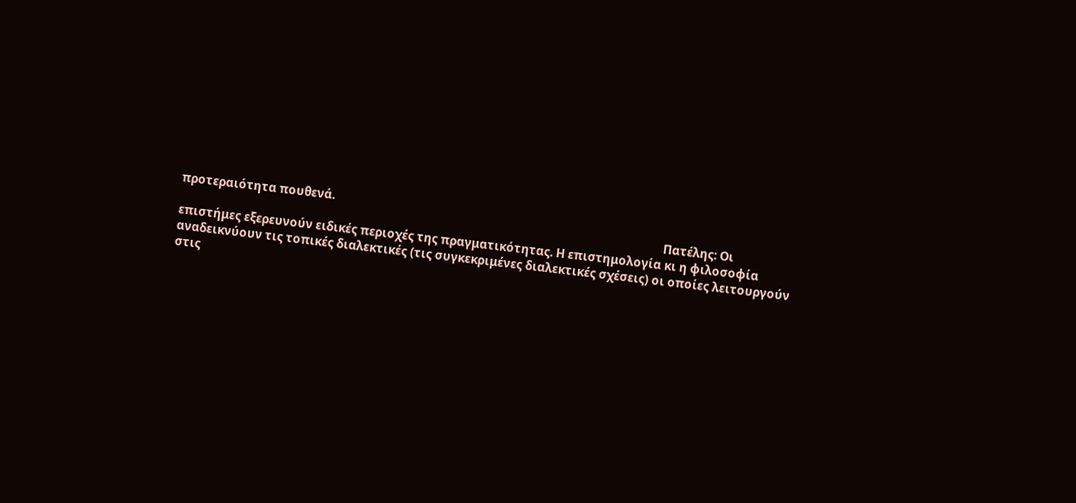προτεραιότητα πουθενά.
                                                                                                                                                                  Πατέλης: Οι επιστήμες εξερευνούν ειδικές περιοχές της πραγματικότητας. Η επιστημολογία κι η φιλοσοφία αναδεικνύουν τις τοπικές διαλεκτικές (τις συγκεκριμένες διαλεκτικές σχέσεις) οι οποίες λειτουργούν στις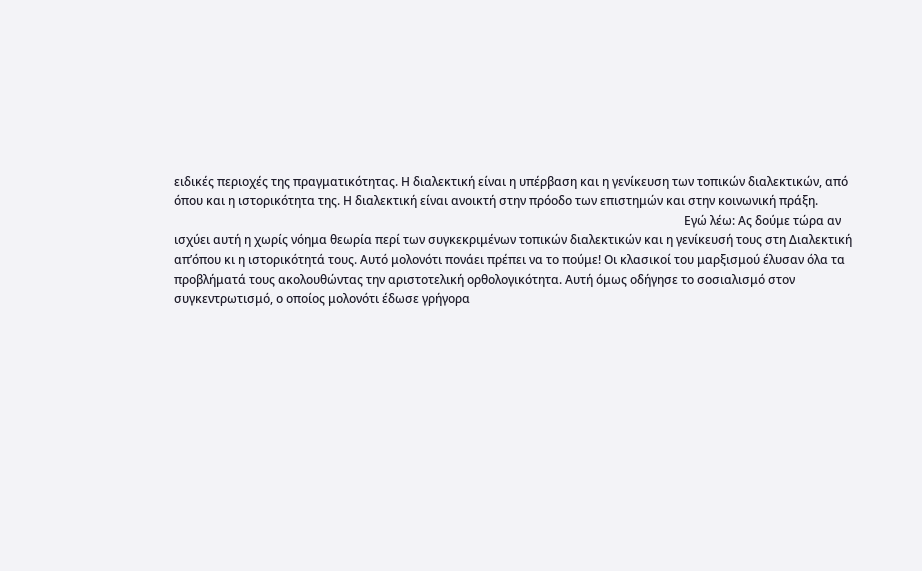ειδικές περιοχές της πραγματικότητας. Η διαλεκτική είναι η υπέρβαση και η γενίκευση των τοπικών διαλεκτικών, από όπου και η ιστορικότητα της. Η διαλεκτική είναι ανοικτή στην πρόοδο των επιστημών και στην κοινωνική πράξη.
                                                                                                                                                                          Εγώ λέω: Ας δούμε τώρα αν ισχύει αυτή η χωρίς νόημα θεωρία περί των συγκεκριμένων τοπικών διαλεκτικών και η γενίκευσή τους στη Διαλεκτική απ’όπου κι η ιστορικότητά τους. Αυτό μολονότι πονάει πρέπει να το πούμε! Οι κλασικοί του μαρξισμού έλυσαν όλα τα προβλήματά τους ακολουθώντας την αριστοτελική ορθολογικότητα. Αυτή όμως οδήγησε το σοσιαλισμό στον συγκεντρωτισμό, ο οποίος μολονότι έδωσε γρήγορα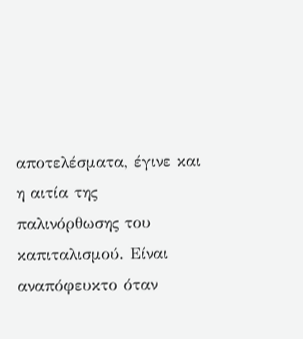αποτελέσματα, έγινε και η αιτία της παλινόρθωσης του καπιταλισμού. Είναι αναπόφευκτο όταν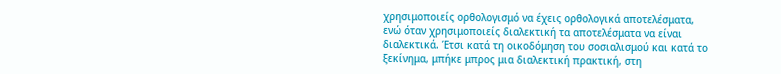χρησιμοποιείς ορθολογισμό να έχεις ορθολογικά αποτελέσματα, ενώ όταν χρησιμοποιείς διαλεκτική τα αποτελέσματα να είναι διαλεκτικά. Έτσι κατά τη οικοδόμηση του σοσιαλισμού και κατά το ξεκίνημα, μπήκε μπρος μια διαλεκτική πρακτική, στη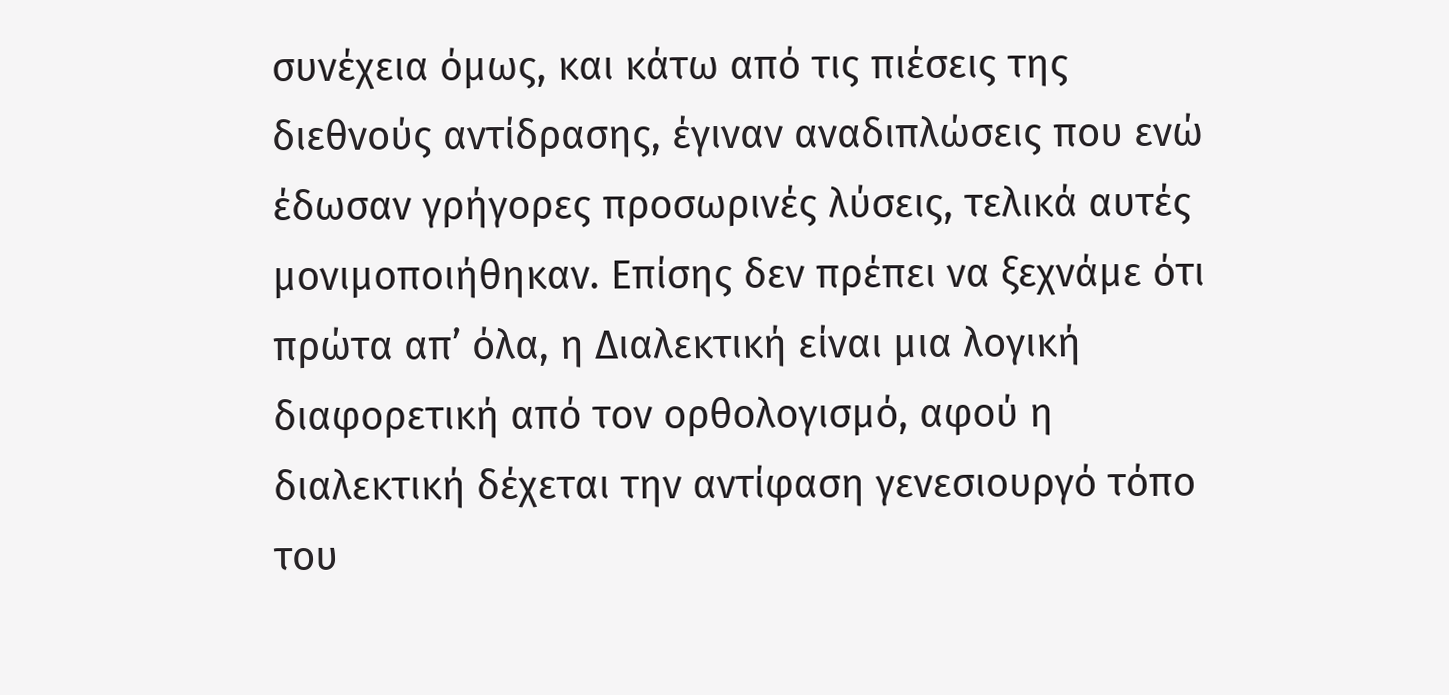συνέχεια όμως, και κάτω από τις πιέσεις της διεθνούς αντίδρασης, έγιναν αναδιπλώσεις που ενώ έδωσαν γρήγορες προσωρινές λύσεις, τελικά αυτές μονιμοποιήθηκαν. Επίσης δεν πρέπει να ξεχνάμε ότι πρώτα απ’ όλα, η Διαλεκτική είναι μια λογική διαφορετική από τον ορθολογισμό, αφού η διαλεκτική δέχεται την αντίφαση γενεσιουργό τόπο του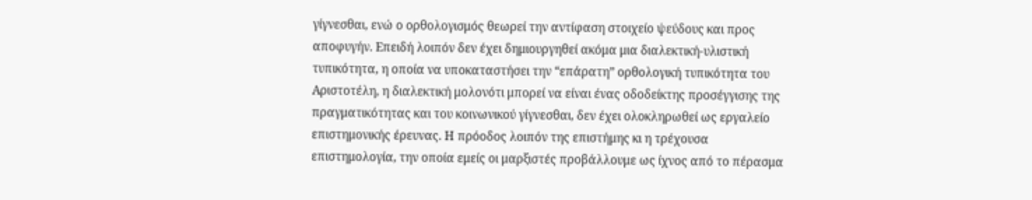γίγνεσθαι, ενώ ο ορθολογισμός θεωρεί την αντίφαση στοιχείο ψεύδους και προς αποφυγήν. Επειδή λοιπόν δεν έχει δημιουργηθεί ακόμα μια διαλεκτική-υλιστική τυπικότητα, η οποία να υποκαταστήσει την “επάρατη” ορθολογική τυπικότητα του Αριστοτέλη, η διαλεκτική μολονότι μπορεί να είναι ένας οδοδείκτης προσέγγισης της πραγματικότητας και του κοινωνικού γίγνεσθαι, δεν έχει ολοκληρωθεί ως εργαλείο επιστημονικής έρευνας. Η πρόοδος λοιπόν της επιστήμης κι η τρέχουσα επιστημολογία, την οποία εμείς οι μαρξιστές προβάλλουμε ως ίχνος από το πέρασμα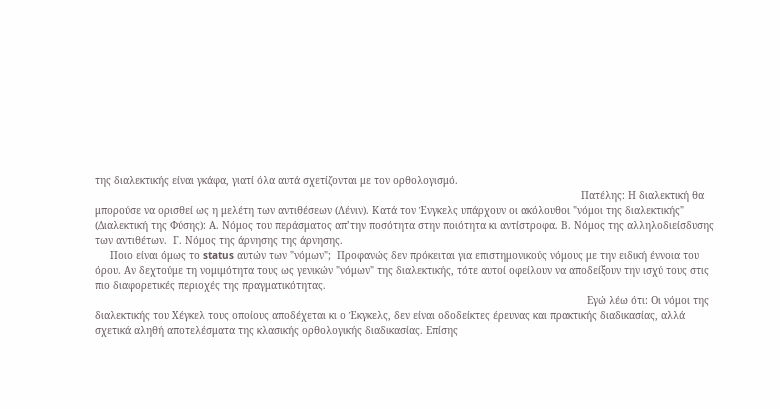της διαλεκτικής είναι γκάφα, γιατί όλα αυτά σχετίζονται με τον ορθολογισμό.
                                                                                                                                                                  Πατέλης: Η διαλεκτική θα μπορούσε να ορισθεί ως η μελέτη των αντιθέσεων (Λένιν). Κατά τον Ένγκελς υπάρχουν οι ακόλουθοι "νόμοι της διαλεκτικής" (Διαλεκτική της Φύσης): Α. Νόμος του περάσματος απ’την ποσότητα στην ποιότητα κι αντίστροφα. Β. Νόμος της αλληλοδιείσδυσης των αντιθέτων.  Γ. Νόμος της άρνησης της άρνησης.
     Ποιο είναι όμως το status αυτών των "νόμων";  Προφανώς δεν πρόκειται για επιστημονικούς νόμους με την ειδική έννοια του όρου. Αν δεχτούμε τη νομιμότητα τους ως γενικών "νόμων" της διαλεκτικής, τότε αυτοί οφείλουν να αποδείξουν την ισχύ τους στις πιο διαφορετικές περιοχές της πραγματικότητας.
                                                                                                                                                                    Εγώ λέω ότι: Οι νόμοι της διαλεκτικής του Χέγκελ τους οποίους αποδέχεται κι ο Έκγκελς, δεν είναι οδοδείκτες έρευνας και πρακτικής διαδικασίας, αλλά σχετικά αληθή αποτελέσματα της κλασικής ορθολογικής διαδικασίας. Επίσης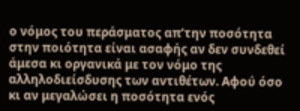ο νόμος του περάσματος απ’την ποσότητα στην ποιότητα είναι ασαφής αν δεν συνδεθεί άμεσα κι οργανικά με τον νόμο της αλληλοδιείσδυσης των αντιθέτων. Αφού όσο κι αν μεγαλώσει η ποσότητα ενός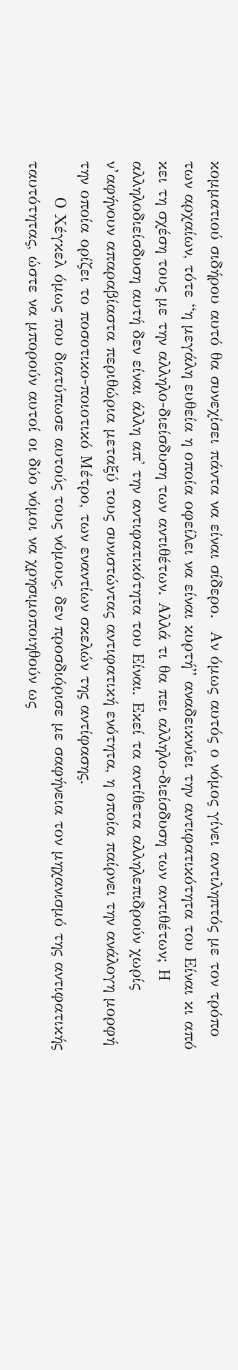κομματιού σιδήρου αυτό θα συνεχίσει πάντα να είναι σίδερο.  Αν όμως αυτός ο νόμος γίνει αντιληπτός με τον τρόπο των αρχαίων, τότε “η μεγάλη ευθεία η οποία οφείλει να είναι κυρτή” αναδεικνύει την αντιφατικότητα του Είναι κι από κει τη σχέση τους με την αλληλο-διείσδυση των αντιθέτων. Αλλά τι θα πει αλληλο-διείσδυση των αντιθέτων; Η αλληλοδιείσδυση αυτή δεν είναι άλλη απ' την αντιφατικότητα του Είναι. Εκεί τα αντίθετα αλληλεπιδρούν χωρίς ν’αφήνουν απαραβίαστα περιθώρια μεταξύ τους συνιστώντας αντιφατική ενότητα, η οποία παίρνει την ανάλογη μορφή την οποία ορίζει το ποσοτικο-ποιοτικό Μέτρο, των εναντίων σκελών της αντίφασης.
      Ο Χέγκελ όμως που διατύπωσε αυτούς τους νόμους, δεν προσδιόρισε με σαφήνεια τον μηχανισμό της αντιφατικής ταυτότητας, ώστε να μπορούν αυτοί οι δύο νόμοι να χρησιμοποιηθούν ως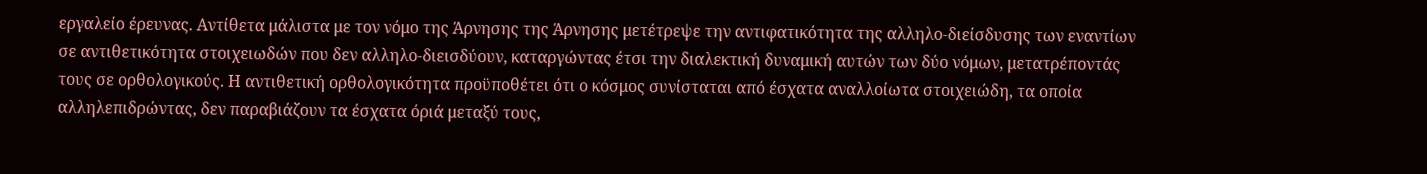εργαλείο έρευνας. Αντίθετα μάλιστα με τον νόμο της Άρνησης της Άρνησης μετέτρεψε την αντιφατικότητα της αλληλο-διείσδυσης των εναντίων σε αντιθετικότητα στοιχειωδών που δεν αλληλο-διεισδύουν, καταργώντας έτσι την διαλεκτική δυναμική αυτών των δύο νόμων, μετατρέποντάς τους σε ορθολογικούς. Η αντιθετική ορθολογικότητα προϋποθέτει ότι ο κόσμος συνίσταται από έσχατα αναλλοίωτα στοιχειώδη, τα οποία αλληλεπιδρώντας, δεν παραβιάζουν τα έσχατα όριά μεταξύ τους,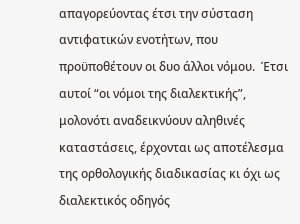απαγορεύοντας έτσι την σύσταση αντιφατικών ενοτήτων, που προϋποθέτουν οι δυο άλλοι νόμου.  Έτσι αυτοί “οι νόμοι της διαλεκτικής”, μολονότι αναδεικνύουν αληθινές καταστάσεις, έρχονται ως αποτέλεσμα της ορθολογικής διαδικασίας κι όχι ως διαλεκτικός οδηγός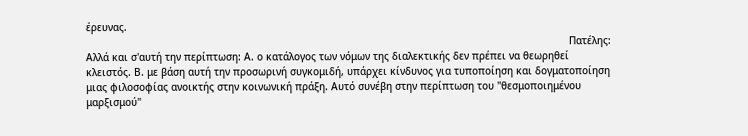έρευνας.
                                                                                                                                                                 Πατέλης: Αλλά και σ'αυτή την περίπτωση: Α. ο κατάλογος των νόμων της διαλεκτικής δεν πρέπει να θεωρηθεί κλειστός. Β. με βάση αυτή την προσωρινή συγκομιδή, υπάρχει κίνδυνος για τυποποίηση και δογματοποίηση μιας φιλοσοφίας ανοικτής στην κοινωνική πράξη. Αυτό συνέβη στην περίπτωση του "θεσμοποιημένου μαρξισμού"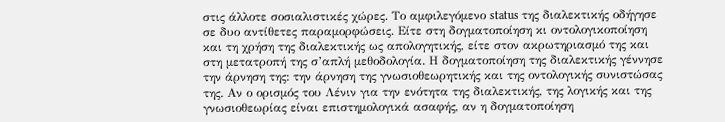στις άλλοτε σοσιαλιστικές χώρες. Το αμφιλεγόμενο status της διαλεκτικής οδήγησε σε δυο αντίθετες παραμορφώσεις. Είτε στη δογματοποίηση κι οντολογικοποίηση και τη χρήση της διαλεκτικής ως απολογητικής, είτε στον ακρωτηριασμό της και στη μετατροπή της σ’απλή μεθοδολογία. Η δογματοποίηση της διαλεκτικής γέννησε την άρνηση της: την άρνηση της γνωσιοθεωρητικής και της οντολογικής συνιστώσας της. Αν ο ορισμός του Λένιν για την ενότητα της διαλεκτικής, της λογικής και της γνωσιοθεωρίας είναι επιστημολογικά ασαφής, αν η δογματοποίηση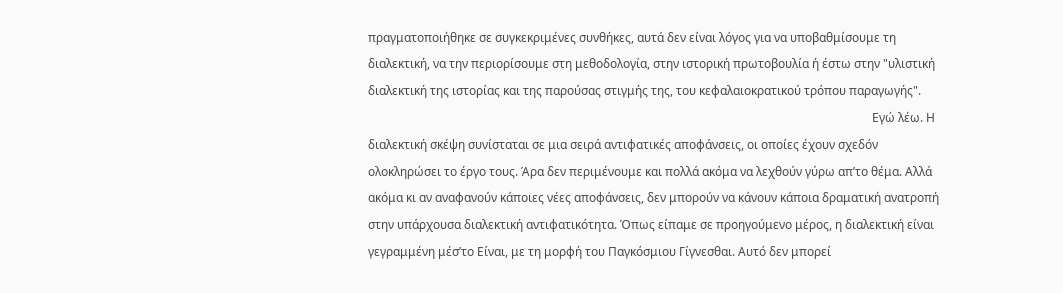πραγματοποιήθηκε σε συγκεκριμένες συνθήκες, αυτά δεν είναι λόγος για να υποβαθμίσουμε τη διαλεκτική, να την περιορίσουμε στη μεθοδολογία, στην ιστορική πρωτοβουλία ή έστω στην "υλιστική διαλεκτική της ιστορίας και της παρούσας στιγμής της, του κεφαλαιοκρατικού τρόπου παραγωγής".
                                                                                                                                                                        Εγώ λέω. Η διαλεκτική σκέψη συνίσταται σε μια σειρά αντιφατικές αποφάνσεις, οι οποίες έχουν σχεδόν ολοκληρώσει το έργο τους. Άρα δεν περιμένουμε και πολλά ακόμα να λεχθούν γύρω απ’το θέμα. Αλλά ακόμα κι αν αναφανούν κάποιες νέες αποφάνσεις, δεν μπορούν να κάνουν κάποια δραματική ανατροπή στην υπάρχουσα διαλεκτική αντιφατικότητα. Όπως είπαμε σε προηγούμενο μέρος, η διαλεκτική είναι γεγραμμένη μέσ’το Είναι, με τη μορφή του Παγκόσμιου Γίγνεσθαι. Αυτό δεν μπορεί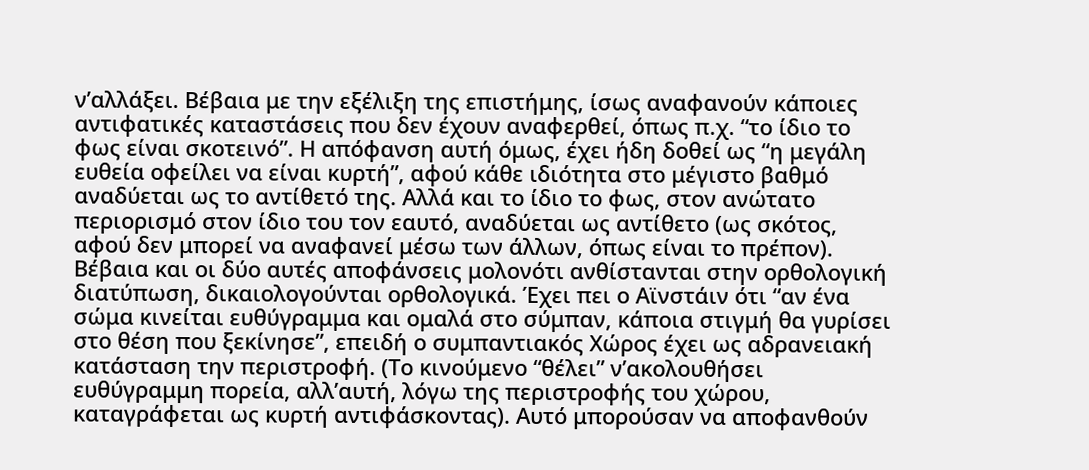ν’αλλάξει. Βέβαια με την εξέλιξη της επιστήμης, ίσως αναφανούν κάποιες αντιφατικές καταστάσεις που δεν έχουν αναφερθεί, όπως π.χ. “το ίδιο το φως είναι σκοτεινό”. Η απόφανση αυτή όμως, έχει ήδη δοθεί ως “η μεγάλη ευθεία οφείλει να είναι κυρτή”, αφού κάθε ιδιότητα στο μέγιστο βαθμό αναδύεται ως το αντίθετό της. Αλλά και το ίδιο το φως, στον ανώτατο περιορισμό στον ίδιο του τον εαυτό, αναδύεται ως αντίθετο (ως σκότος, αφού δεν μπορεί να αναφανεί μέσω των άλλων, όπως είναι το πρέπον). Βέβαια και οι δύο αυτές αποφάνσεις μολονότι ανθίστανται στην ορθολογική διατύπωση, δικαιολογούνται ορθολογικά. Έχει πει ο Αϊνστάιν ότι “αν ένα σώμα κινείται ευθύγραμμα και ομαλά στο σύμπαν, κάποια στιγμή θα γυρίσει στο θέση που ξεκίνησε”, επειδή ο συμπαντιακός Χώρος έχει ως αδρανειακή κατάσταση την περιστροφή. (Το κινούμενο “θέλει” ν’ακολουθήσει ευθύγραμμη πορεία, αλλ’αυτή, λόγω της περιστροφής του χώρου, καταγράφεται ως κυρτή αντιφάσκοντας). Αυτό μπορούσαν να αποφανθούν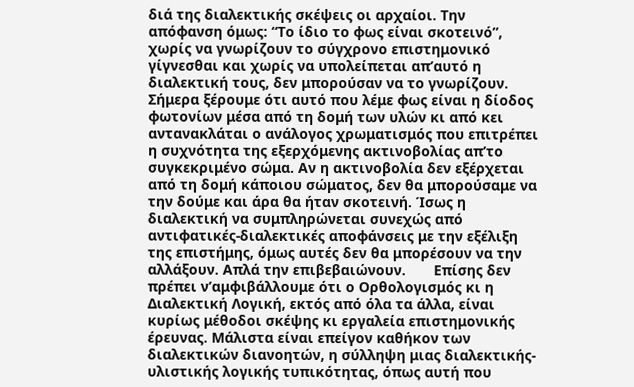διά της διαλεκτικής σκέψεις οι αρχαίοι. Την απόφανση όμως: “Το ίδιο το φως είναι σκοτεινό”, χωρίς να γνωρίζουν το σύγχρονο επιστημονικό γίγνεσθαι και χωρίς να υπολείπεται απ’αυτό η διαλεκτική τους, δεν μπορούσαν να το γνωρίζουν. Σήμερα ξέρουμε ότι αυτό που λέμε φως είναι η δίοδος φωτονίων μέσα από τη δομή των υλών κι από κει αντανακλάται ο ανάλογος χρωματισμός που επιτρέπει η συχνότητα της εξερχόμενης ακτινοβολίας απ’το συγκεκριμένο σώμα. Αν η ακτινοβολία δεν εξέρχεται από τη δομή κάποιου σώματος, δεν θα μπορούσαμε να την δούμε και άρα θα ήταν σκοτεινή. Ίσως η διαλεκτική να συμπληρώνεται συνεχώς από αντιφατικές-διαλεκτικές αποφάνσεις με την εξέλιξη της επιστήμης, όμως αυτές δεν θα μπορέσουν να την αλλάξουν. Απλά την επιβεβαιώνουν.       Επίσης δεν πρέπει ν’αμφιβάλλουμε ότι ο Ορθολογισμός κι η Διαλεκτική Λογική, εκτός από όλα τα άλλα, είναι κυρίως μέθοδοι σκέψης κι εργαλεία επιστημονικής έρευνας. Μάλιστα είναι επείγον καθήκον των διαλεκτικών διανοητών, η σύλληψη μιας διαλεκτικής-υλιστικής λογικής τυπικότητας, όπως αυτή που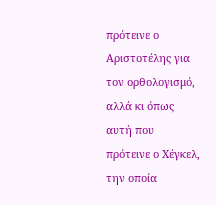πρότεινε ο Αριστοτέλης για τον ορθολογισμό, αλλά κι όπως αυτή που πρότεινε ο Χέγκελ, την οποία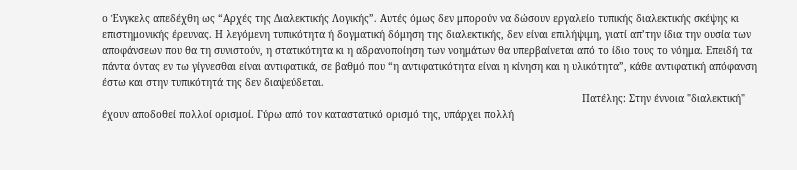ο Ένγκελς απεδέχθη ως “Αρχές της Διαλεκτικής Λογικής”. Αυτές όμως δεν μπορούν να δώσουν εργαλείο τυπικής διαλεκτικής σκέψης κι επιστημονικής έρευνας. Η λεγόμενη τυπικότητα ή δογματική δόμηση της διαλεκτικής, δεν είναι επιλήψιμη, γιατί απ’την ίδια την ουσία των αποφάνσεων που θα τη συνιστούν, η στατικότητα κι η αδρανοποίηση των νοημάτων θα υπερβαίνεται από το ίδιο τους το νόημα. Επειδή τα πάντα όντας εν τω γίγνεσθαι είναι αντιφατικά, σε βαθμό που “η αντιφατικότητα είναι η κίνηση και η υλικότητα”, κάθε αντιφατική απόφανση έστω και στην τυπικότητά της δεν διαψεύδεται.
                                                                                                                                                                Πατέλης: Στην έννοια "διαλεκτική" έχουν αποδοθεί πολλοί ορισμοί. Γύρω από τον καταστατικό ορισμό της, υπάρχει πολλή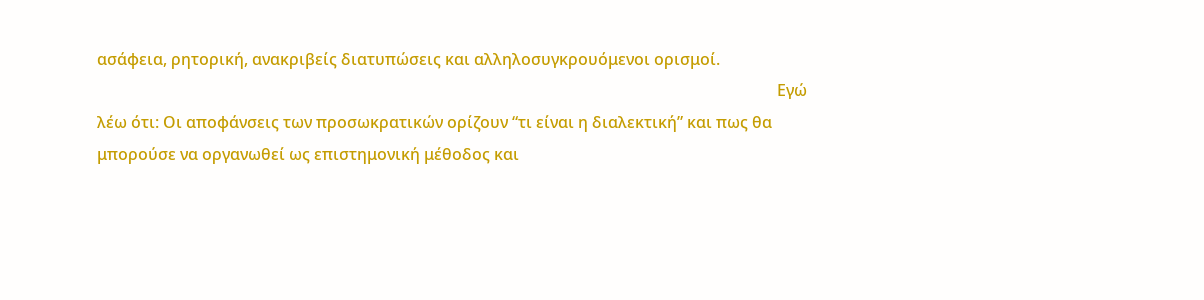ασάφεια, ρητορική, ανακριβείς διατυπώσεις και αλληλοσυγκρουόμενοι ορισμοί.
                                                                                                                                                                          Εγώ λέω ότι: Οι αποφάνσεις των προσωκρατικών ορίζουν “τι είναι η διαλεκτική” και πως θα μπορούσε να οργανωθεί ως επιστημονική μέθοδος και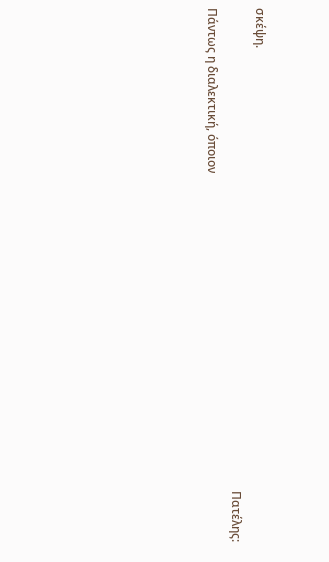σκέψη.
                                                                                                                                                                 Πατέλης: Πάντως η διαλεκτική, όποιον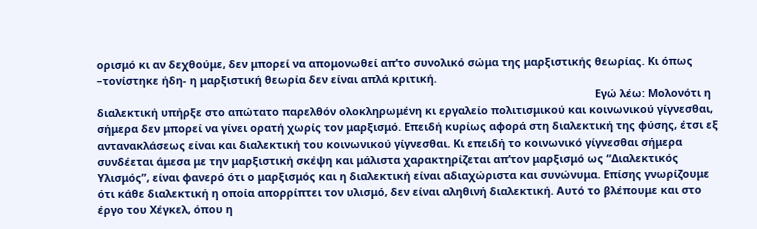ορισμό κι αν δεχθούμε, δεν μπορεί να απομονωθεί απ’το συνολικό σώμα της μαρξιστικής θεωρίας. Κι όπως –τονίστηκε ήδη- η μαρξιστική θεωρία δεν είναι απλά κριτική.
                                                                                                                                                                      Εγώ λέω: Μολονότι η διαλεκτική υπήρξε στο απώτατο παρελθόν ολοκληρωμένη κι εργαλείο πολιτισμικού και κοινωνικού γίγνεσθαι, σήμερα δεν μπορεί να γίνει ορατή χωρίς τον μαρξισμό. Επειδή κυρίως αφορά στη διαλεκτική της φύσης, έτσι εξ αντανακλάσεως είναι και διαλεκτική του κοινωνικού γίγνεσθαι. Κι επειδή το κοινωνικό γίγνεσθαι σήμερα συνδέεται άμεσα με την μαρξιστική σκέψη και μάλιστα χαρακτηρίζεται απ’τον μαρξισμό ως “Διαλεκτικός Υλισμός”, είναι φανερό ότι ο μαρξισμός και η διαλεκτική είναι αδιαχώριστα και συνώνυμα. Επίσης γνωρίζουμε ότι κάθε διαλεκτική η οποία απορρίπτει τον υλισμό, δεν είναι αληθινή διαλεκτική. Αυτό το βλέπουμε και στο έργο του Χέγκελ, όπου η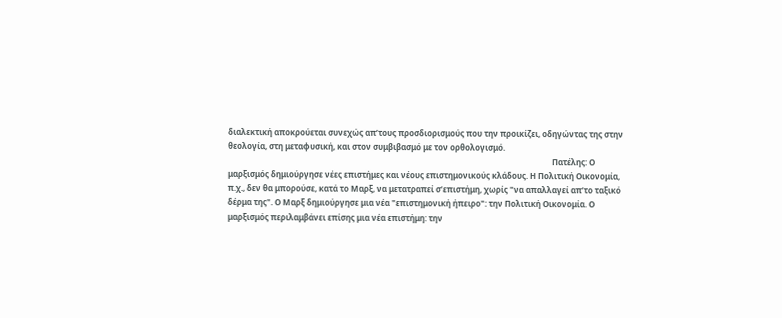διαλεκτική αποκρούεται συνεχώς απ’τους προσδιορισμούς που την προικίζει, οδηγώντας της στην θεολογία, στη μεταφυσική, και στον συμβιβασμό με τον ορθολογισμό.
                                                                                                                                                                  Πατέλης: Ο μαρξισμός δημιούργησε νέες επιστήμες και νέους επιστημονικούς κλάδους. Η Πολιτική Οικονομία, π.χ., δεν θα μπορούσε, κατά το Μαρξ, να μετατραπεί σ’επιστήμη, χωρίς "να απαλλαγεί απ’το ταξικό δέρμα της". Ο Μαρξ δημιούργησε μια νέα "επιστημονική ήπειρο": την Πολιτική Οικονομία. Ο μαρξισμός περιλαμβάνει επίσης μια νέα επιστήμη: την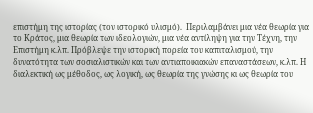επιστήμη της ιστορίας (τον ιστορικό υλισμό).  Περιλαμβάνει μια νέα θεωρία για το Κράτος, μια θεωρία των ιδεολογιών, μια νέα αντίληψη για την Τέχνη, την Επιστήμη κ.λπ. Πρόβλεψε την ιστορική πορεία του καπιταλισμού, την δυνατότητα των σοσιαλιστικών και των αντιαποικιακών επαναστάσεων, κ.λπ. Η διαλεκτική ως μέθοδος, ως λογική, ως θεωρία της γνώσης κι ως θεωρία του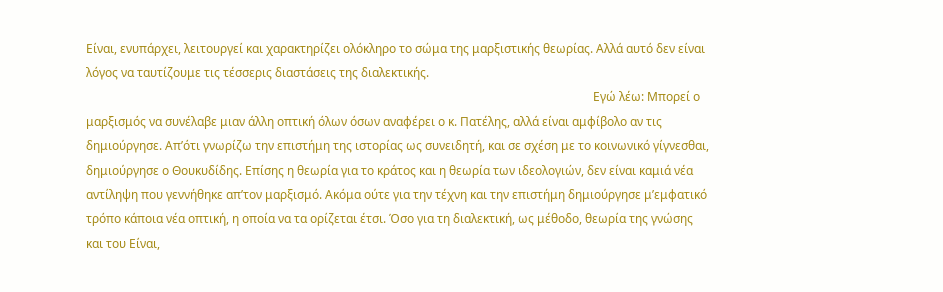Είναι, ενυπάρχει, λειτουργεί και χαρακτηρίζει ολόκληρο το σώμα της μαρξιστικής θεωρίας. Αλλά αυτό δεν είναι λόγος να ταυτίζουμε τις τέσσερις διαστάσεις της διαλεκτικής.
                                                                                                                                                                         Εγώ λέω: Μπορεί ο μαρξισμός να συνέλαβε μιαν άλλη οπτική όλων όσων αναφέρει ο κ. Πατέλης, αλλά είναι αμφίβολο αν τις δημιούργησε. Απ’ότι γνωρίζω την επιστήμη της ιστορίας ως συνειδητή, και σε σχέση με το κοινωνικό γίγνεσθαι, δημιούργησε ο Θουκυδίδης. Επίσης η θεωρία για το κράτος και η θεωρία των ιδεολογιών, δεν είναι καμιά νέα αντίληψη που γεννήθηκε απ’τον μαρξισμό. Ακόμα ούτε για την τέχνη και την επιστήμη δημιούργησε μ’εμφατικό τρόπο κάποια νέα οπτική, η οποία να τα ορίζεται έτσι. Όσο για τη διαλεκτική, ως μέθοδο, θεωρία της γνώσης και του Είναι,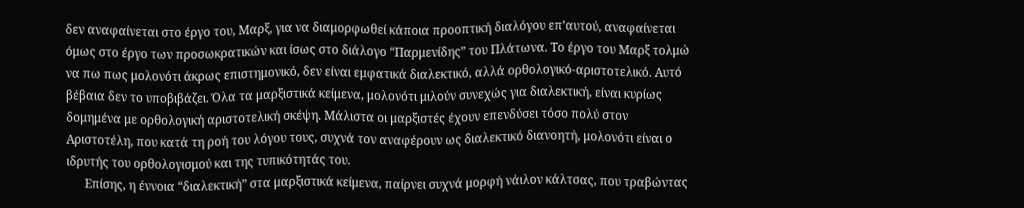δεν αναφαίνεται στο έργο του, Μαρξ, για να διαμορφωθεί κάποια προοπτική διαλόγου επ’αυτού, αναφαίνεται όμως στο έργο των προσωκρατικών και ίσως στο διάλογο “Παρμενίδης” του Πλάτωνα. Το έργο του Μαρξ τολμώ να πω πως μολονότι άκρως επιστημονικό, δεν είναι εμφατικά διαλεκτικό, αλλά ορθολογικό-αριστοτελικό. Αυτό βέβαια δεν το υποβιβάζει. Όλα τα μαρξιστικά κείμενα, μολονότι μιλούν συνεχώς για διαλεκτική, είναι κυρίως δομημένα με ορθολογική αριστοτελική σκέψη. Μάλιστα οι μαρξιστές έχουν επενδύσει τόσο πολύ στον Αριστοτέλη, που κατά τη ροή του λόγου τους, συχνά τον αναφέρουν ως διαλεκτικό διανοητή, μολονότι είναι ο ιδρυτής του ορθολογισμού και της τυπικότητάς του.
      Επίσης, η έννοια “διαλεκτική” στα μαρξιστικά κείμενα, παίρνει συχνά μορφή νάιλον κάλτσας, που τραβώντας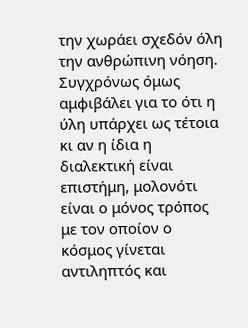την χωράει σχεδόν όλη την ανθρώπινη νόηση. Συγχρόνως όμως αμφιβάλει για το ότι η ύλη υπάρχει ως τέτοια κι αν η ίδια η διαλεκτική είναι επιστήμη, μολονότι είναι ο μόνος τρόπος με τον οποίον ο κόσμος γίνεται αντιληπτός και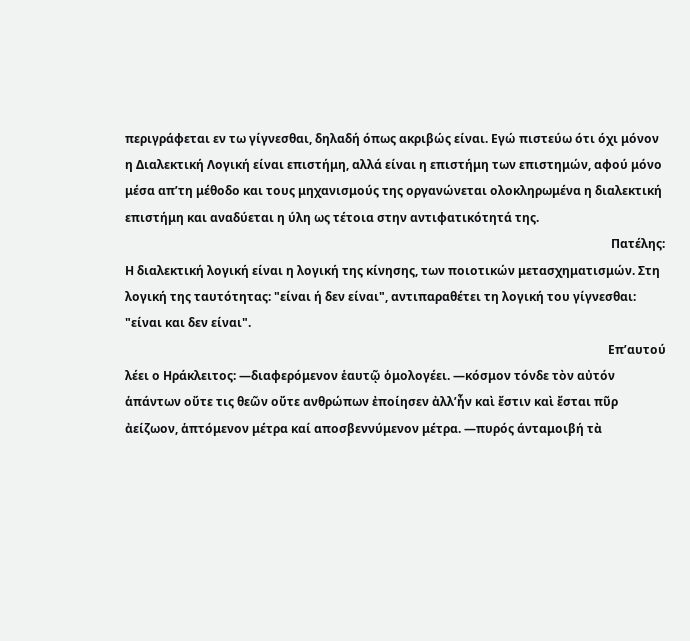περιγράφεται εν τω γίγνεσθαι, δηλαδή όπως ακριβώς είναι. Εγώ πιστεύω ότι όχι μόνον η Διαλεκτική Λογική είναι επιστήμη, αλλά είναι η επιστήμη των επιστημών, αφού μόνο μέσα απ’τη μέθοδο και τους μηχανισμούς της οργανώνεται ολοκληρωμένα η διαλεκτική επιστήμη και αναδύεται η ύλη ως τέτοια στην αντιφατικότητά της.
                                                                                                                                                                  Πατέλης: Η διαλεκτική λογική είναι η λογική της κίνησης, των ποιοτικών μετασχηματισμών. Στη λογική της ταυτότητας: "είναι ή δεν είναι", αντιπαραθέτει τη λογική του γίγνεσθαι: "είναι και δεν είναι".
                                                                                                                                                                 Επ’αυτού λέει ο Ηράκλειτος: ―διαφερόμενον ἑαυτῷ ὁμολογέει. ―κόσμον τόνδε τὸν αὐτόν ἁπάντων οὔτε τις θεῶν οὔτε ανθρώπων ἐποίησεν ἀλλ’ἦν καὶ ἔστιν καὶ ἔσται πῦρ ἀείζωον, ἁπτόμενον μέτρα καί αποσβεννύμενον μέτρα. ―πυρός άνταμοιβή τὰ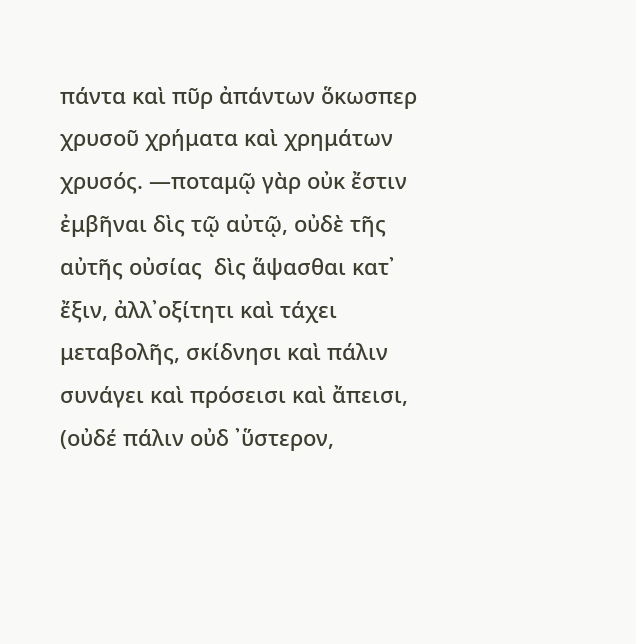πάντα καὶ πῦρ ἀπάντων ὅκωσπερ χρυσοῦ χρήματα καὶ χρημάτων χρυσός. ―ποταμῷ γὰρ οὐκ ἔστιν ἐμβῆναι δὶς τῷ αὐτῷ, οὐδὲ τῆς αὐτῆς οὐσίας  δὶς ἅψασθαι κατ᾽ ἔξιν, ἀλλ᾽οξίτητι καὶ τάχει μεταβολῆς, σκίδνησι καὶ πάλιν συνάγει καὶ πρόσεισι καὶ ἄπεισι, (οὐδέ πάλιν οὐδ ᾽ὕστερον,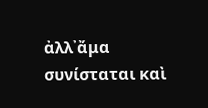ἀλλ᾽ἄμα συνίσταται καὶ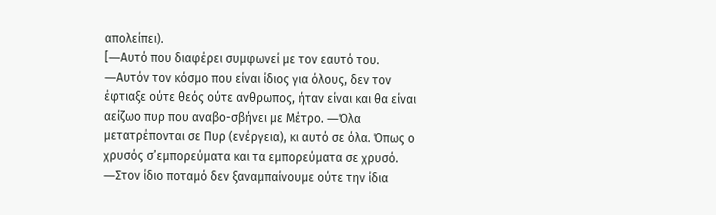απολείπει).
[―Αυτό που διαφέρει συμφωνεί με τον εαυτό του. ―Αυτόν τον κόσμο που είναι ίδιος για όλους, δεν τον έφτιαξε ούτε θεός ούτε ανθρωπος, ήταν είναι και θα είναι αείζωο πυρ που αναβο-σβήνει με Μέτρο. ―Όλα μετατρέπονται σε Πυρ (ενέργεια), κι αυτό σε όλα. Όπως ο χρυσός σ’εμπορεύματα και τα εμπορεύματα σε χρυσό. ―Στον ίδιο ποταμό δεν ξαναμπαίνουμε ούτε την ίδια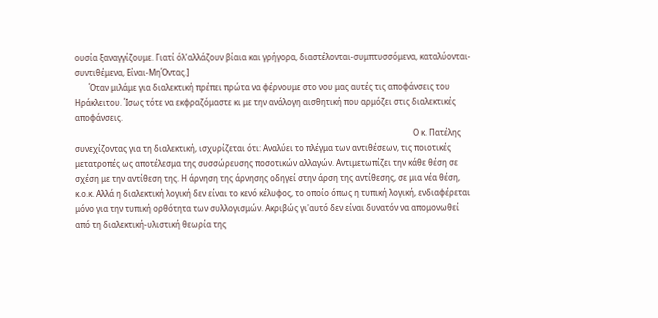ουσία ξαναγγίζουμε. Γιατί όλ’αλλάζουν βίαια και γρήγορα, διαστέλονται-συμπτυσσόμενα, καταλύονται-συντιθέμενα, Είναι-ΜηΌντας.]
       Όταν μιλάμε για διαλεκτική πρέπει πρώτα να φέρνουμε στο νου μας αυτές τις αποφάνσεις του Ηράκλειτου. Ίσως τότε να εκφραζόμαστε κι με την ανάλογη αισθητική που αρμόζει στις διαλεκτικές αποφάνσεις.
                                                                                                                                                                         Ο κ. Πατέλης συνεχίζοντας για τη διαλεκτική, ισχυρίζεται ότι: Αναλύει το πλέγμα των αντιθέσεων, τις ποιοτικές μετατροπές ως αποτέλεσμα της συσσώρευσης ποσοτικών αλλαγών. Αντιμετωπίζει την κάθε θέση σε σχέση με την αντίθεση της. Η άρνηση της άρνησης οδηγεί στην άρση της αντίθεσης, σε μια νέα θέση, κ.ο.κ. Αλλά η διαλεκτική λογική δεν είναι το κενό κέλυφος, το οποίο όπως η τυπική λογική, ενδιαφέρεται μόνο για την τυπική ορθότητα των συλλογισμών. Ακριβώς γι'αυτό δεν είναι δυνατόν να απομονωθεί από τη διαλεκτική-υλιστική θεωρία της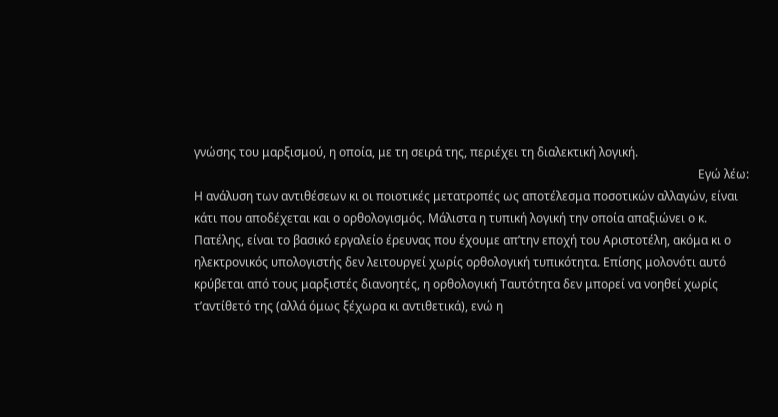γνώσης του μαρξισμού, η οποία, με τη σειρά της, περιέχει τη διαλεκτική λογική.
                                                                                                                                                                        Εγώ λέω: Η ανάλυση των αντιθέσεων κι οι ποιοτικές μετατροπές ως αποτέλεσμα ποσοτικών αλλαγών, είναι κάτι που αποδέχεται και ο ορθολογισμός. Μάλιστα η τυπική λογική την οποία απαξιώνει ο κ. Πατέλης, είναι το βασικό εργαλείο έρευνας που έχουμε απ’την εποχή του Αριστοτέλη, ακόμα κι ο ηλεκτρονικός υπολογιστής δεν λειτουργεί χωρίς ορθολογική τυπικότητα. Επίσης μολονότι αυτό κρύβεται από τους μαρξιστές διανοητές, η ορθολογική Ταυτότητα δεν μπορεί να νοηθεί χωρίς τ’αντίθετό της (αλλά όμως ξέχωρα κι αντιθετικά), ενώ η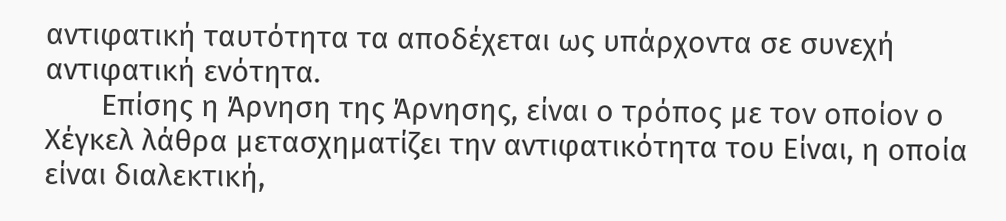αντιφατική ταυτότητα τα αποδέχεται ως υπάρχοντα σε συνεχή αντιφατική ενότητα.
       Επίσης η Άρνηση της Άρνησης, είναι ο τρόπος με τον οποίον ο Χέγκελ λάθρα μετασχηματίζει την αντιφατικότητα του Είναι, η οποία είναι διαλεκτική,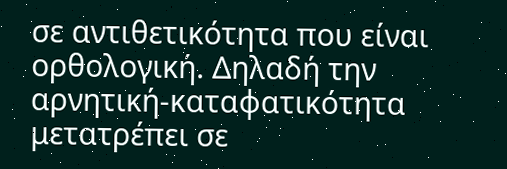σε αντιθετικότητα που είναι ορθολογική. Δηλαδή την αρνητική-καταφατικότητα μετατρέπει σε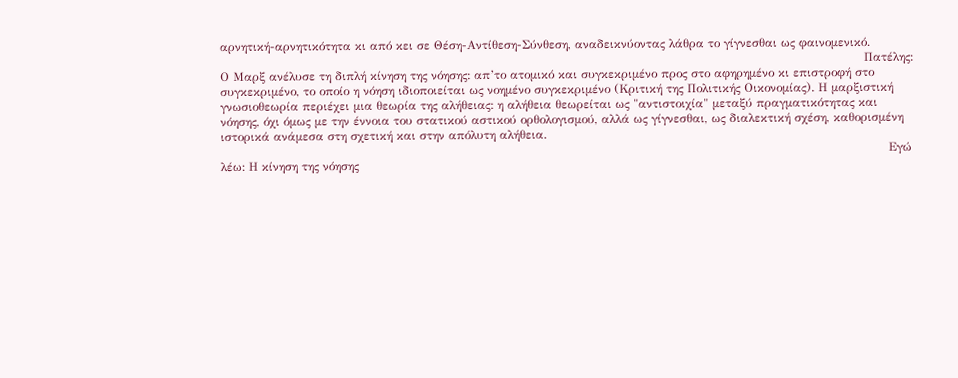αρνητική-αρνητικότητα κι από κει σε Θέση-Αντίθεση-Σύνθεση, αναδεικνύοντας λάθρα το γίγνεσθαι ως φαινομενικό.
                                                                                                                                                                 Πατέλης: Ο Μαρξ ανέλυσε τη διπλή κίνηση της νόησης: απ’το ατομικό και συγκεκριμένο προς στο αφηρημένο κι επιστροφή στο συγκεκριμένο, το οποίο η νόηση ιδιοποιείται ως νοημένο συγκεκριμένο (Κριτική της Πολιτικής Οικονομίας). Η μαρξιστική γνωσιοθεωρία περιέχει μια θεωρία της αλήθειας: η αλήθεια θεωρείται ως "αντιστοιχία" μεταξύ πραγματικότητας και νόησης, όχι όμως με την έννοια του στατικού αστικού ορθολογισμού, αλλά ως γίγνεσθαι, ως διαλεκτική σχέση, καθορισμένη ιστορικά ανάμεσα στη σχετική και στην απόλυτη αλήθεια.
                                                                                                                                                                       Εγώ λέω: Η κίνηση της νόησης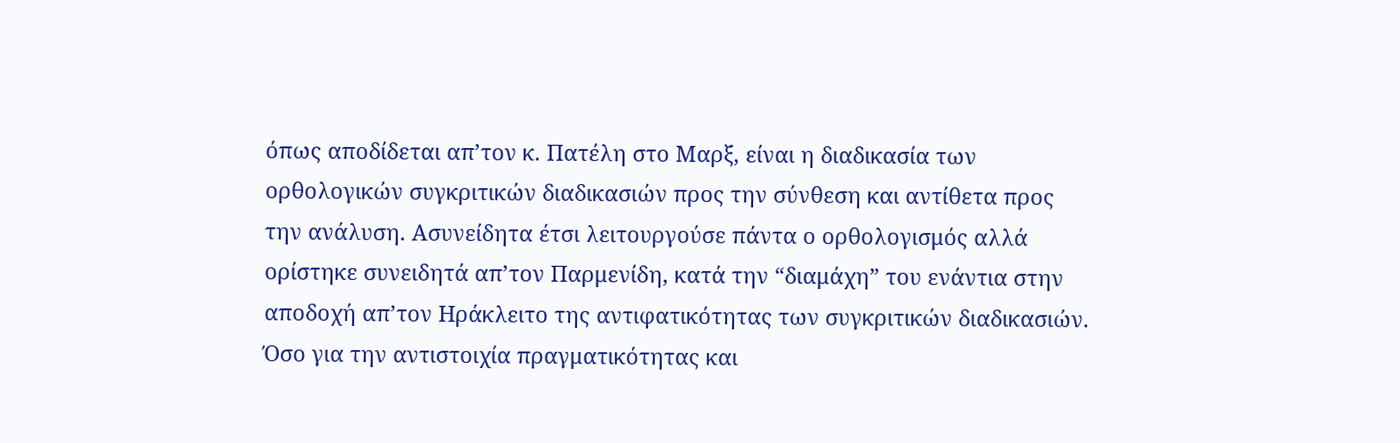όπως αποδίδεται απ’τον κ. Πατέλη στο Μαρξ, είναι η διαδικασία των ορθολογικών συγκριτικών διαδικασιών προς την σύνθεση και αντίθετα προς την ανάλυση. Ασυνείδητα έτσι λειτουργούσε πάντα ο ορθολογισμός αλλά ορίστηκε συνειδητά απ’τον Παρμενίδη, κατά την “διαμάχη” του ενάντια στην αποδοχή απ’τον Ηράκλειτο της αντιφατικότητας των συγκριτικών διαδικασιών. Όσο για την αντιστοιχία πραγματικότητας και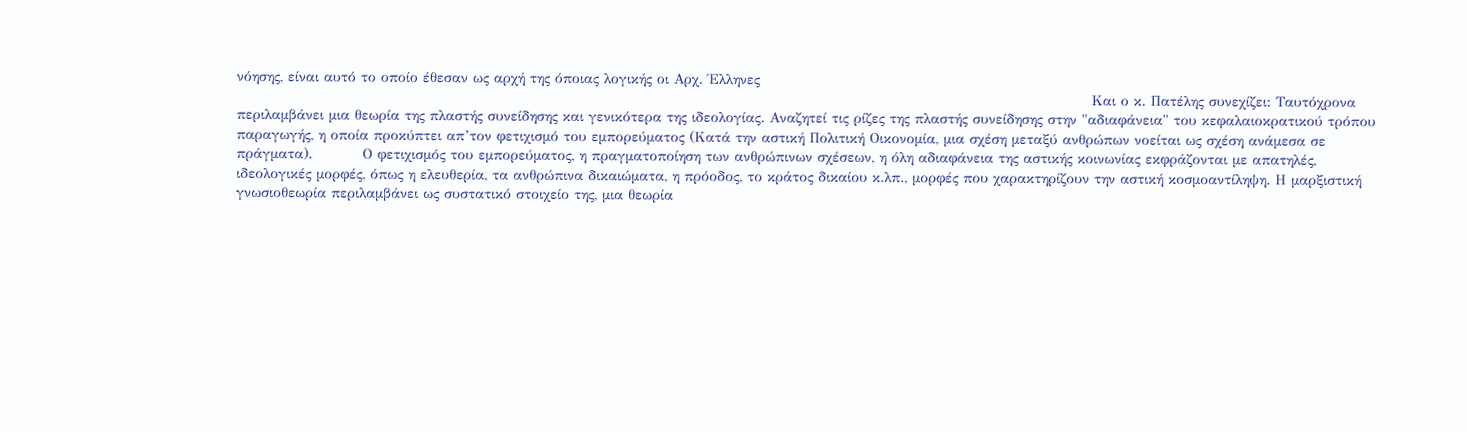νόησης, είναι αυτό το οποίο έθεσαν ως αρχή της όποιας λογικής οι Αρχ. Έλληνες
                                                                                                                                                                           Και ο κ. Πατέλης συνεχίζει: Ταυτόχρονα περιλαμβάνει μια θεωρία της πλαστής συνείδησης και γενικότερα της ιδεολογίας. Αναζητεί τις ρίζες της πλαστής συνείδησης στην "αδιαφάνεια" του κεφαλαιοκρατικού τρόπου παραγωγής, η οποία προκύπτει απ’τον φετιχισμό του εμπορεύματος (Κατά την αστική Πολιτική Οικονομία, μια σχέση μεταξύ ανθρώπων νοείται ως σχέση ανάμεσα σε πράγματα).          Ο φετιχισμός του εμπορεύματος, η πραγματοποίηση των ανθρώπινων σχέσεων, η όλη αδιαφάνεια της αστικής κοινωνίας εκφράζονται με απατηλές, ιδεολογικές μορφές, όπως η ελευθερία, τα ανθρώπινα δικαιώματα, η πρόοδος, το κράτος δικαίου κ.λπ., μορφές που χαρακτηρίζουν την αστική κοσμοαντίληψη. Η μαρξιστική γνωσιοθεωρία περιλαμβάνει ως συστατικό στοιχείο της, μια θεωρία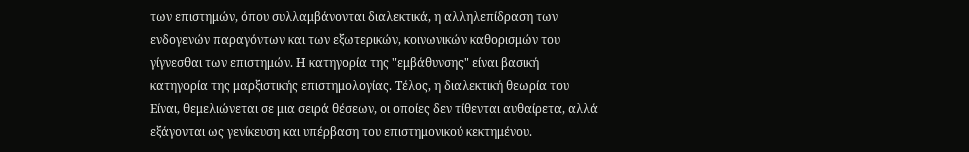των επιστημών, όπου συλλαμβάνονται διαλεκτικά, η αλληλεπίδραση των ενδογενών παραγόντων και των εξωτερικών, κοινωνικών καθορισμών του γίγνεσθαι των επιστημών. Η κατηγορία της "εμβάθυνσης" είναι βασική κατηγορία της μαρξιστικής επιστημολογίας. Τέλος, η διαλεκτική θεωρία του Είναι, θεμελιώνεται σε μια σειρά θέσεων, οι οποίες δεν τίθενται αυθαίρετα, αλλά εξάγονται ως γενίκευση και υπέρβαση του επιστημονικού κεκτημένου.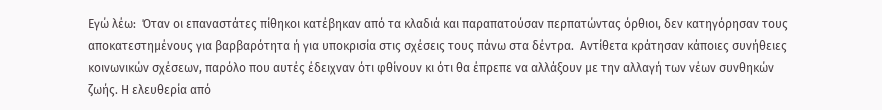Εγώ λέω:  Όταν οι επαναστάτες πίθηκοι κατέβηκαν από τα κλαδιά και παραπατούσαν περπατώντας όρθιοι, δεν κατηγόρησαν τους αποκατεστημένους για βαρβαρότητα ή για υποκρισία στις σχέσεις τους πάνω στα δέντρα.  Αντίθετα κράτησαν κάποιες συνήθειες κοινωνικών σχέσεων, παρόλο που αυτές έδειχναν ότι φθίνουν κι ότι θα έπρεπε να αλλάξουν με την αλλαγή των νέων συνθηκών ζωής. Η ελευθερία από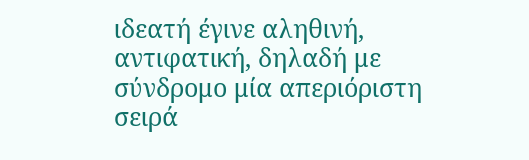ιδεατή έγινε αληθινή, αντιφατική, δηλαδή με σύνδρομο μία απεριόριστη σειρά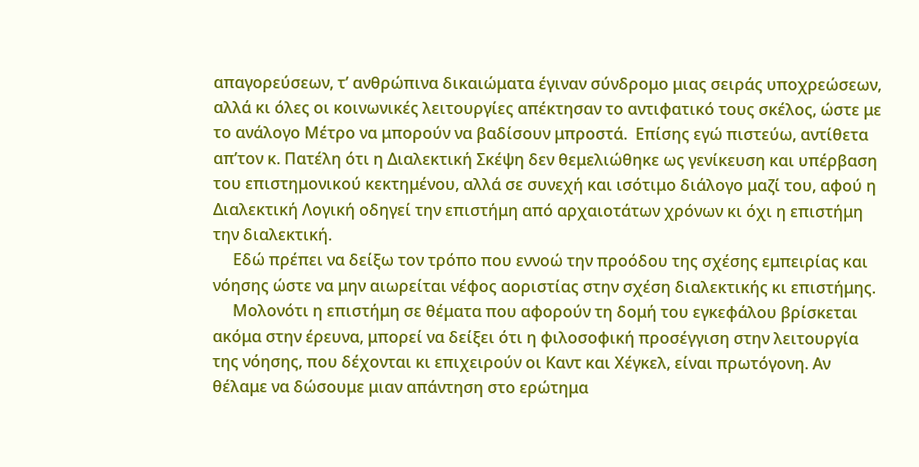απαγορεύσεων, τ’ ανθρώπινα δικαιώματα έγιναν σύνδρομο μιας σειράς υποχρεώσεων, αλλά κι όλες οι κοινωνικές λειτουργίες απέκτησαν το αντιφατικό τους σκέλος, ώστε με το ανάλογο Μέτρο να μπορούν να βαδίσουν μπροστά.  Επίσης εγώ πιστεύω, αντίθετα απ’τον κ. Πατέλη ότι η Διαλεκτική Σκέψη δεν θεμελιώθηκε ως γενίκευση και υπέρβαση του επιστημονικού κεκτημένου, αλλά σε συνεχή και ισότιμο διάλογο μαζί του, αφού η Διαλεκτική Λογική οδηγεί την επιστήμη από αρχαιοτάτων χρόνων κι όχι η επιστήμη την διαλεκτική.
     Εδώ πρέπει να δείξω τον τρόπο που εννοώ την προόδου της σχέσης εμπειρίας και νόησης ώστε να μην αιωρείται νέφος αοριστίας στην σχέση διαλεκτικής κι επιστήμης.
     Μολονότι η επιστήμη σε θέματα που αφορούν τη δομή του εγκεφάλου βρίσκεται ακόμα στην έρευνα, μπορεί να δείξει ότι η φιλοσοφική προσέγγιση στην λειτουργία της νόησης, που δέχονται κι επιχειρούν οι Καντ και Χέγκελ, είναι πρωτόγονη. Αν θέλαμε να δώσουμε μιαν απάντηση στο ερώτημα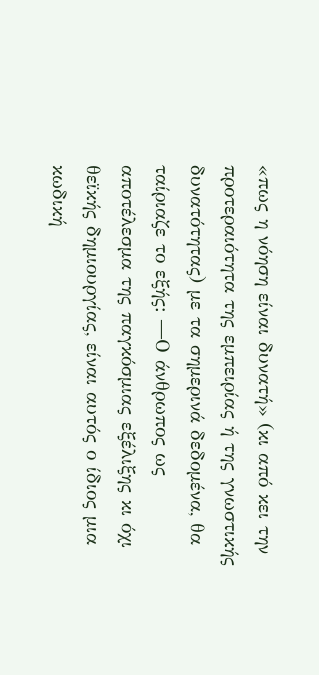«πως η νόηση είναι δυνατή» (κι από κει την προτεραιότητα της εμπειρίας ή της γνωστικής δυνατότητας) με τα σημερινά δεδομένα, θα ταίριαζε το εξής: ―Ο άνθρωπος ως αποτέλεσμα της παγκόσμιας εξέλιξης κι όχι θεϊκής δημιουργίας, είναι αυτός ο ίδιος μια κωδική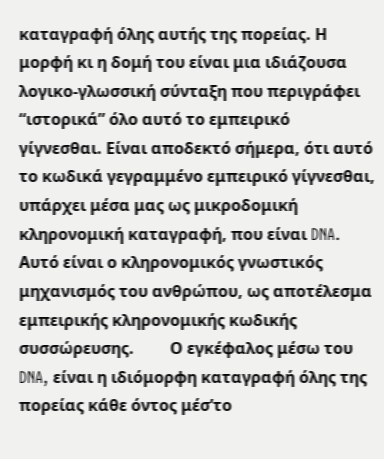καταγραφή όλης αυτής της πορείας. Η μορφή κι η δομή του είναι μια ιδιάζουσα λογικο-γλωσσική σύνταξη που περιγράφει “ιστορικά” όλο αυτό το εμπειρικό γίγνεσθαι. Είναι αποδεκτό σήμερα, ότι αυτό το κωδικά γεγραμμένο εμπειρικό γίγνεσθαι, υπάρχει μέσα μας ως μικροδομική κληρονομική καταγραφή, που είναι DNA. Αυτό είναι ο κληρονομικός γνωστικός μηχανισμός του ανθρώπου, ως αποτέλεσμα εμπειρικής κληρονομικής κωδικής συσσώρευσης.         Ο εγκέφαλος μέσω του DNA, είναι η ιδιόμορφη καταγραφή όλης της πορείας κάθε όντος μέσ’το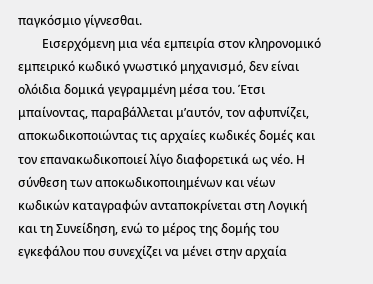παγκόσμιο γίγνεσθαι.
        Εισερχόμενη μια νέα εμπειρία στον κληρονομικό εμπειρικό κωδικό γνωστικό μηχανισμό, δεν είναι ολόιδια δομικά γεγραμμένη μέσα του. Έτσι μπαίνοντας, παραβάλλεται μ’αυτόν, τον αφυπνίζει, αποκωδικοποιώντας τις αρχαίες κωδικές δομές και τον επανακωδικοποιεί λίγο διαφορετικά ως νέο. Η σύνθεση των αποκωδικοποιημένων και νέων κωδικών καταγραφών ανταποκρίνεται στη Λογική και τη Συνείδηση, ενώ το μέρος της δομής του εγκεφάλου που συνεχίζει να μένει στην αρχαία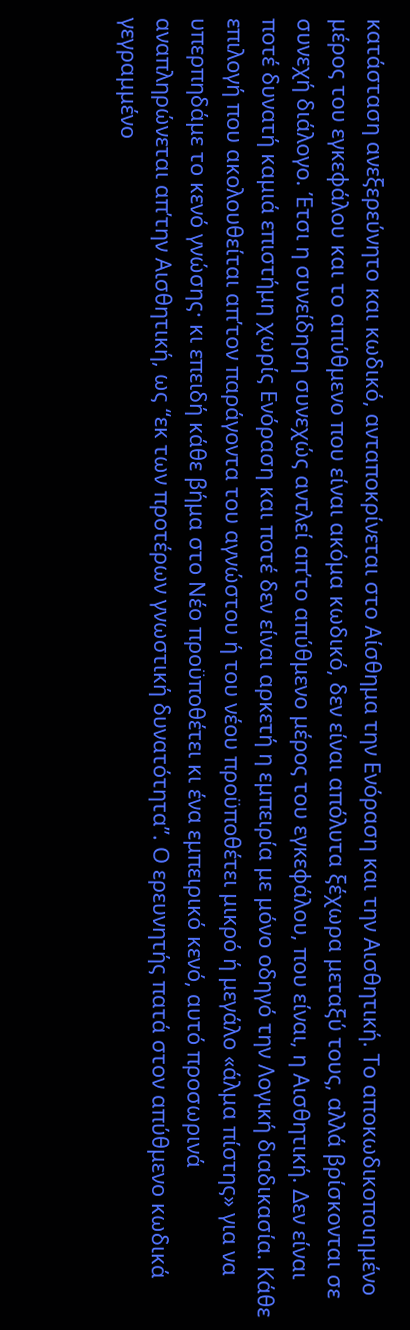κατάσταση ανεξερεύνητο και κωδικό, ανταποκρίνεται στο Αίσθημα την Ενόραση και την Αισθητική. Το αποκωδικοποιημένο μέρος του εγκεφάλου και το απύθμενο που είναι ακόμα κωδικό, δεν είναι απόλυτα ξέχωρα μεταξύ τους, αλλά βρίσκονται σε συνεχή διάλογο. Έτσι η συνείδηση συνεχώς αντλεί απ’το απύθμενο μέρος του εγκεφάλου, που είναι, η Αισθητική. Δεν είναι ποτέ δυνατή καμιά επιστήμη χωρίς Ενόραση και ποτέ δεν είναι αρκετή η εμπειρία με μόνο οδηγό την Λογική διαδικασία. Κάθε επιλογή που ακολουθείται απ’τον παράγοντα του αγνώστου ή του νέου προϋποθέτει μικρό ή μεγάλο «άλμα πίστης» για να υπερπηδάμε το κενό γνώσης· κι επειδή κάθε βήμα στο Νέο προϋποθέτει κι ένα εμπειρικό κενό, αυτό προσωρινά αναπληρώνεται απ’την Αισθητική, ως “εκ των προτέρων γνωστική δυνατότητα”. Ο ερευνητής πατά στον απύθμενο κωδικά γεγραμμένο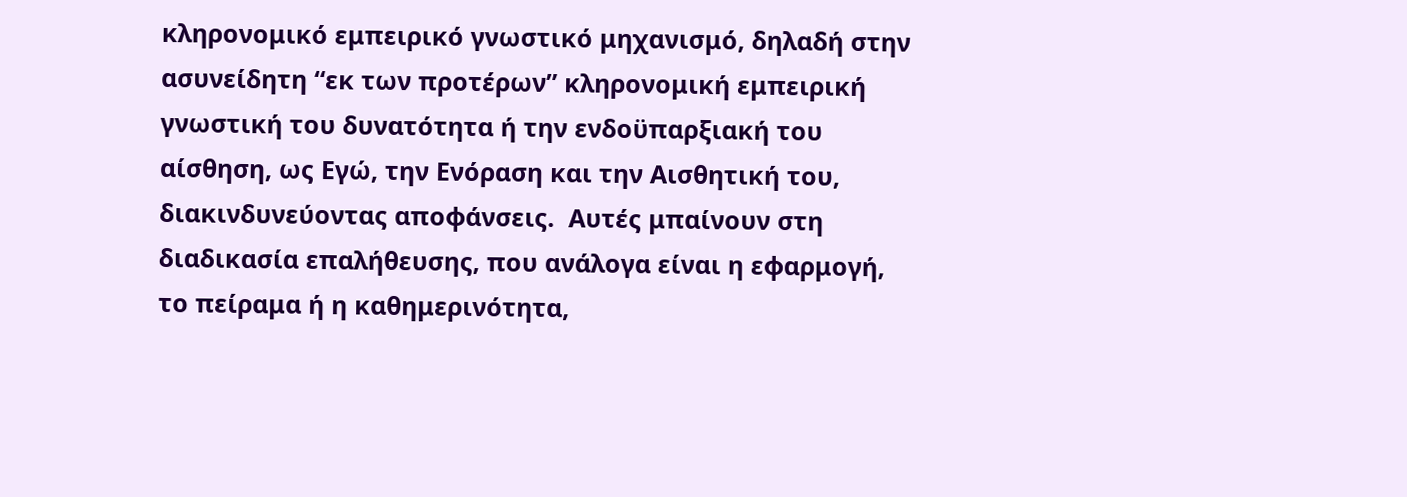κληρονομικό εμπειρικό γνωστικό μηχανισμό, δηλαδή στην ασυνείδητη “εκ των προτέρων” κληρονομική εμπειρική γνωστική του δυνατότητα ή την ενδοϋπαρξιακή του αίσθηση, ως Εγώ, την Ενόραση και την Αισθητική του, διακινδυνεύοντας αποφάνσεις.  Αυτές μπαίνουν στη διαδικασία επαλήθευσης, που ανάλογα είναι η εφαρμογή, το πείραμα ή η καθημερινότητα,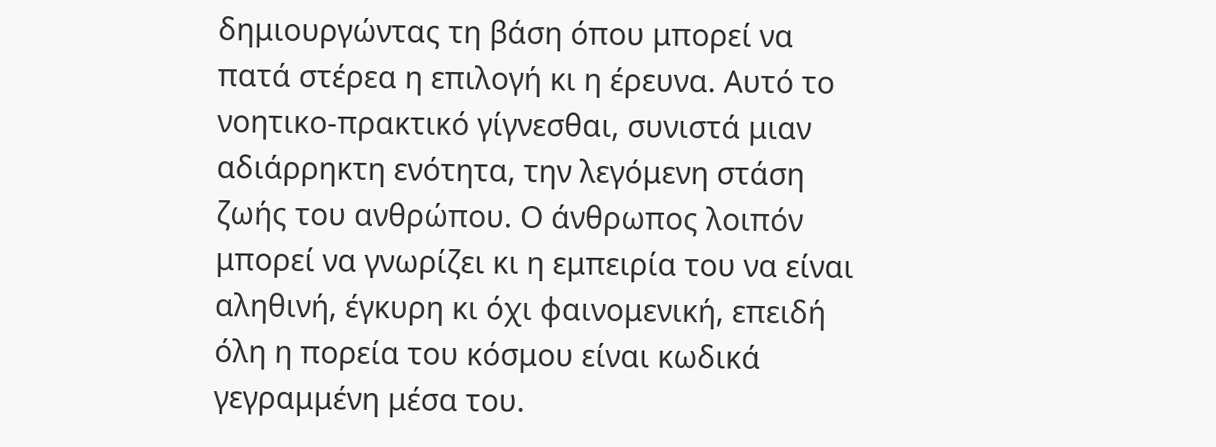δημιουργώντας τη βάση όπου μπορεί να πατά στέρεα η επιλογή κι η έρευνα. Αυτό το νοητικο-πρακτικό γίγνεσθαι, συνιστά μιαν αδιάρρηκτη ενότητα, την λεγόμενη στάση ζωής του ανθρώπου. Ο άνθρωπος λοιπόν μπορεί να γνωρίζει κι η εμπειρία του να είναι αληθινή, έγκυρη κι όχι φαινομενική, επειδή όλη η πορεία του κόσμου είναι κωδικά γεγραμμένη μέσα του.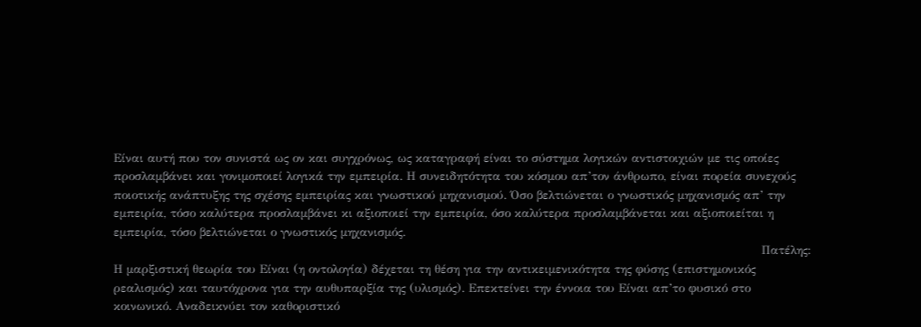Είναι αυτή που τον συνιστά ως ον και συγχρόνως, ως καταγραφή είναι το σύστημα λογικών αντιστοιχιών με τις οποίες προσλαμβάνει και γονιμοποιεί λογικά την εμπειρία. Η συνειδητότητα του κόσμου απ’τον άνθρωπο, είναι πορεία συνεχούς ποιοτικής ανάπτυξης της σχέσης εμπειρίας και γνωστικού μηχανισμού. Όσο βελτιώνεται ο γνωστικός μηχανισμός απ’ την εμπειρία, τόσο καλύτερα προσλαμβάνει κι αξιοποιεί την εμπειρία, όσο καλύτερα προσλαμβάνεται και αξιοποιείται η εμπειρία, τόσο βελτιώνεται ο γνωστικός μηχανισμός.
                                                                                                                                                                  Πατέλης: Η μαρξιστική θεωρία του Είναι (η οντολογία) δέχεται τη θέση για την αντικειμενικότητα της φύσης (επιστημονικός ρεαλισμός) και ταυτόχρονα για την αυθυπαρξία της (υλισμός). Επεκτείνει την έννοια του Είναι απ’το φυσικό στο κοινωνικό. Αναδεικνύει τον καθοριστικό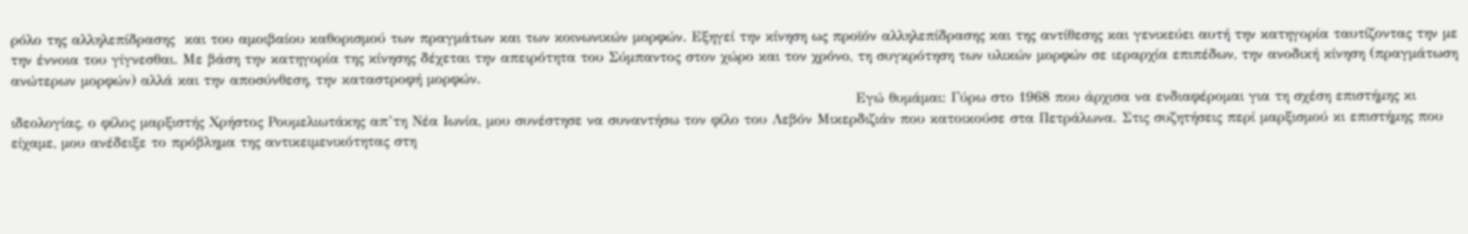ρόλο της αλληλεπίδρασης  και του αμοιβαίου καθορισμού των πραγμάτων και των κοινωνικών μορφών. Εξηγεί την κίνηση ως προϊόν αλληλεπίδρασης και της αντίθεσης και γενικεύει αυτή την κατηγορία ταυτίζοντας την με την έννοια του γίγνεσθαι. Με βάση την κατηγορία της κίνησης δέχεται την απειρότητα του Σύμπαντος στον χώρο και τον χρόνο, τη συγκρότηση των υλικών μορφών σε ιεραρχία επιπέδων, την ανοδική κίνηση (πραγμάτωση ανώτερων μορφών) αλλά και την αποσύνθεση, την καταστροφή μορφών.
                                                                                                                                                                         Εγώ θυμάμαι: Γύρω στο 1968 που άρχισα να ενδιαφέρομαι για τη σχέση επιστήμης κι ιδεολογίας, ο φίλος μαρξιστής Χρήστος Ρουμελιωτάκης απ’τη Νέα Ιωνία, μου συνέστησε να συναντήσω τον φίλο του Λεβόν Μικερδιζιάν που κατοικούσε στα Πετράλωνα. Στις συζητήσεις περί μαρξισμού κι επιστήμης που είχαμε, μου ανέδειξε το πρόβλημα της αντικειμενικότητας στη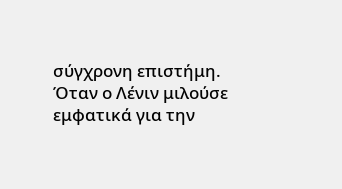σύγχρονη επιστήμη. Όταν ο Λένιν μιλούσε εμφατικά για την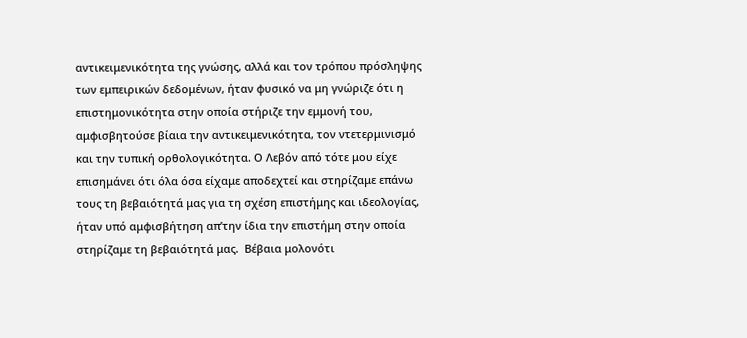αντικειμενικότητα της γνώσης, αλλά και τον τρόπου πρόσληψης των εμπειρικών δεδομένων, ήταν φυσικό να μη γνώριζε ότι η επιστημονικότητα στην οποία στήριζε την εμμονή του, αμφισβητούσε βίαια την αντικειμενικότητα, τον ντετερμινισμό και την τυπική ορθολογικότητα. Ο Λεβόν από τότε μου είχε επισημάνει ότι όλα όσα είχαμε αποδεχτεί και στηρίζαμε επάνω τους τη βεβαιότητά μας για τη σχέση επιστήμης και ιδεολογίας, ήταν υπό αμφισβήτηση απ’την ίδια την επιστήμη στην οποία στηρίζαμε τη βεβαιότητά μας.  Βέβαια μολονότι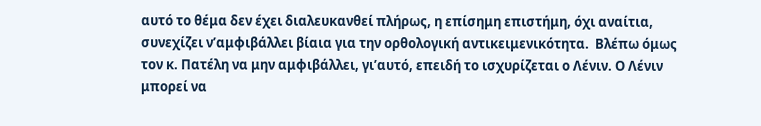αυτό το θέμα δεν έχει διαλευκανθεί πλήρως, η επίσημη επιστήμη, όχι αναίτια, συνεχίζει ν’αμφιβάλλει βίαια για την ορθολογική αντικειμενικότητα.  Βλέπω όμως τον κ. Πατέλη να μην αμφιβάλλει, γι’αυτό, επειδή το ισχυρίζεται ο Λένιν. Ο Λένιν μπορεί να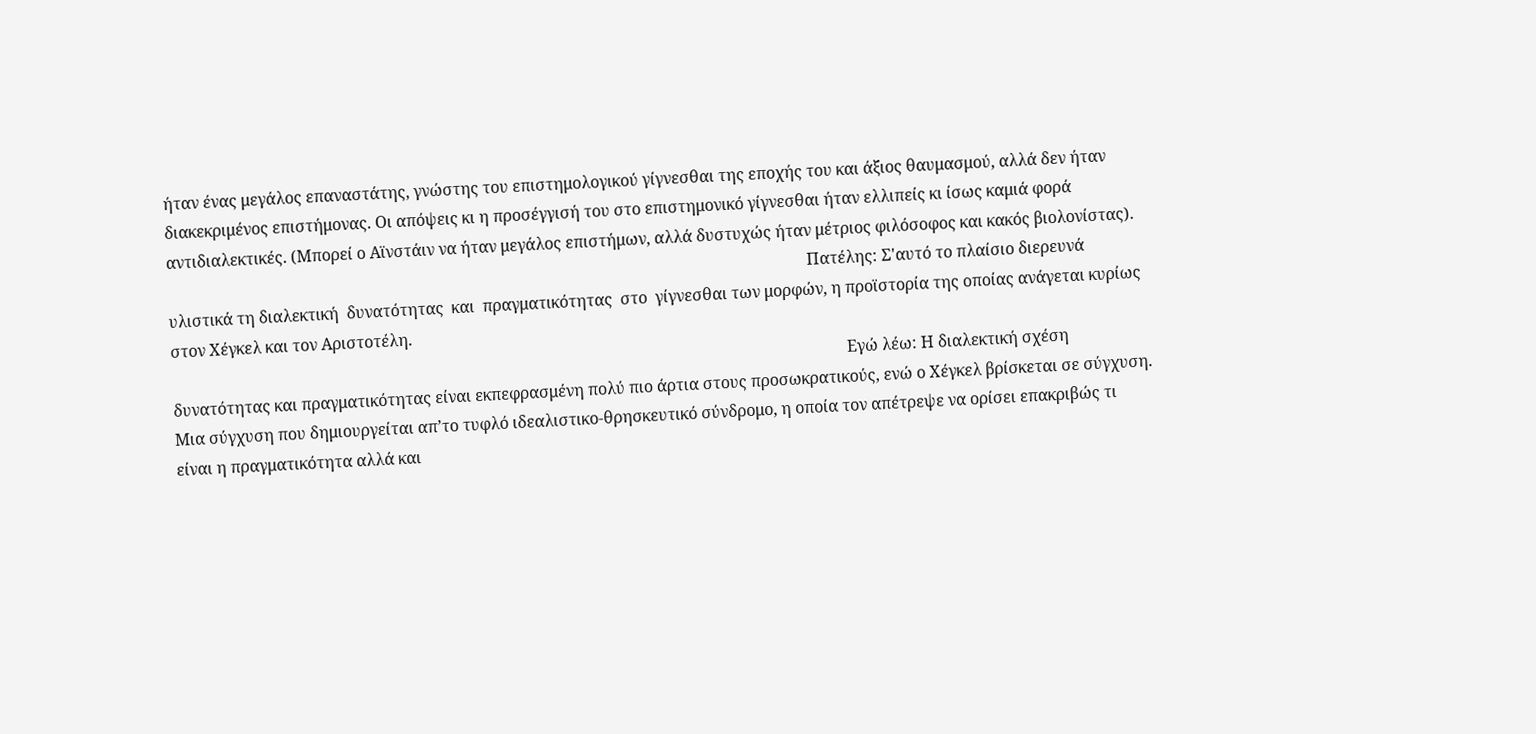ήταν ένας μεγάλος επαναστάτης, γνώστης του επιστημολογικού γίγνεσθαι της εποχής του και άξιος θαυμασμού, αλλά δεν ήταν διακεκριμένος επιστήμονας. Οι απόψεις κι η προσέγγισή του στο επιστημονικό γίγνεσθαι ήταν ελλιπείς κι ίσως καμιά φορά αντιδιαλεκτικές. (Μπορεί ο Αϊνστάιν να ήταν μεγάλος επιστήμων, αλλά δυστυχώς ήταν μέτριος φιλόσοφος και κακός βιολονίστας).
                                                                                                                                                                Πατέλης: Σ'αυτό το πλαίσιο διερευνά υλιστικά τη διαλεκτική  δυνατότητας  και  πραγματικότητας  στο  γίγνεσθαι των μορφών, η προϊστορία της οποίας ανάγεται κυρίως στον Χέγκελ και τον Αριστοτέλη.
                                                                                                                                                                         Εγώ λέω: Η διαλεκτική σχέση δυνατότητας και πραγματικότητας είναι εκπεφρασμένη πολύ πιο άρτια στους προσωκρατικούς, ενώ ο Χέγκελ βρίσκεται σε σύγχυση. Μια σύγχυση που δημιουργείται απ’το τυφλό ιδεαλιστικο-θρησκευτικό σύνδρομο, η οποία τον απέτρεψε να ορίσει επακριβώς τι είναι η πραγματικότητα αλλά και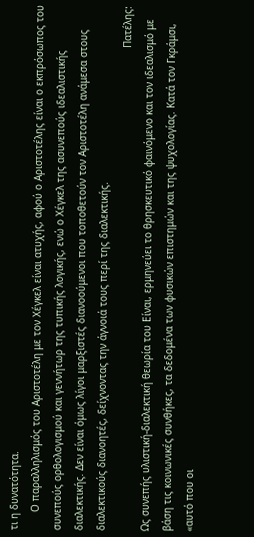τι η δυνατότητα.
      Ο παραλληλισμός του Αριστοτέλη με τον Χέγκελ είναι ατυχής, αφού ο Αριστοτέλης είναι ο εκπρόσωπος του συνεπούς ορθολογισμού και γεννήτωρ της τυπικής λογικής, ενώ ο Χέγκελ της ασυνεπούς ιδεαλιστικής διαλεκτικής. Δεν είναι όμως λίγοι μαρξιστές διανοούμενοι που τοποθετούν τον Αριστοτέλη ανάμεσα στους διαλεκτικούς διανοητές, δείχνοντας την άγνοιά τους περί της διαλεκτικής.
                                                                                                                                                                 Πατέλης: Ως συνεπής υλιστική-διαλεκτική θεωρία του Είναι, ερμηνεύει το θρησκευτικό φαινόμενο και τον ιδεαλισμό με βάση τις κοινωνικές συνθήκες, τα δεδομένα των φυσικών επιστημών και της ψυχολογίας. Κατά τον Γκράμσι, «αυτό που οι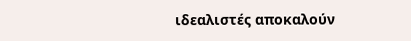ιδεαλιστές αποκαλούν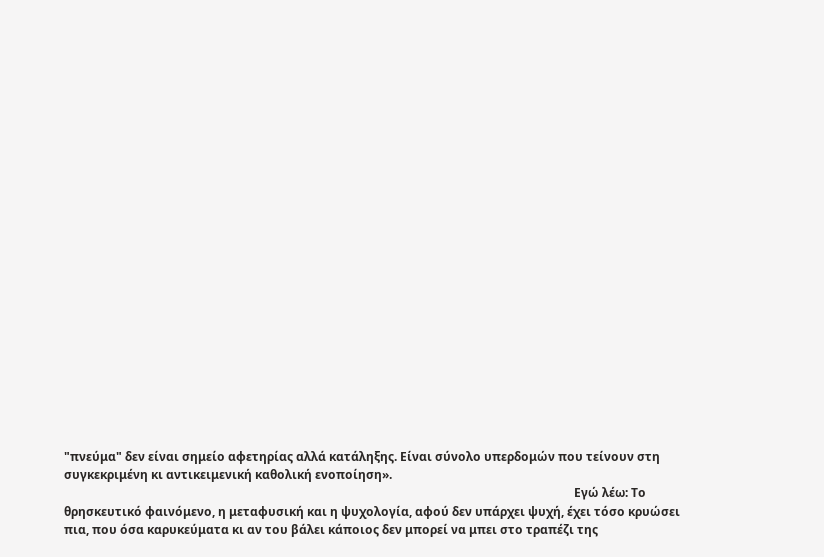"πνεύμα" δεν είναι σημείο αφετηρίας αλλά κατάληξης. Είναι σύνολο υπερδομών που τείνουν στη συγκεκριμένη κι αντικειμενική καθολική ενοποίηση».
                                                                                                                                                                          Εγώ λέω: Το θρησκευτικό φαινόμενο, η μεταφυσική και η ψυχολογία, αφού δεν υπάρχει ψυχή, έχει τόσο κρυώσει πια, που όσα καρυκεύματα κι αν του βάλει κάποιος δεν μπορεί να μπει στο τραπέζι της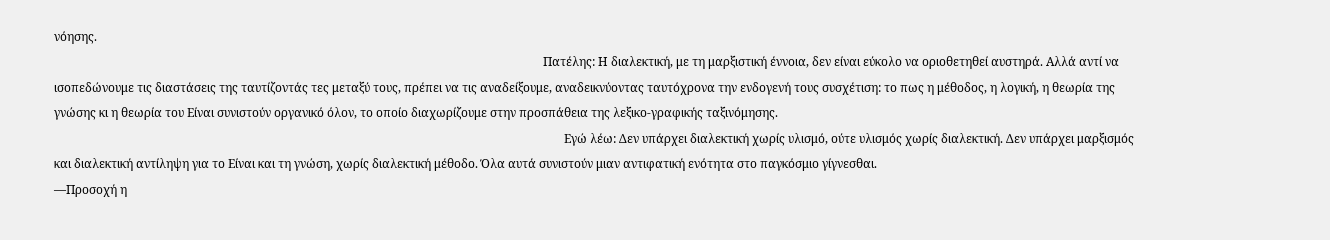νόησης.
                                                                                                                                                                   Πατέλης: Η διαλεκτική, με τη μαρξιστική έννοια, δεν είναι εύκολο να οριοθετηθεί αυστηρά. Αλλά αντί να ισοπεδώνουμε τις διαστάσεις της ταυτίζοντάς τες μεταξύ τους, πρέπει να τις αναδείξουμε, αναδεικνύοντας ταυτόχρονα την ενδογενή τους συσχέτιση: το πως η μέθοδος, η λογική, η θεωρία της γνώσης κι η θεωρία του Είναι συνιστούν οργανικό όλον, το οποίο διαχωρίζουμε στην προσπάθεια της λεξικο-γραφικής ταξινόμησης.
                                                                                                                                                                          Εγώ λέω: Δεν υπάρχει διαλεκτική χωρίς υλισμό, ούτε υλισμός χωρίς διαλεκτική. Δεν υπάρχει μαρξισμός και διαλεκτική αντίληψη για το Είναι και τη γνώση, χωρίς διαλεκτική μέθοδο. Όλα αυτά συνιστούν μιαν αντιφατική ενότητα στο παγκόσμιο γίγνεσθαι.
―Προσοχή η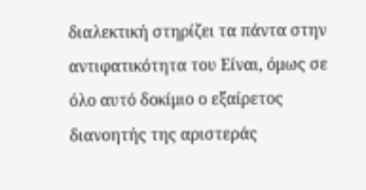διαλεκτική στηρίζει τα πάντα στην αντιφατικότητα του Είναι, όμως σε όλο αυτό δοκίμιο ο εξαίρετος διανοητής της αριστεράς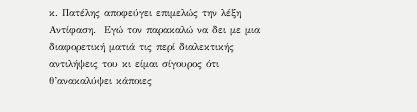κ. Πατέλης αποφεύγει επιμελώς την λέξη Αντίφαση.  Εγώ τον παρακαλώ να δει με μια διαφορετική ματιά τις περί διαλεκτικής αντιλήψεις του κι είμαι σίγουρος ότι θ’ανακαλύψει κάποιες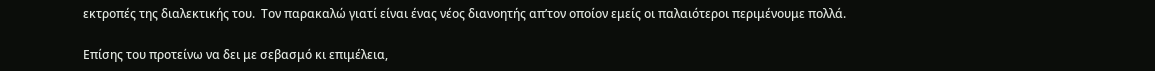εκτροπές της διαλεκτικής του.  Τον παρακαλώ γιατί είναι ένας νέος διανοητής απ’τον οποίον εμείς οι παλαιότεροι περιμένουμε πολλά.

Επίσης του προτείνω να δει με σεβασμό κι επιμέλεια,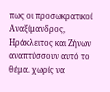πως οι προσωκρατικοί Αναξίμανδρος, Ηράκλειτος και Ζήνων αναπτύσσουν αυτό το θέμα. χωρίς να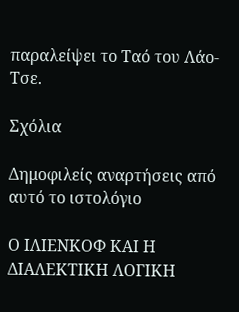παραλείψει το Ταό του Λάο-Τσε.

Σχόλια

Δημοφιλείς αναρτήσεις από αυτό το ιστολόγιο

Ο ΙΛΙΕΝΚΟΦ ΚΑΙ Η ΔΙΑΛΕΚΤΙΚΗ ΛΟΓΙΚΗ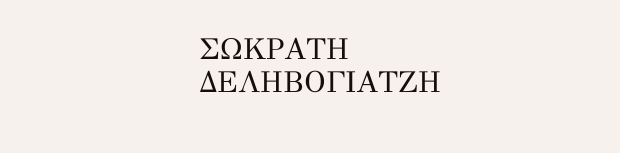ΣΩΚΡΑΤΗ ΔΕΛΗΒΟΓΙΑΤΖΗ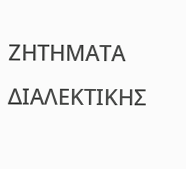ΖΗΤΗΜΑΤΑ ΔΙΑΛΕΚΤΙΚΗΣ